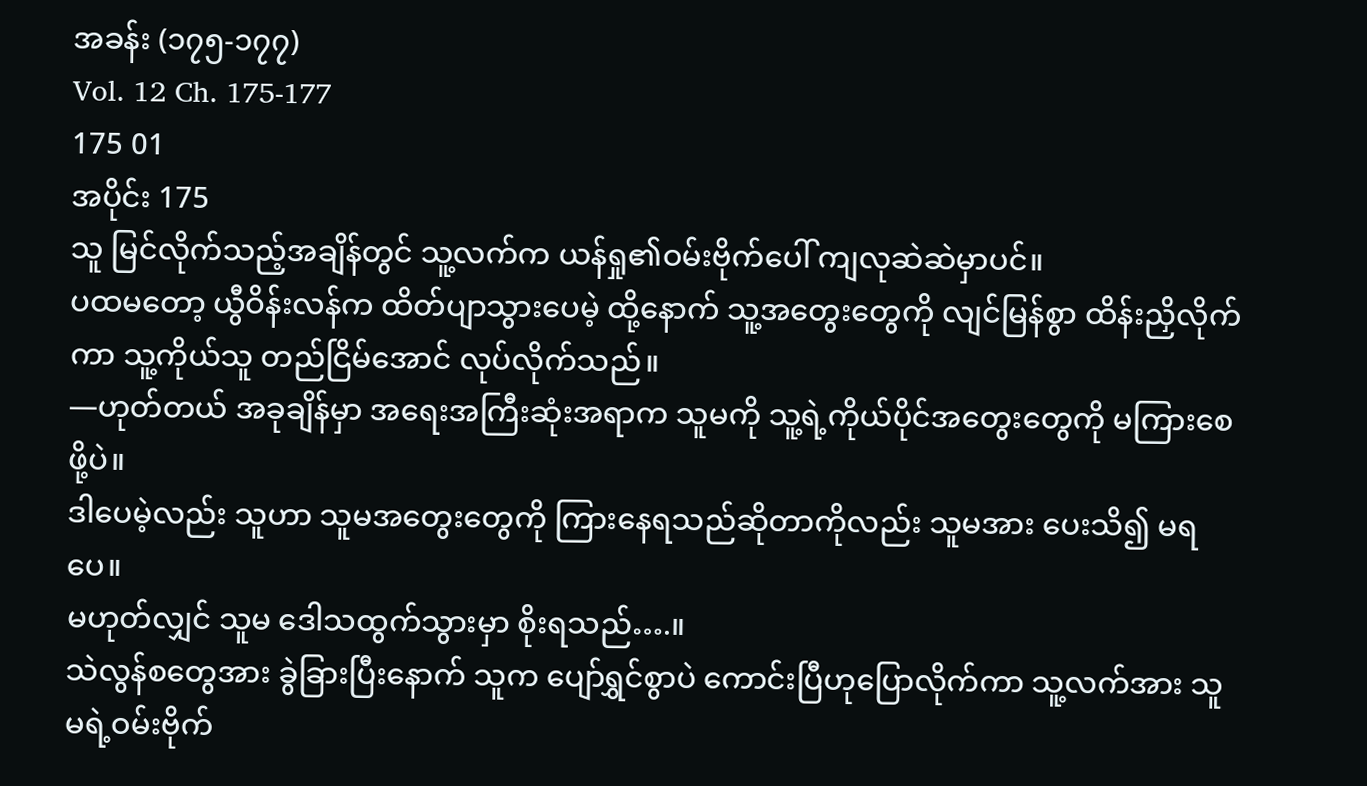အခန်း (၁၇၅-၁၇၇)
Vol. 12 Ch. 175-177
175 01
အပိုင်း 175
သူ မြင်လိုက်သည့်အချိန်တွင် သူ့လက်က ယန်ရှု၏ဝမ်းဗိုက်ပေါ် ကျလုဆဲဆဲမှာပင်။
ပထမတော့ ယွီဝိန်းလန်က ထိတ်ပျာသွားပေမဲ့ ထို့နောက် သူ့အတွေးတွေကို လျင်မြန်စွာ ထိန်းညှိလိုက်ကာ သူ့ကိုယ်သူ တည်ငြိမ်အောင် လုပ်လိုက်သည်။
—ဟုတ်တယ် အခုချိန်မှာ အရေးအကြီးဆုံးအရာက သူမကို သူ့ရဲ့ကိုယ်ပိုင်အတွေးတွေကို မကြားစေဖို့ပဲ။
ဒါပေမဲ့လည်း သူဟာ သူမအတွေးတွေကို ကြားနေရသည်ဆိုတာကိုလည်း သူမအား ပေးသိ၍ မရပေ။
မဟုတ်လျှင် သူမ ဒေါသထွက်သွားမှာ စိုးရသည်….။
သဲလွန်စတွေအား ခွဲခြားပြီးနောက် သူက ပျော်ရွှင်စွာပဲ ကောင်းပြီဟုပြောလိုက်ကာ သူ့လက်အား သူမရဲ့ဝမ်းဗိုက်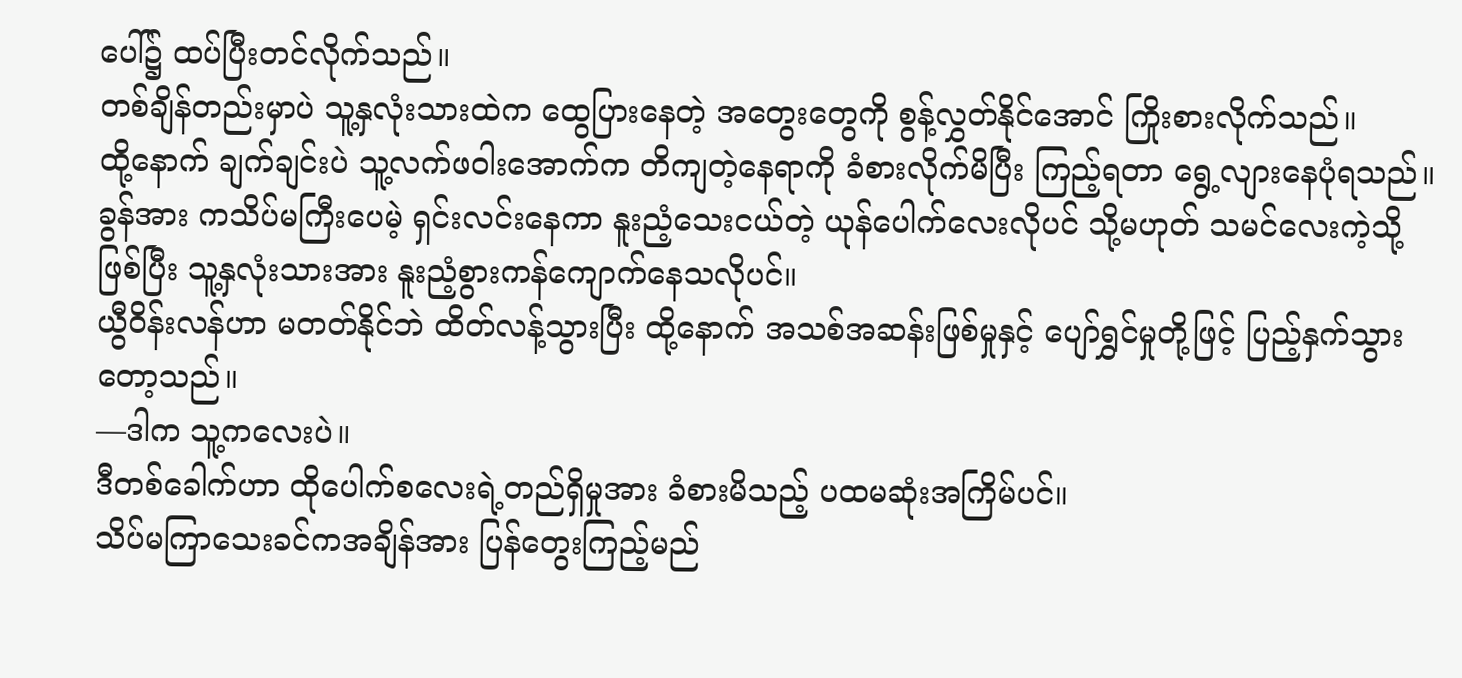ပေါ်၌ ထပ်ပြီးတင်လိုက်သည်။
တစ်ချိန်တည်းမှာပဲ သူ့နှလုံးသားထဲက ထွေပြားနေတဲ့ အတွေးတွေကို စွန့်လွှတ်နိုင်အောင် ကြိုးစားလိုက်သည်။
ထို့နောက် ချက်ချင်းပဲ သူ့လက်ဖဝါးအောက်က တိကျတဲ့နေရာကို ခံစားလိုက်မိပြီး ကြည့်ရတာ ရွေ့လျားနေပုံရသည်။
ခွန်အား ကသိပ်မကြီးပေမဲ့ ရှင်းလင်းနေကာ နူးညံ့သေးငယ်တဲ့ ယုန်ပေါက်လေးလိုပင် သို့မဟုတ် သမင်လေးကဲ့သို့ဖြစ်ပြီး သူ့နှလုံးသားအား နူးညံ့စွားကန်ကျောက်နေသလိုပင်။
ယွီဝိန်းလန်ဟာ မတတ်နိုင်ဘဲ ထိတ်လန့်သွားပြီး ထို့နောက် အသစ်အဆန်းဖြစ်မှုနှင့် ပျော်ရွှင်မှုတို့ဖြင့် ပြည့်နှက်သွားတော့သည်။
—ဒါက သူ့ကလေးပဲ။
ဒီတစ်ခေါက်ဟာ ထိုပေါက်စလေးရဲ့တည်ရှိမှုအား ခံစားမိသည့် ပထမဆုံးအကြိမ်ပင်။
သိပ်မကြာသေးခင်ကအချိန်အား ပြန်တွေးကြည့်မည်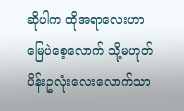ဆိုပါက ထိုအရာလေးဟာ မြေပဲစေ့လောက် သို့မဟုတ် ပိန်းဥလုံးလေးလောက်သာ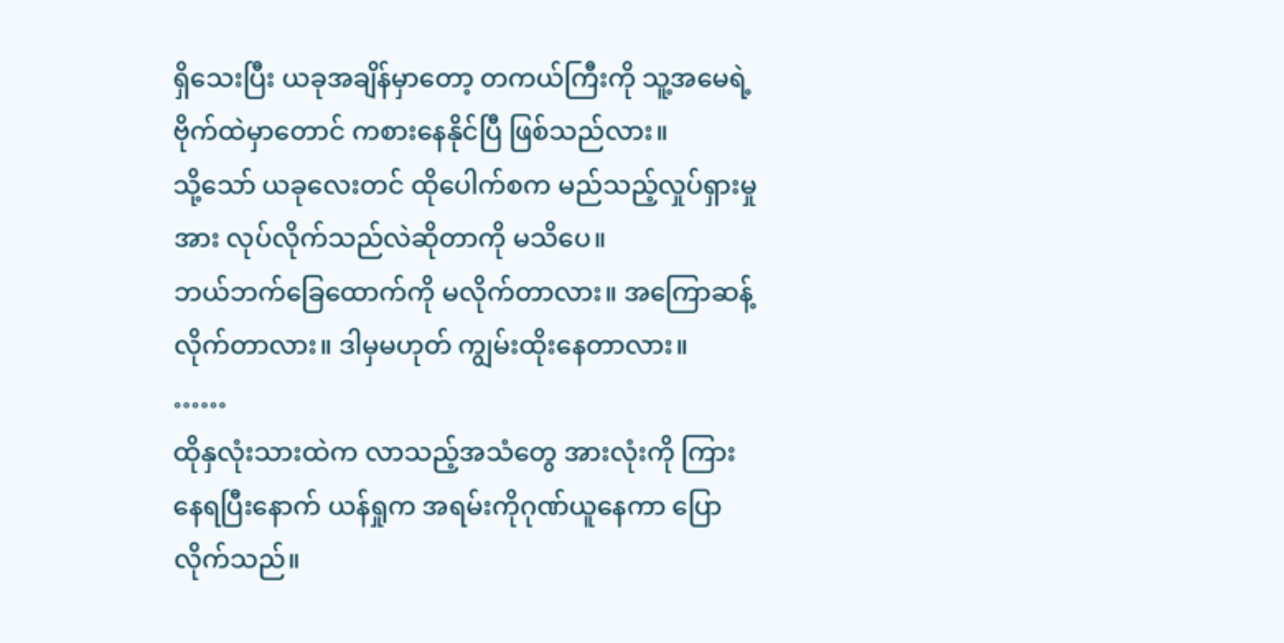ရှိသေးပြီး ယခုအချိန်မှာတော့ တကယ်ကြီးကို သူ့အမေရဲ့ဗိုက်ထဲမှာတောင် ကစားနေနိုင်ပြီ ဖြစ်သည်လား။
သို့သော် ယခုလေးတင် ထိုပေါက်စက မည်သည့်လှုပ်ရှားမှုအား လုပ်လိုက်သည်လဲဆိုတာကို မသိပေ။
ဘယ်ဘက်ခြေထောက်ကို မလိုက်တာလား။ အကြောဆန့်လိုက်တာလား။ ဒါမှမဟုတ် ကျွမ်းထိုးနေတာလား။
……
ထိုနှလုံးသားထဲက လာသည့်အသံတွေ အားလုံးကို ကြားနေရပြီးနောက် ယန်ရှုက အရမ်းကိုဂုဏ်ယူနေကာ ပြောလိုက်သည်။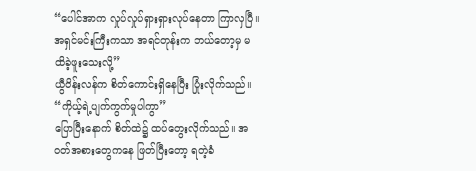“ပေါင်အာက လှုပ်လှုပ်ရှားရှားလုပ်နေတာ ကြာလှပြီ။ အရှင်မင်းကြီးကသာ အရင်တုန်းက ဘယ်တော့မှ မထိခဲ့ဖူးသေးလို့”
ယွီဝိန်းလန်က စိတ်ကောင်းရှိနေပြီး ပြုံးလိုက်သည်။
“ကိုယ့်ရဲ့ပျက်ကွက်မှုပါကွာ”
ပြောပြီးနောက် စိတ်ထဲ၌ ထပ်တွေးလိုက်သည်။ အဝတ်အစားတွေကနေ ဖြတ်ပြီးတော့ ရတဲ့ခံ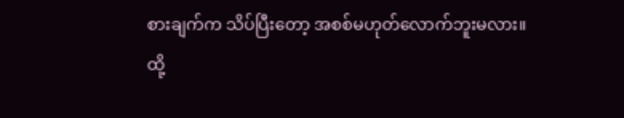စားချက်က သိပ်ပြီးတော့ အစစ်မဟုတ်လောက်ဘူးမလား။
ထို့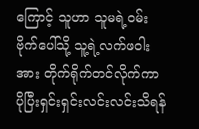ကြောင့် သူဟာ သူမရဲ့ဝမ်းဗိုက်ပေါ်သို့ သူ့ရဲ့လက်ဖဝါးအား တိုက်ရိုက်တင်လိုက်ကာ ပိုပြီးရှင်းရှင်းလင်းလင်းသိရန်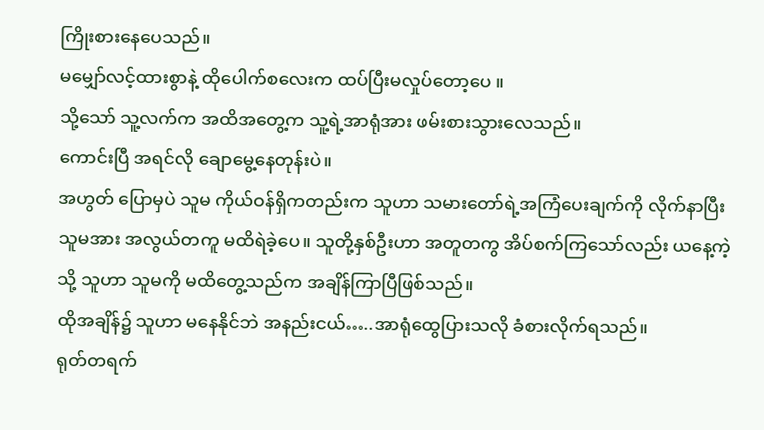ကြိုးစားနေပေသည်။
မမျှော်လင့်ထားစွာနဲ့ ထိုပေါက်စလေးက ထပ်ပြီးမလှုပ်တော့ပေ ။
သို့သော် သူ့လက်က အထိအတွေ့က သူ့ရဲ့အာရုံအား ဖမ်းစားသွားလေသည်။
ကောင်းပြီ အရင်လို ချောမွေ့နေတုန်းပဲ။
အဟွတ် ပြောမှပဲ သူမ ကိုယ်ဝန်ရှိကတည်းက သူဟာ သမားတော်ရဲ့အကြံပေးချက်ကို လိုက်နာပြီး သူမအား အလွယ်တကူ မထိရဲခဲ့ပေ။ သူတို့နှစ်ဦးဟာ အတူတကွ အိပ်စက်ကြသော်လည်း ယနေ့ကဲ့သို့ သူဟာ သူမကို မထိတွေ့သည်က အချိန်ကြာပြီဖြစ်သည်။
ထိုအချိန်၌ သူဟာ မနေနိုင်ဘဲ အနည်းငယ်…..အာရုံထွေပြားသလို ခံစားလိုက်ရသည်။
ရုတ်တရက်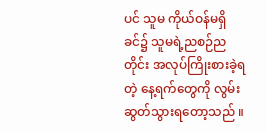ပင် သူမ ကိုယ်ဝန်မရှိခင်၌ သူမရဲ့ညစဉ်ညတိုင်း အလုပ်ကြိုးစားခဲ့ရတဲ့ နေ့ရက်တွေကို လွမ်းဆွတ်သွားရတော့သည် ။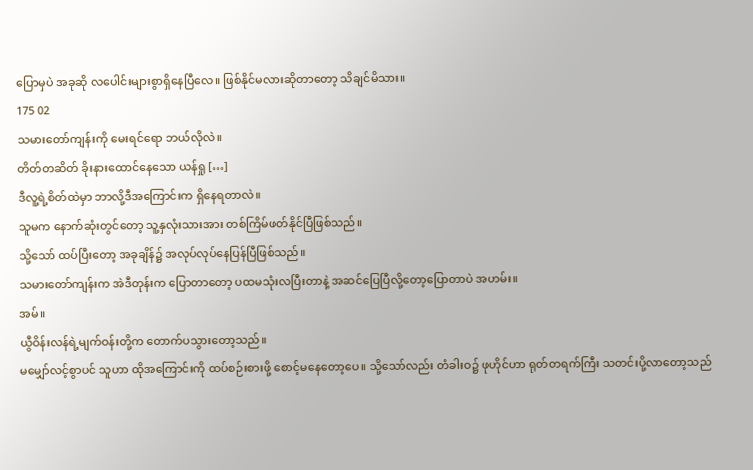ပြောမှပဲ အခုဆို လပေါင်းများစွာရှိနေပြီလေ။ ဖြစ်နိုင်မလားဆိုတာတော့ သိချင်မိသား။
175 02
သမားတော်ကျန်းကို မေးရင်ရော ဘယ်လိုလဲ။
တိတ်တဆိတ် ခိုးနားထောင်နေသော ယန်ရှု […]
ဒီလူ့ရဲ့စိတ်ထဲမှာ ဘာလို့ဒီအကြောင်းက ရှိနေရတာလဲ။
သူမက နောက်ဆုံးတွင်တော့ သူ့နှလုံးသားအား တစ်ကြိမ်ဖတ်နိုင်ပြီဖြစ်သည်။
သို့သော် ထပ်ပြီးတော့ အခုချိန်၌ အလုပ်လုပ်နေပြန်ပြီဖြစ်သည်။
သမားတော်ကျန်းက အဲဒီတုန်းက ပြောတာတော့ ပထမသုံးလပြီးတာနဲ့ အဆင်ပြေပြီလို့တော့ပြောတာပဲ အဟမ်း။
အမ်။
ယွီဝိန်းလန်ရဲ့မျက်ဝန်းတို့က တောက်ပသွားတော့သည်။
မမျှော်လင့်စွာပင် သူဟာ ထိုအကြောင်းကို ထပ်စဉ်းစားဖို့ စောင့်မနေတော့ပေ။ သို့သော်လည်း တံခါးဝ၌ ဖုဟိုင်ဟာ ရုတ်တရက်ကြီး သတင်းပို့လာတော့သည်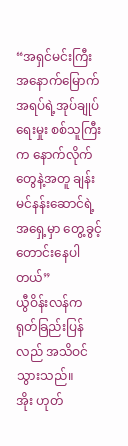“အရှင်မင်းကြီး အနောက်မြောက်အရပ်ရဲ့အုပ်ချုပ်ရေးမှုး စစ်သူကြီးက နောက်လိုက်တွေနဲ့အတူ ချန်းမင်နန်းဆောင်ရဲ့အရှေ့မှာ တွေ့ခွင့်တောင်းနေပါတယ်”
ယွီဝိန်းလန်က ရုတ်ခြည်းပြန်လည် အသိဝင်သွားသည်။
အိုး ဟုတ်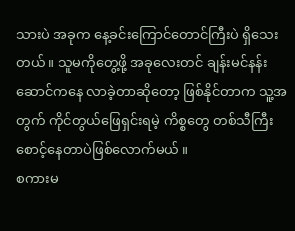သားပဲ အခုက နေ့ခင်းကြောင်တောင်ကြီးပဲ ရှိသေးတယ်။ သူမကိုတွေ့ဖို့ အခုလေးတင် ချန်းမင်နန်းဆောင်ကနေ လာခဲ့တာဆိုတော့ ဖြစ်နိုင်တာက သူ့အတွက် ကိုင်တွယ်ဖြေရှင်းရမဲ့ ကိစ္စတွေ တစ်သီကြီး စောင့်နေတာပဲဖြစ်လောက်မယ် ။
စကားမ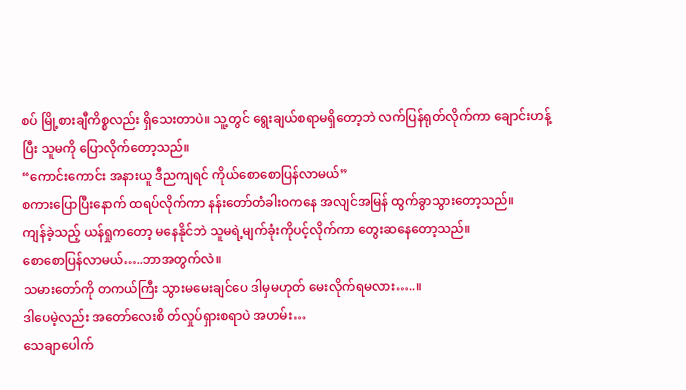စပ် မြို့စားချီကိစ္စလည်း ရှိသေးတာပဲ။ သူ့တွင် ရွေးချယ်စရာမရှိတော့ဘဲ လက်ပြန်ရုတ်လိုက်ကာ ချောင်းဟန့်ပြီး သူမကို ပြောလိုက်တော့သည်။
“ကောင်းကောင်း အနားယူ ဒီညကျရင် ကိုယ်စောစောပြန်လာမယ်”
စကားပြောပြီးနောက် ထရပ်လိုက်ကာ နန်းတော်တံခါးဝကနေ အလျင်အမြန် ထွက်ခွာသွားတော့သည်။
ကျန်ခဲ့သည့် ယန်ရှုကတော့ မနေနိုင်ဘဲ သူမရဲ့မျက်ခုံးကိုပင့်လိုက်ကာ တွေးဆနေတော့သည်။
စောစောပြန်လာမယ်…..ဘာအတွက်လဲ။
သမားတော်ကို တကယ်ကြီး သွားမမေးချင်ပေ ဒါမှမဟုတ် မေးလိုက်ရမလား…..။
ဒါပေမဲ့လည်း အတော်လေးစိ တ်လှုပ်ရှားစရာပဲ အဟမ်း…
သေချာပေါက်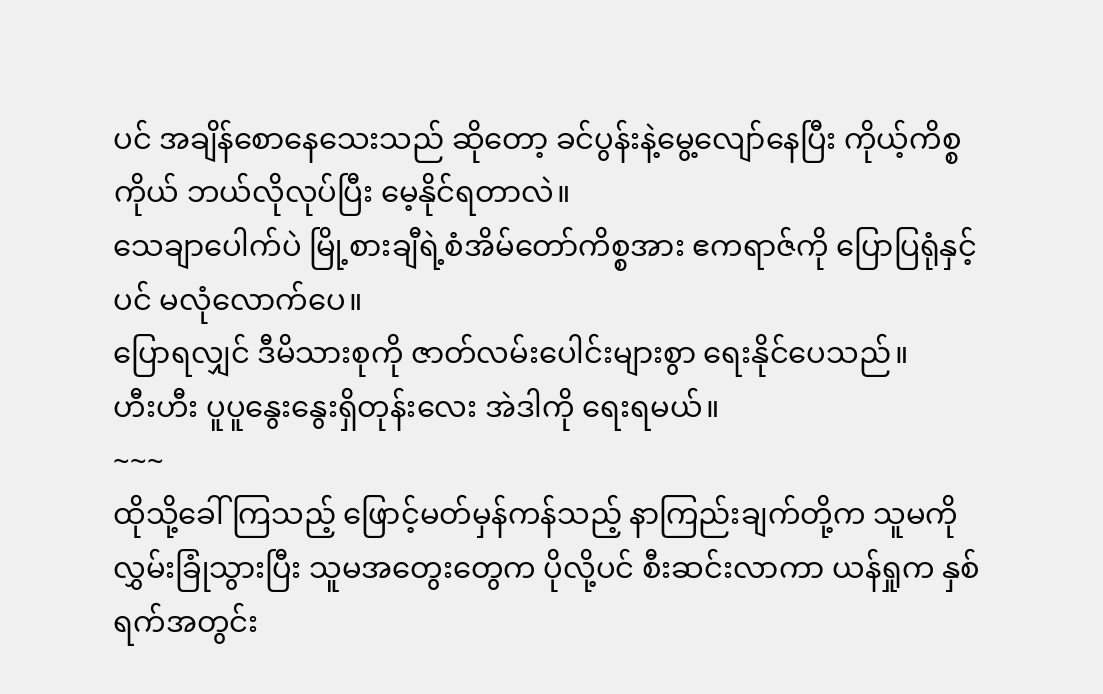ပင် အချိန်စောနေသေးသည် ဆိုတော့ ခင်ပွန်းနဲ့မွေ့လျော်နေပြီး ကိုယ့်ကိစ္စကိုယ် ဘယ်လိုလုပ်ပြီး မေ့နိုင်ရတာလဲ။
သေချာပေါက်ပဲ မြို့စားချီရဲ့စံအိမ်တော်ကိစ္စအား ဧကရာဇ်ကို ပြောပြရုံနှင့်ပင် မလုံလောက်ပေ။
ပြောရလျှင် ဒီမိသားစုကို ဇာတ်လမ်းပေါင်းများစွာ ရေးနိုင်ပေသည်။
ဟီးဟီး ပူပူနွေးနွေးရှိတုန်းလေး အဲဒါကို ရေးရမယ်။
~~~
ထိုသို့ခေါ်ကြသည့် ဖြောင့်မတ်မှန်ကန်သည့် နာကြည်းချက်တို့က သူမကိုလွှမ်းခြုံသွားပြီး သူမအတွေးတွေက ပိုလို့ပင် စီးဆင်းလာကာ ယန်ရှုက နှစ်ရက်အတွင်း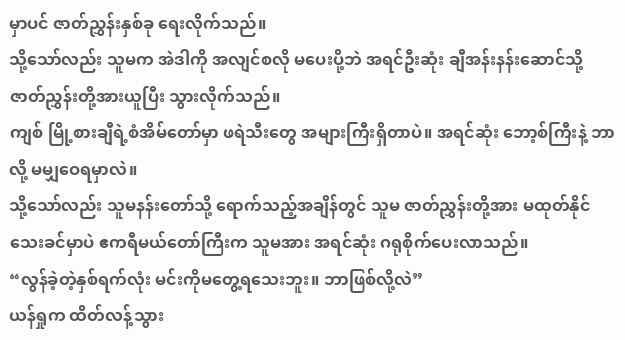မှာပင် ဇာတ်ညွှန်းနှစ်ခု ရေးလိုက်သည်။
သို့သော်လည်း သူမက အဲဒါကို အလျင်စလို မပေးပို့ဘဲ အရင်ဦးဆုံး ချီအန်းနန်းဆောင်သို့ ဇာတ်ညွှန်းတို့အားယူပြီး သွားလိုက်သည်။
ကျစ် မြို့စားချီရဲ့စံအိမ်တော်မှာ ဖရဲသီးတွေ အများကြီးရှိတာပဲ။ အရင်ဆုံး ဘော့စ်ကြီးနဲ့ ဘာလို့ မမျှဝေရမှာလဲ။
သို့သော်လည်း သူမနန်းတော်သို့ ရောက်သည့်အချိန်တွင် သူမ ဇာတ်ညွှန်းတို့အား မထုတ်နိုင်သေးခင်မှာပဲ ဧကရီမယ်တော်ကြီးက သူမအား အရင်ဆုံး ဂရုစိုက်ပေးလာသည်။
“လွန်ခဲ့တဲ့နှစ်ရက်လုံး မင်းကိုမတွေ့ရသေးဘူး။ ဘာဖြစ်လို့လဲ”
ယန်ရှုက ထိတ်လန့်သွား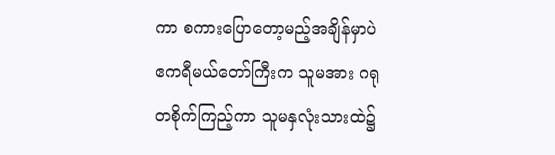ကာ စကားပြောတော့မည့်အချိန်မှာပဲ ဧကရီမယ်တော်ကြီးက သူမအား ဂရုတစိုက်ကြည့်ကာ သူမနှလုံးသားထဲ၌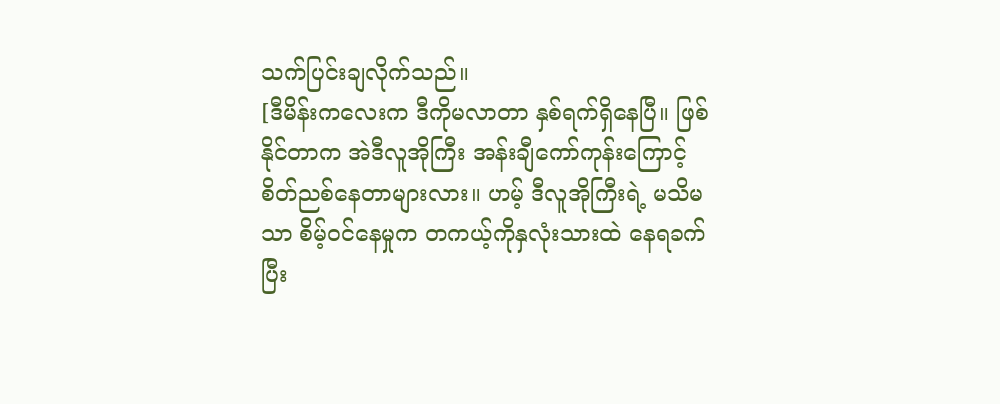သက်ပြင်းချလိုက်သည်။
[ဒီမိန်းကလေးက ဒီကိုမလာတာ နှစ်ရက်ရှိနေပြီ။ ဖြစ်နိုင်တာက အဲဒီလူအိုကြီး အန်းချီကော်ကုန်းကြောင့် စိတ်ညစ်နေတာများလား။ ဟမ့် ဒီလူအိုကြီးရဲ့ မသိမသာ စိမ့်ဝင်နေမှုက တကယ့်ကိုနှလုံးသားထဲ နေရခက်ပြီး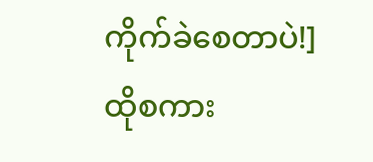ကိုက်ခဲစေတာပဲ!]
ထိုစကား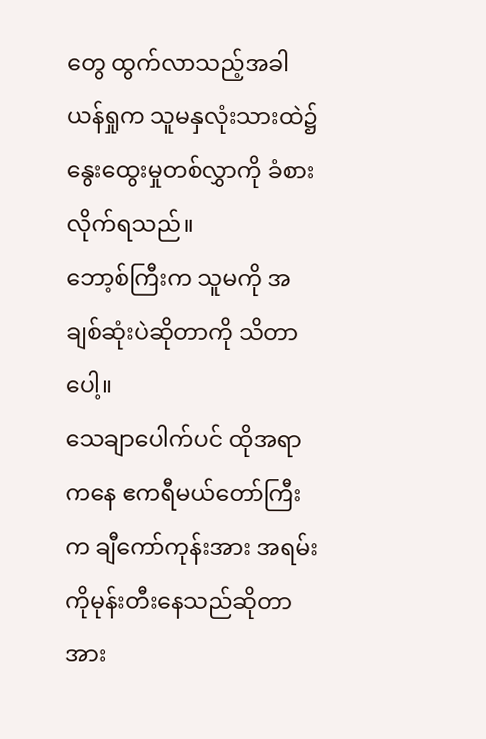တွေ ထွက်လာသည့်အခါ ယန်ရှုက သူမနှလုံးသားထဲ၌ နွေးထွေးမှုတစ်လွှာကို ခံစားလိုက်ရသည်။
ဘော့စ်ကြီးက သူမကို အချစ်ဆုံးပဲဆိုတာကို သိတာပေါ့။
သေချာပေါက်ပင် ထိုအရာကနေ ဧကရီမယ်တော်ကြီးက ချီကော်ကုန်းအား အရမ်းကိုမုန်းတီးနေသည်ဆိုတာအား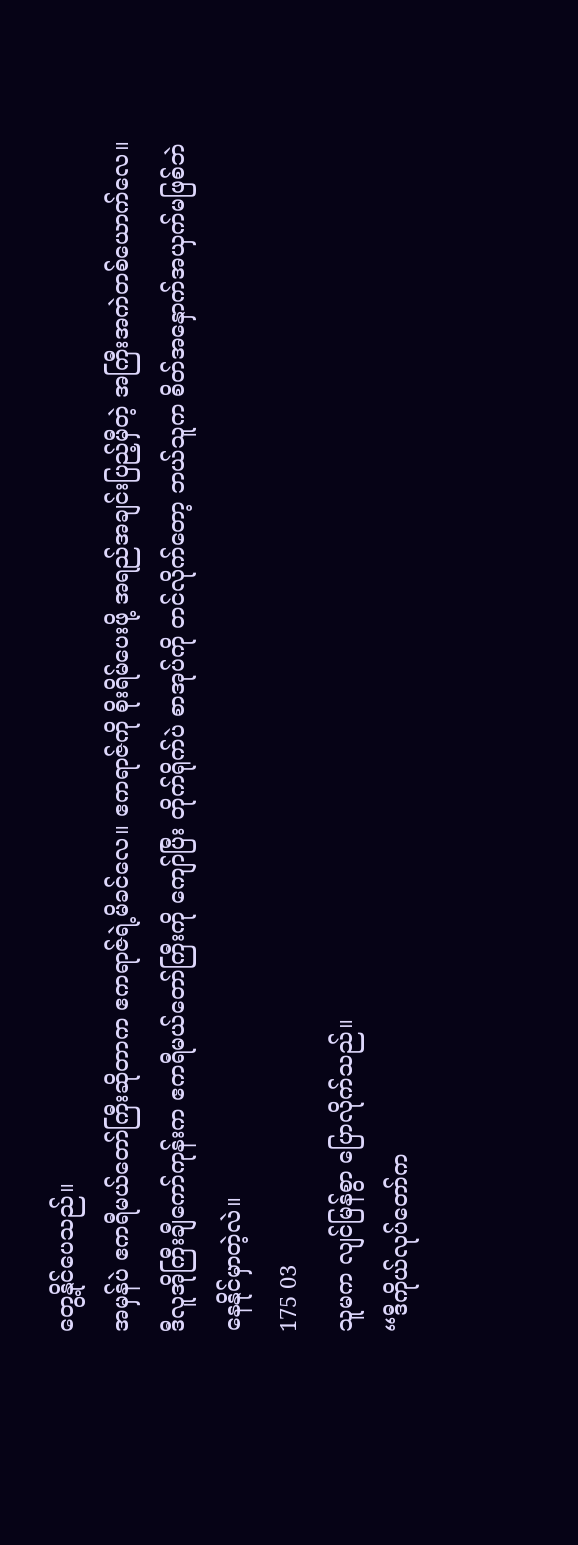တွေ့နိုင်ပေသည်။
အမှန်ပဲ ဧကရီမယ်တော်ကြီးဆိုတာက ဧကရာဇ်ရဲ့မိခင်လေ။ ဧကရာဇ်ကို စိုးရိမ်ပေးဖို့ အရည်အချင်းပြည့်မှီတဲ့ အကြီးအကဲတစ်ယောက်လေ။ ဒီလူအိုကြီးချီကော်ကုန်းက ဧကရီမယ်တော်ကြီးကို ကျော်ပြီး တိုက်ရိုက်ပဲ စာအုပ်ကို တင်လိုက်တော့ ဘယ်သူက စိတ်အနှောက်အယှက်မဖြစ်ဘဲ နေနိုင်မှာတဲ့လဲ။
175 03
သူမက လျင်မြန်စွာ ပြောလိုက်သည်။
“ဒီကိုယ်လုပ်တော်က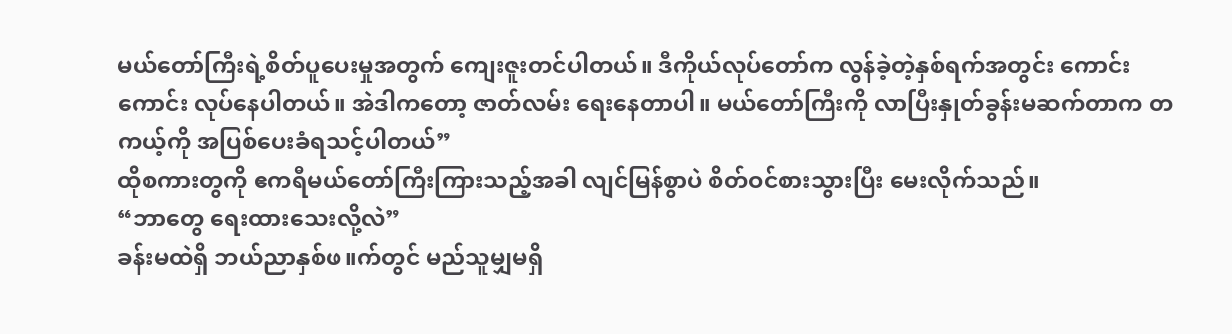မယ်တော်ကြီးရဲ့စိတ်ပူပေးမှုအတွက် ကျေးဇူးတင်ပါတယ်။ ဒီကိုယ်လုပ်တော်က လွန်ခဲ့တဲ့နှစ်ရက်အတွင်း ကောင်းကောင်း လုပ်နေပါတယ်။ အဲဒါကတော့ ဇာတ်လမ်း ရေးနေတာပါ။ မယ်တော်ကြီးကို လာပြီးနှုတ်ခွန်းမဆက်တာက တကယ့်ကို အပြစ်ပေးခံရသင့်ပါတယ်”
ထိုစကားတွကို ဧကရီမယ်တော်ကြီးကြားသည့်အခါ လျင်မြန်စွာပဲ စိတ်ဝင်စားသွားပြီး မေးလိုက်သည်။
“ဘာတွေ ရေးထားသေးလို့လဲ”
ခန်းမထဲရှိ ဘယ်ညာနှစ်ဖ။က်တွင် မည်သူမျှမရှိ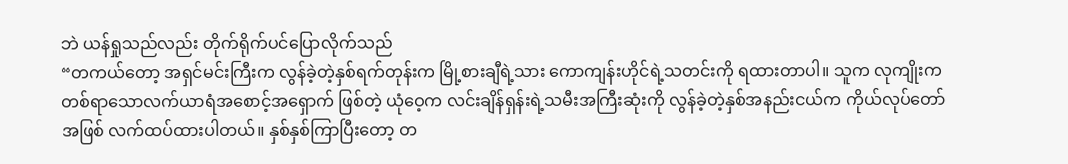ဘဲ ယန်ရှုသည်လည်း တိုက်ရိုက်ပင်ပြောလိုက်သည်
“တကယ်တော့ အရှင်မင်းကြီးက လွန်ခဲ့တဲ့နှစ်ရက်တုန်းက မြို့စားချီရဲ့သား ကောကျန်းဟိုင်ရဲ့သတင်းကို ရထားတာပါ။ သူက လုကျိုးက တစ်ရာသောလက်ယာရံအစောင့်အရှောက် ဖြစ်တဲ့ ယုံဝေ့က လင်းချိန်ရှန်းရဲ့သမီးအကြီးဆုံးကို လွန်ခဲ့တဲ့နှစ်အနည်းငယ်က ကိုယ်လုပ်တော်အဖြစ် လက်ထပ်ထားပါတယ်။ နှစ်နှစ်ကြာပြီးတော့ တ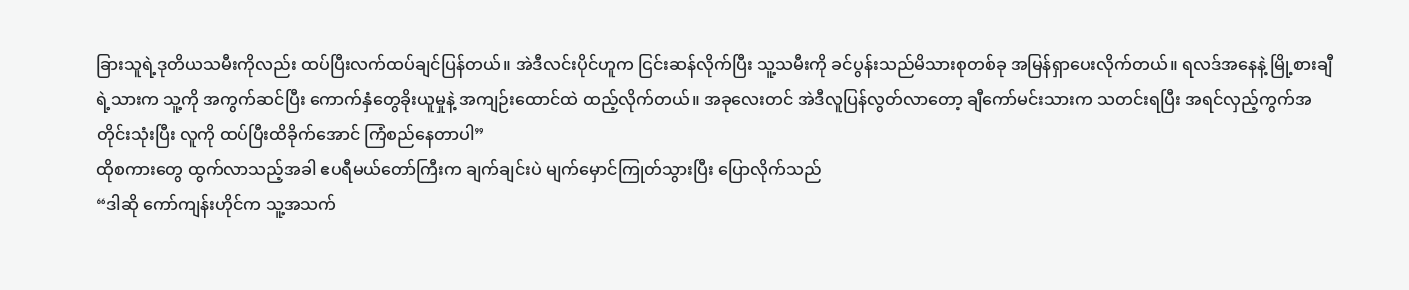ခြားသူရဲ့ဒုတိယသမီးကိုလည်း ထပ်ပြီးလက်ထပ်ချင်ပြန်တယ်။ အဲဒီလင်းပိုင်ဟူက ငြင်းဆန်လိုက်ပြီး သူ့သမီးကို ခင်ပွန်းသည်မိသားစုတစ်ခု အမြန်ရှာပေးလိုက်တယ်။ ရလဒ်အနေနဲ့ မြို့စားချီရဲ့သားက သူ့ကို အကွက်ဆင်ပြီး ကောက်နှံတွေခိုးယူမှုနဲ့ အကျဉ်းထောင်ထဲ ထည့်လိုက်တယ်။ အခုလေးတင် အဲဒီလူပြန်လွတ်လာတော့ ချီကော်မင်းသားက သတင်းရပြီး အရင်လှည့်ကွက်အတိုင်းသုံးပြီး လူကို ထပ်ပြီးထိခိုက်အောင် ကြံစည်နေတာပါ”
ထိုစကားတွေ ထွက်လာသည့်အခါ ဧပရီမယ်တော်ကြီးက ချက်ချင်းပဲ မျက်မှောင်ကြုတ်သွားပြီး ပြောလိုက်သည်
“ဒါဆို ကော်ကျန်းဟိုင်က သူ့အသက်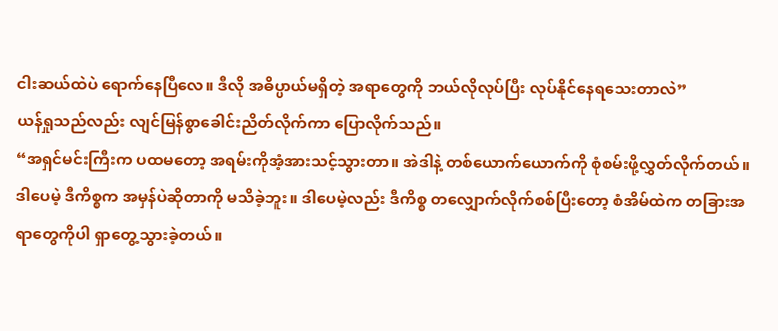ငါးဆယ်ထဲပဲ ရောက်နေပြီလေ။ ဒီလို အဓိပ္ပာယ်မရှိတဲ့ အရာတွေကို ဘယ်လိုလုပ်ပြီး လုပ်နိုင်နေရသေးတာလဲ”
ယန်ရှုသည်လည်း လျင်မြန်စွာခေါင်းညိတ်လိုက်ကာ ပြောလိုက်သည်။
“အရှင်မင်းကြီးက ပထမတော့ အရမ်းကိုအံ့အားသင့်သွားတာ။ အဲဒါနဲ့ တစ်ယောက်ယောက်ကို စုံစမ်းဖို့လွှတ်လိုက်တယ်။ ဒါပေမဲ့ ဒီကိစ္စက အမှန်ပဲဆိုတာကို မသိခဲ့ဘူး။ ဒါပေမဲ့လည်း ဒီကိစ္စ တလျှောက်လိုက်စစ်ပြီးတော့ စံအိမ်ထဲက တခြားအရာတွေကိုပါ ရှာတွေ့သွားခဲ့တယ်။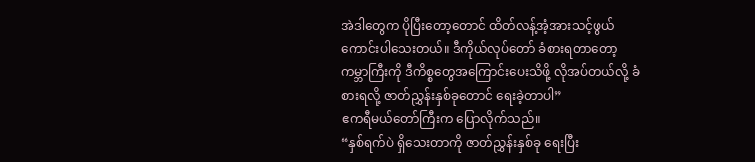အဲဒါတွေက ပိုပြီးတော့တောင် ထိတ်လန့်အံ့အားသင့်ဖွယ် ကောင်းပါသေးတယ်။ ဒီကိုယ်လုပ်တော် ခံစားရတာတော့ ကမ္ဘာကြီးကို ဒီကိစ္စတွေအကြောင်းပေးသိဖို့ လိုအပ်တယ်လို့ ခံစားရလို့ ဇာတ်ညွှန်းနှစ်ခုတောင် ရေးခဲ့တာပါ”
ဧကရီမယ်တော်ကြီးက ပြောလိုက်သည်။
“နှစ်ရက်ပဲ ရှိသေးတာကို ဇာတ်ညွှန်းနှစ်ခု ရေးပြီး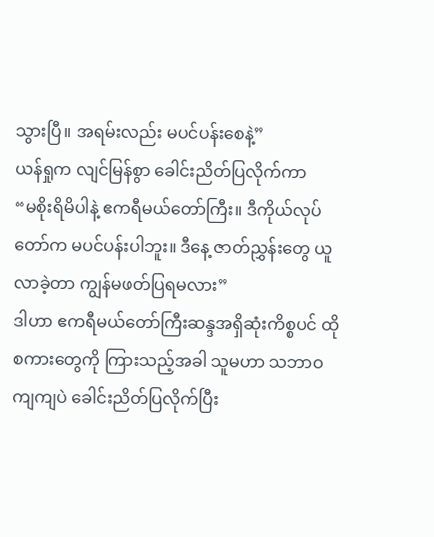သွားပြီ။ အရမ်းလည်း မပင်ပန်းစေနဲ့”
ယန်ရှုက လျင်မြန်စွာ ခေါင်းညိတ်ပြလိုက်ကာ
“မစိုးရိမိပါနဲ့ ဧကရီမယ်တော်ကြီး။ ဒီကိုယ်လုပ်တော်က မပင်ပန်းပါဘူး။ ဒီနေ့ ဇာတ်ညွှန်းတွေ ယူလာခဲ့တာ ကျွန်မဖတ်ပြရမလား”
ဒါဟာ ဧကရီမယ်တော်ကြီးဆန္ဒအရှိဆုံးကိစ္စပင် ထိုစကားတွေကို ကြားသည့်အခါ သူမဟာ သဘာဝကျကျပဲ ခေါင်းညိတ်ပြလိုက်ပြီး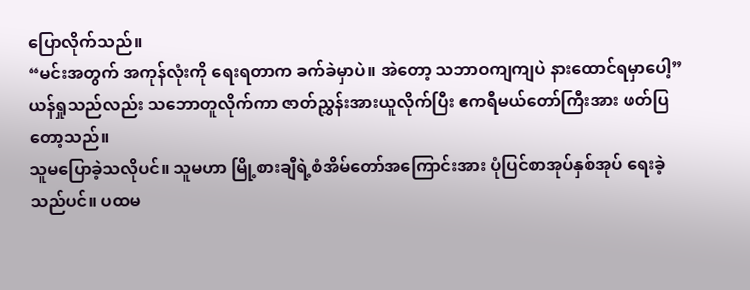ပြောလိုက်သည်။
“မင်းအတွက် အကုန်လုံးကို ရေးရတာက ခက်ခဲမှာပဲ။ အဲတော့ သဘာဝကျကျပဲ နားထောင်ရမှာပေါ့”
ယန်ရှုသည်လည်း သဘောတူလိုက်ကာ ဇာတ်ညွှန်းအားယူလိုက်ပြီး ဧကရီမယ်တော်ကြီးအား ဖတ်ပြတော့သည်။
သူမပြောခဲ့သလိုပင်။ သူမဟာ မြို့စားချီရဲ့စံအိမ်တော်အကြောင်းအား ပုံပြင်စာအုပ်နှစ်အုပ် ရေးခဲ့သည်ပင်။ ပထမ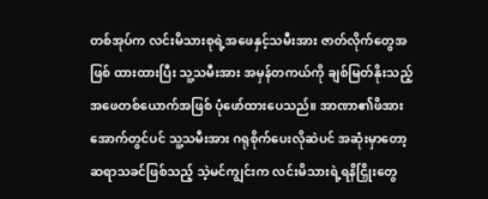တစ်အုပ်က လင်းမိသားစုရဲ့အဖေနှင့်သမီးအား ဇာတ်လိုက်တွေအဖြစ် ထားထားပြီး သူ့သမီးအား အမှန်တကယ်ကို ချစ်မြတ်နိုးသည့် အဖေတစ်ယောက်အဖြစ် ပုံဖော်ထားပေသည်။ အာဏာ၏ဖိအားအောက်တွင်ပင် သူ့သမီးအား ဂရုစိုက်ပေးလိုဆဲပင် အဆုံးမှာတော့ ဆရာသခင်ဖြစ်သည့် သဲ့မင်ကျွင်းက လင်းမိသားရဲ့ရနိငြှိုးတွေ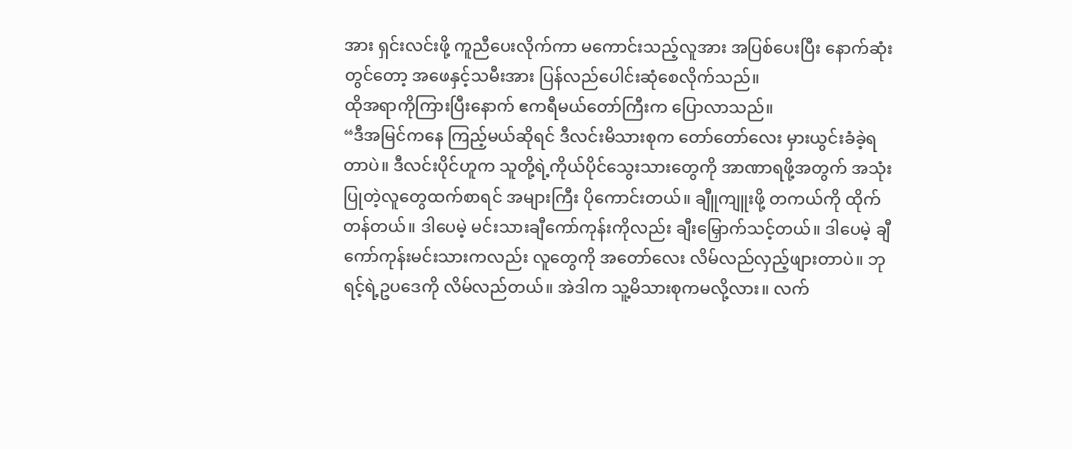အား ရှင်းလင်းဖို့ ကူညီပေးလိုက်ကာ မကောင်းသည့်လူအား အပြစ်ပေးပြီး နောက်ဆုံးတွင်တော့ အဖေနှင့်သမီးအား ပြန်လည်ပေါင်းဆုံစေလိုက်သည်။
ထိုအရာကိုကြားပြီးနောက် ဧကရီမယ်တော်ကြီးက ပြောလာသည်။
“ဒီအမြင်ကနေ ကြည့်မယ်ဆိုရင် ဒီလင်းမိသားစုက တော်တော်လေး မှားယွင်းခံခဲ့ရတာပဲ။ ဒီလင်းပိုင်ဟူက သူတို့ရဲ့ကိုယ်ပိုင်သွေးသားတွေကို အာဏာရဖို့အတွက် အသုံးပြုတဲ့လူတွေထက်စာရင် အများကြီး ပိုကောင်းတယ်။ ချီူကျူးဖို့ တကယ်ကို ထိုက်တန်တယ်။ ဒါပေမဲ့ မင်းသားချီကော်ကုန်းကိုလည်း ချီးမြှောက်သင့်တယ်။ ဒါပေမဲ့ ချီကော်ကုန်းမင်းသားကလည်း လူတွေကို အတော်လေး လိမ်လည်လှည့်ဖျားတာပဲ။ ဘုရင့်ရဲ့ဥပဒေကို လိမ်လည်တယ်။ အဲဒါက သူ့မိသားစုကမလို့လား။ လက်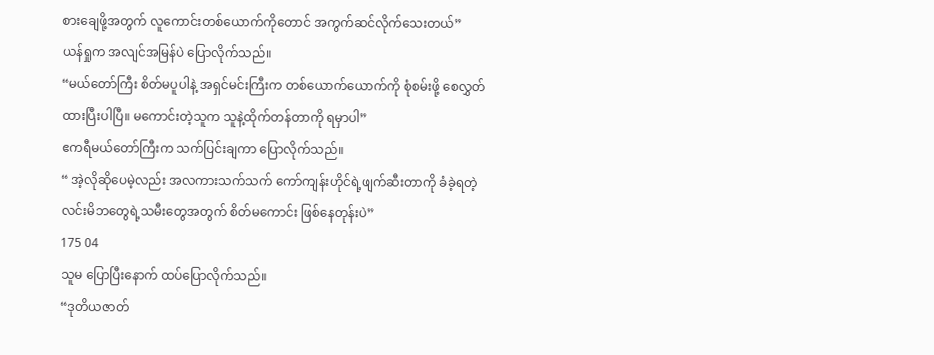စားချေဖို့အတွက် လူကောင်းတစ်ယောက်ကိုတောင် အကွက်ဆင်လိုက်သေးတယ်”
ယန်ရှုက အလျင်အမြန်ပဲ ပြောလိုက်သည်။
“မယ်တော်ကြီး စိတ်မပူပါနဲ့ အရှင်မင်းကြီးက တစ်ယောက်ယောက်ကို စုံစမ်းဖို့ စေလွှတ်ထားပြီးပါပြီ။ မကောင်းတဲ့သူက သူနဲ့ထိုက်တန်တာကို ရမှာပါ”
ဧကရီမယ်တော်ကြီးက သက်ပြင်းချကာ ပြောလိုက်သည်။
“ အဲ့လိုဆိုပေမဲ့လည်း အလကားသက်သက် ကော်ကျန်းဟိုင်ရဲ့ဖျက်ဆီးတာကို ခံခဲ့ရတဲ့ လင်းမိဘတွေရဲ့သမီးတွေအတွက် စိတ်မကောင်း ဖြစ်နေတုန်းပဲ”
175 04
သူမ ပြောပြီးနောက် ထပ်ပြောလိုက်သည်။
“ဒုတိယဇာတ်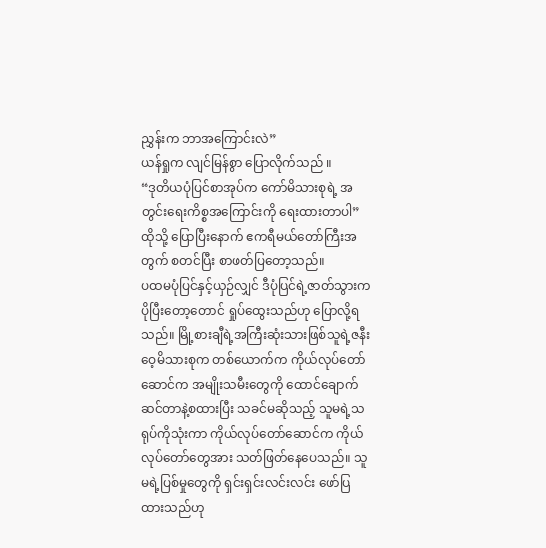ညွှန်းက ဘာအကြောင်းလဲ”
ယန်ရှုက လျင်မြန်စွာ ပြောလိုက်သည် ။
“ဒုတိယပုံပြင်စာအုပ်က ကော်မိသားစုရဲ့ အတွင်းရေးကိစ္စအကြောင်းကို ရေးထားတာပါ”
ထိုသို့ ပြောပြီးနောက် ဧကရီမယ်တော်ကြီးအတွက် စတင်ပြီး စာဖတ်ပြတော့သည်။
ပထမပုံပြင်နှင့်ယှဉ်လျှင် ဒီပုံပြင်ရဲ့ဇာတ်သွားက ပိုပြီးတော့တောင် ရှုပ်ထွေးသည်ဟု ပြောလို့ရသည်။ မြို့စားချီရဲ့အကြီးဆုံးသားဖြစ်သူရဲ့ဇနီး ဝေ့မိသားစုက တစ်ယောက်က ကိုယ်လုပ်တော်ဆောင်က အမျိုးသမီးတွေကို ထောင်ချောက်ဆင်တာနဲ့စထားပြီး သခင်မဆိုသည့် သူမရဲ့သရုပ်ကိုသုံးကာ ကိုယ်လုပ်တော်ဆောင်က ကိုယ်လုပ်တော်တွေအား သတ်ဖြတ်နေပေသည်။ သူမရဲ့ပြစ်မှုတွေကို ရှင်းရှင်းလင်းလင်း ဖော်ပြထားသည်ဟု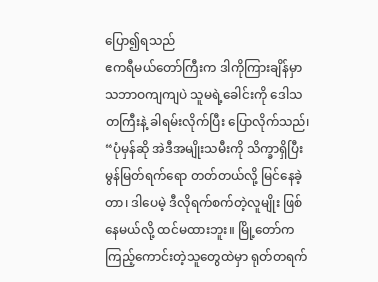ပြော၍ရသည်
ဧကရီမယ်တော်ကြီးက ဒါကိုကြားချိန်မှာ သဘာဝကျကျပဲ သူမရဲ့ခေါင်းကို ဒေါသတကြီးနဲ့ ခါရမ်းလိုက်ပြီး ပြောလိုက်သည်၊
“ပုံမှန်ဆို အဲဒီအမျိုးသမီးကို သိက္ခာရှိပြီး မွန်မြတ်ရက်ရော တတ်တယ်လို့ မြင်နေခဲ့တာ၊ ဒါပေမဲ့ ဒီလိုရက်စက်တဲ့လူမျိုး ဖြစ်နေမယ်လို့ ထင်မထားဘူး။ မြို့တော်က ကြည့်ကောင်းတဲ့သူတွေထဲမှာ ရုတ်တရက်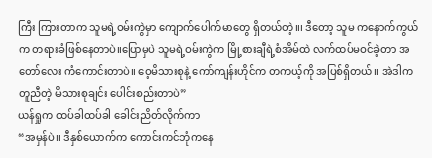ကြီး ကြားတာက သူမရဲ့ဝမ်းကွဲမှာ ကျောက်ပေါက်မာတွေ ရှိတယ်တဲ့။၊ ဒီတော့ သူမ ကနောက်ကွယ်က တရားခံဖြစ်နေတာပဲ။ပြောမှပဲ သူမရဲ့ဝမ်းကွဲက မြို့စားချီရဲ့စံအိမ်ထဲ လက်ထပ်မဝင်ခဲ့တာ အတော်လေး ကံကောင်းတာပဲ။ ဝေ့မိသားစုနဲ့ ကော်ကျန်းဟိုင်က တကယ့်ကို အပြစ်ရှိတယ်။ အဲဒါက တူညီတဲ့ မိသားစုချင်း ပေါင်းစည်းတာပဲ”
ယန်ရှုက ထပ်ခါထပ်ခါ ခေါင်းညိတ်လိုက်ကာ
“အမှန်ပဲ။ ဒီနှစ်ယောက်က ကောင်းကင်ဘုံကနေ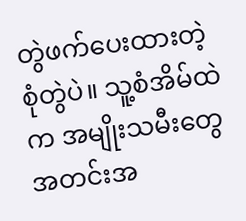တွဲဖက်ပေးထားတဲ့ စုံတွဲပဲ။ သူ့စံအိမ်ထဲက အမျိုးသမီးတွေ အတင်းအ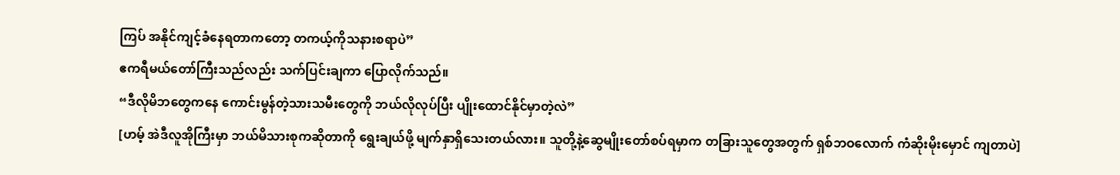ကြပ် အနိုင်ကျင့်ခံနေရတာကတော့ တကယ့်ကိုသနားစရာပဲ”
ဧကရီမယ်တော်ကြီးသည်လည်း သက်ပြင်းချကာ ပြောလိုက်သည်။
“ဒီလိုမိဘတွေကနေ ကောင်းမွန်တဲ့သားသမီးတွေကို ဘယ်လိုလုပ်ပြီး ပျိုးထောင်နိုင်မှာတဲ့လဲ”
[ဟမ့် အဲဒီလူအိုကြီးမှာ ဘယ်မိသားစုကဆိုတာကို ရွေးချယ်ဖို့ မျက်နှာရှိသေးတယ်လား။ သူတို့နဲ့ဆွေမျိုးတော်စပ်ရမှာက တခြားသူတွေအတွက် ရှစ်ဘဝလောက် ကံဆိုးမိုးမှောင် ကျတာပဲ]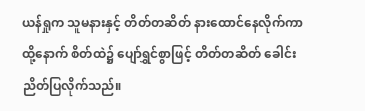ယန်ရှုက သူမနားနှင့် တိတ်တဆိတ် နားထောင်နေလိုက်ကာ ထို့နောက် စိတ်ထဲ၌ ပျော်ရွှင်စွာဖြင့် တိတ်တဆိတ် ခေါင်းညိတ်ပြလိုက်သည်။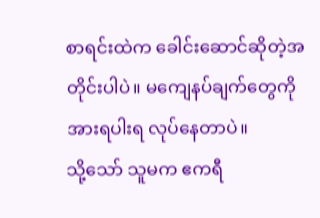စာရင်းထဲက ခေါင်းဆောင်ဆိုတဲ့အတိုင်းပါပဲ။ မကျေနပ်ချက်တွေကို အားရပါးရ လုပ်နေတာပဲ။
သို့သော် သူမက ဧကရီ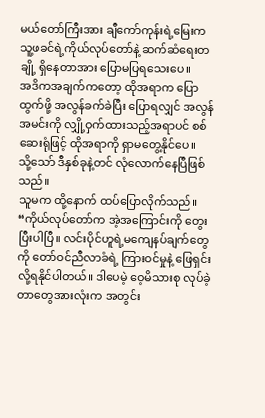မယ်တော်ကြီးအား ချီကော်ကုန်းရဲ့မြေးက သူ့ဖခင်ရဲ့ကိုယ်လုပ်တော်နဲ့ ဆက်ဆံရေးတချို့ ရှိနေတာအား ပြောမပြရသေးပေ။
အဒိကအချက်ကတော့ ထိုအရာက ပြောထွက်ဖို့ အလွန်ခက်ခဲပြီး ပြောရလျှင် အလွန်အမင်းကို လျှို့ဝှက်ထားသည့်အရာပင် စစ်ဆေးရုံဖြင့် ထိုအရာကို ရှာမတွေ့နိုင်ပေ။
သို့သော် ဒီနှစ်ခုနဲ့တင် လုံလောက်နေပြီဖြစ်သည်။
သူမက ထို့နောက် ထပ်ပြောလိုက်သည်။
“ကိုယ်လုပ်တော်က အဲ့အကြောင်းကို တွေးပြီးပါပြီ။ လင်းပိုင်ဟူရဲ့မကျေနပ်ချက်တွေကို တော်ဝင်ညီလာခံရဲ့ ကြားဝင်မှုနဲ့ ဖြေရှင်းလို့ရနိုင်ပါတယ်။ ဒါပေမဲ့ ဝေ့မိသားစု လုပ်ခဲ့တာတွေအားလုံးက အတွင်း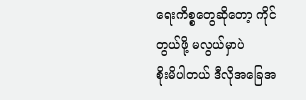ရေးကိစ္စတွေဆိုတော့ ကိုင်တွယ်ဖို့ မလွယ်မှာပဲ
စိုးမိပါတယ် ဒီလိုအခြေအ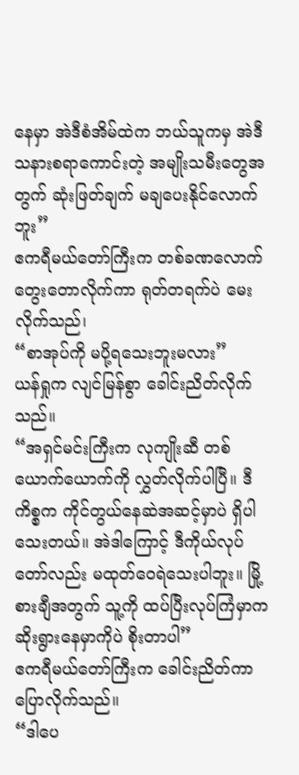နေမှာ အဲဒီစံအိမ်ထဲက ဘယ်သူကမှ အဲဒီသနားစရာကောင်းတဲ့ အမျိုးသမီးတွေအတွက် ဆုံးဖြတ်ချက် မချပေးနိုင်လောက်ဘူး”
ဧကရီမယ်တော်ကြီးက တစ်ခဏလောက် တွေးတောလိုက်ကာ ရုတ်တရက်ပဲ မေးလိုက်သည်၊
“စာအုပ်ကို မပို့ရသေးဘူးမလား”
ယန်ရှုက လျင်မြန်စွာ ခေါင်းညိတ်လိုက်သည်။
“အရှင်မင်းကြီးက လုကျိုးဆီ တစ်ယောက်ယောက်ကို လွှတ်လိုက်ပါပြီ။ ဒီကိစ္စက ကိုင်တွယ်နေဆဲအဆင့်မှာပဲ ရှိပါသေးတယ်။ အဲဒါကြောင့် ဒီကိုယ်လုပ်တော်လည်း မထုတ်ဝေရဲသေးပါဘူး။ မြို့စားချီအတွက် သူ့ကို ထပ်ပြီးလုပ်ကြံမှာက ဆိုးရွားနေမှာကိုပဲ စိုးတာပါ”
ဧကရီမယ်တော်ကြီးက ခေါင်းညိတ်ကာ ပြောလိုက်သည်။
“ဒါပေ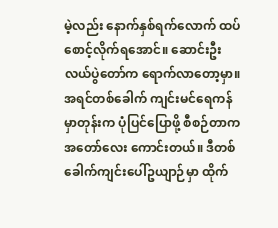မဲ့လည်း နောက်နှစ်ရက်လောက် ထပ်စောင့်လိုက်ရအောင်။ ဆောင်းဦးလယ်ပွဲတော်က ရောက်လာတော့မှာ။ အရင်တစ်ခေါက် ကျင်းမင်ရေကန်မှာတုန်းက ပုံပြင်ပြောဖို့ စီစဉ်တာက အတော်လေး ကောင်းတယ်။ ဒီတစ်ခေါက်ကျင်းပေါ်ဥယျာဉ်မှာ ထိုက်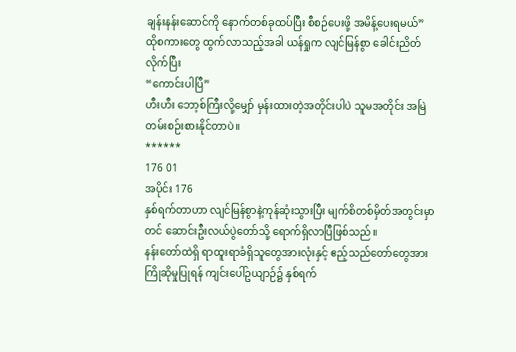ချန်းနန်းဆောင်ကို နောက်တစ်ခုထပ်ပြီး စီစဉ်ပေးဖို့ အမိန့်ပေးရမယ်”
ထိုစကားတွေ ထွက်လာသည့်အခါ ယန်ရှုက လျင်မြန်စွာ ခေါင်းညိတ်လိုက်ပြီး
“ကောင်းပါပြီ”
ဟီးဟီး ဘော့စ်ကြီးလို့မျှော် မှန်းထားတဲ့အတိုင်းပါပဲ သူမအတိုင်း အမြဲတမ်းစဉ်းစားနိုင်တာပဲ။
******
176 01
အပိုင်း 176
နှစ်ရက်တာဟာ လျင်မြန်စွာနဲ့ကုန်ဆုံးသွားပြီး မျက်စိတစ်မှိတ်အတွင်းမှာတင် ဆောင်းဦးလယ်ပွဲတော်သို့ ရောက်ရှိလာပြီဖြစ်သည်။
နန်းတော်ထဲရှိ ရာထူးရာခံရှိသူတွေအားလုံးနှင့် ဧည့်သည်တော်တွေအား ကြိုဆိုမှုပြုရန် ကျင်းပေါ်ဥယျာဉ်၌ နှစ်ရက်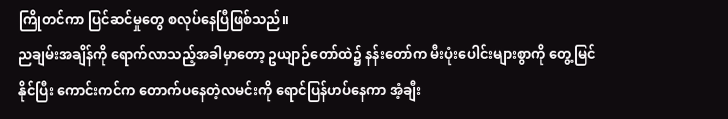ကြိုတင်ကာ ပြင်ဆင်မှုတွေ စလုပ်နေပြီဖြစ်သည်။
ညချမ်းအချိန်ကို ရောက်လာသည့်အခါမှာတော့ ဥယျာဉ်တော်ထဲ၌ နန်းတော်က မီးပုံးပေါင်းများစွာကို တွေ့မြင်နိုင်ပြီး ကောင်းကင်က တောက်ပနေတဲ့လမင်းကို ရောင်ပြန်ဟပ်နေကာ အံ့ချီး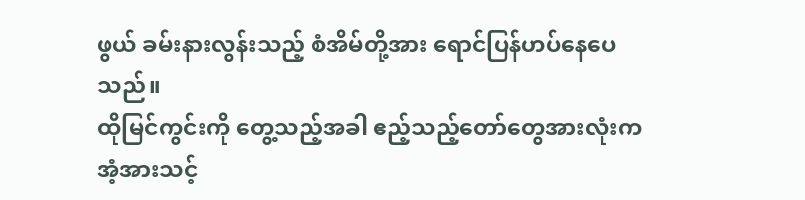ဖွယ် ခမ်းနားလွန်းသည့် စံအိမ်တို့အား ရောင်ပြန်ဟပ်နေပေသည်။
ထိုမြင်ကွင်းကို တွေ့သည့်အခါ ဧည့်သည့်တော်တွေအားလုံးက အံ့အားသင့်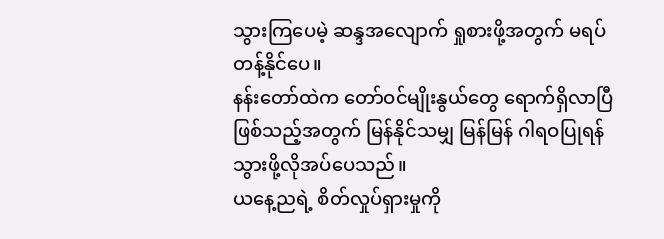သွားကြပေမဲ့ ဆန္ဒအလျောက် ရှုစားဖို့အတွက် မရပ်တန့်နိုင်ပေ။
နန်းတော်ထဲက တော်ဝင်မျိုးနွယ်တွေ ရောက်ရှိလာပြီဖြစ်သည့်အတွက် မြန်နိုင်သမျှ မြန်မြန် ဂါရဝပြုရန် သွားဖို့လိုအပ်ပေသည်။
ယနေ့ညရဲ့ စိတ်လှုပ်ရှားမှုကို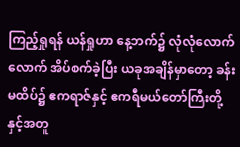ကြည့်ရှုရန် ယန်ရှုဟာ နေ့ဘက်၌ လုံလုံလောက်လောက် အိပ်စက်ခဲ့ပြီး ယခုအချိန်မှာတော့ ခန်းမထိပ်၌ ဧကရာဇ်နှင့် ဧကရီမယ်တော်ကြီးတို့နှင့်အတူ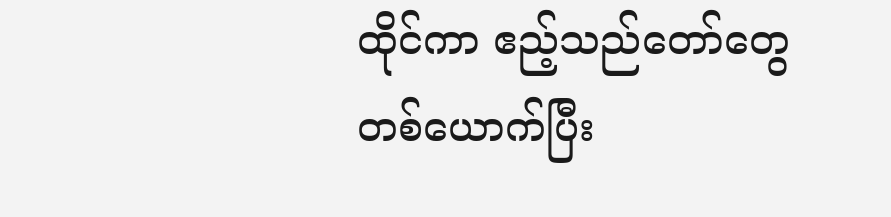ထိုင်ကာ ဧည့်သည်တော်တွေ တစ်ယောက်ပြီး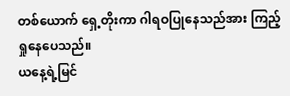တစ်ယောက် ရှေ့တိုးကာ ဂါရဝပြုနေသည်အား ကြည့်ရှုနေပေသည်။
ယနေ့ရဲ့မြင်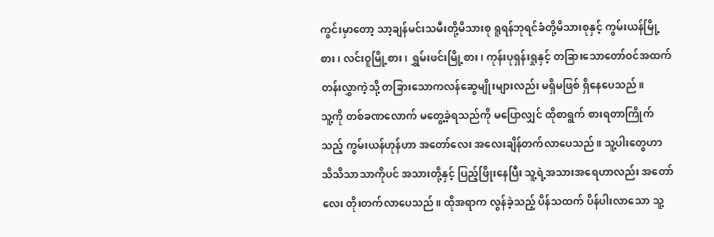ကွင်းမှာတော့ သာ့ချန်မင်းသမီးတို့မိသားစု ရူရန်ဘုရင်ခံတို့မိသားစုနှင့် ကွမ်းယန်မြို့စား၊ လင်းဝူမြို့စား၊ ရွှမ်းဖင်းမြို့စား၊ ကုန်းပုရှန်းရှုနှင့် တခြားသောတော်ဝင်အထက်တန်းလွှာကဲ့သို့ တခြားသောကလန်ဆွေမျိုးများလည်း မရှိမဖြစ် ရှိနေပေသည်။
သူ့ကို တစ်ခဏလောက် မတွေ့ခဲ့ရသည်ကို မပြောလျှင် ထိုစာရွက် စားရတာကြိုက်သည့် ကွမ်းယန်ဟုန်ဟာ အတော်လေး အလေးချိန်တက်လာပေသည်။ သူ့ပါးတွေဟာ သိသိသာသာကိုပင် အသားတို့နှင့် ပြည့်ဖြိုးနေပြီး သူ့ရဲ့အသားအရေဟာလည်း အတော်လေး တိုးတက်လာပေသည်။ ထိုအရာက လွန်ခဲ့သည့် ပိန်သထက် ပိန်ပါးလာသော သူ့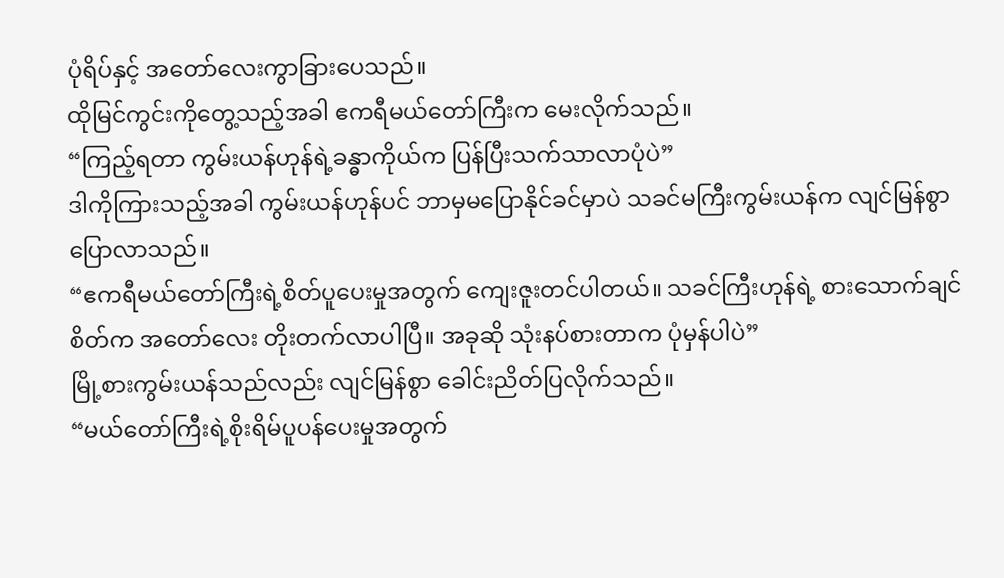ပုံရိပ်နှင့် အတော်လေးကွာခြားပေသည်။
ထိုမြင်ကွင်းကိုတွေ့သည့်အခါ ဧကရီမယ်တော်ကြီးက မေးလိုက်သည်။
“ကြည့်ရတာ ကွမ်းယန်ဟုန်ရဲ့ခန္ဓာကိုယ်က ပြန်ပြီးသက်သာလာပုံပဲ”
ဒါကိုကြားသည့်အခါ ကွမ်းယန်ဟုန်ပင် ဘာမှမပြောနိုင်ခင်မှာပဲ သခင်မကြီးကွမ်းယန်က လျင်မြန်စွာ ပြောလာသည်။
“ဧကရီမယ်တော်ကြီးရဲ့စိတ်ပူပေးမှုအတွက် ကျေးဇူးတင်ပါတယ်။ သခင်ကြီးဟုန်ရဲ့ စားသောက်ချင်စိတ်က အတော်လေး တိုးတက်လာပါပြီ။ အခုဆို သုံးနပ်စားတာက ပုံမှန်ပါပဲ”
မြို့စားကွမ်းယန်သည်လည်း လျင်မြန်စွာ ခေါင်းညိတ်ပြလိုက်သည်။
“မယ်တော်ကြီးရဲ့စိုးရိမ်ပူပန်ပေးမှုအတွက်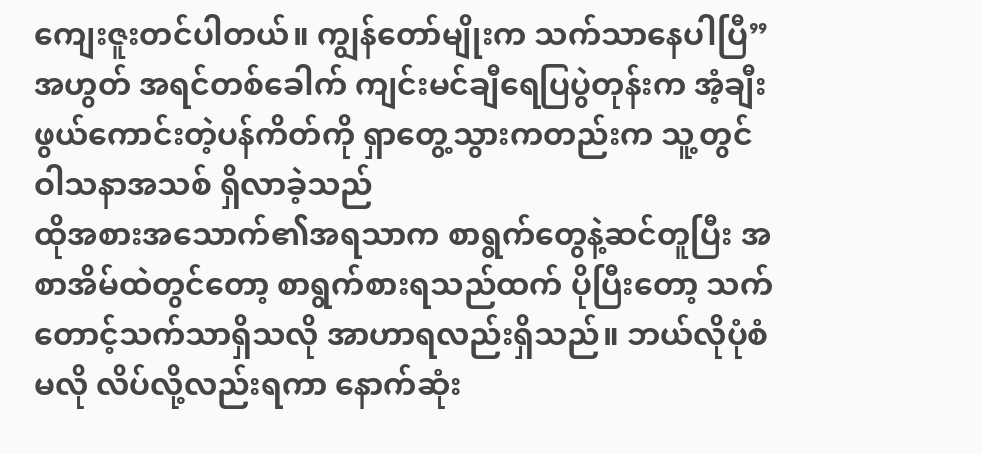ကျေးဇူးတင်ပါတယ်။ ကျွန်တော်မျိုးက သက်သာနေပါပြီ”
အဟွတ် အရင်တစ်ခေါက် ကျင်းမင်ချီရေပြပွဲတုန်းက အံ့ချီးဖွယ်ကောင်းတဲ့ပန်ကိတ်ကို ရှာတွေ့သွားကတည်းက သူ့တွင် ဝါသနာအသစ် ရှိလာခဲ့သည်
ထိုအစားအသောက်၏အရသာက စာရွက်တွေနဲ့ဆင်တူပြီး အစာအိမ်ထဲတွင်တော့ စာရွက်စားရသည်ထက် ပိုပြီးတော့ သက်တောင့်သက်သာရှိသလို အာဟာရလည်းရှိသည်။ ဘယ်လိုပုံစံမလို လိပ်လို့လည်းရကာ နောက်ဆုံး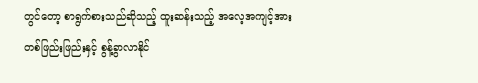တွင်တော့ စာရွက်စားသည်ဆိုသည့် ထူးဆန်းသည့် အလေ့အကျင့်အား တစ်ဖြည်းဖြည်းနှင့် စွန့်ခွာလာနိုင်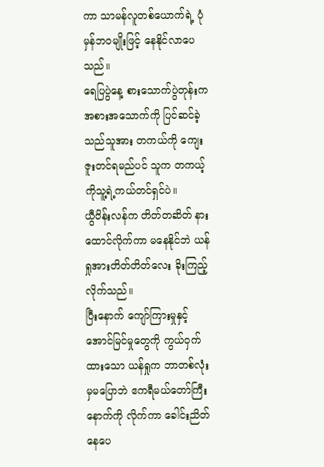ကာ သာမန်လူတစ်ယောက်ရဲ့ ပုံမှန်ဘဝမျိုးဖြင့် နေနိုင်လာပေသည်။
ရေပြပွဲနေ့ စားသောက်ပွဲတုန်းက အစားအသောက်ကို ပြင်ဆင်ခဲ့သည်သူအား တကယ်ကို ကျေးဇူးတင်ရမည်ပင် သူက တကယ့်ကိုသူ့ရဲ့ကယ်တင်ရှင်ပဲ။
ယွီဝိန်းလန်က တိတ်တဆိတ် နားထောင်လိုက်ကာ မနေနိုင်ဘဲ ယန်ရှုအားတိတ်တိတ်လေး ခိုးကြည့်လိုက်သည်။
ပြီးနောက် ကျော်ကြားမှုနှင့် အောင်မြင်မှုတွေကို ကွယ်ဝှက်ထားသော ယန်ရှုက ဘာတစ်လုံးမှမပြောဘဲ ဧကရီမယ်တော်ကြီးနောက်ကို လိုက်ကာ ခေါင်းညိတ်နေပေ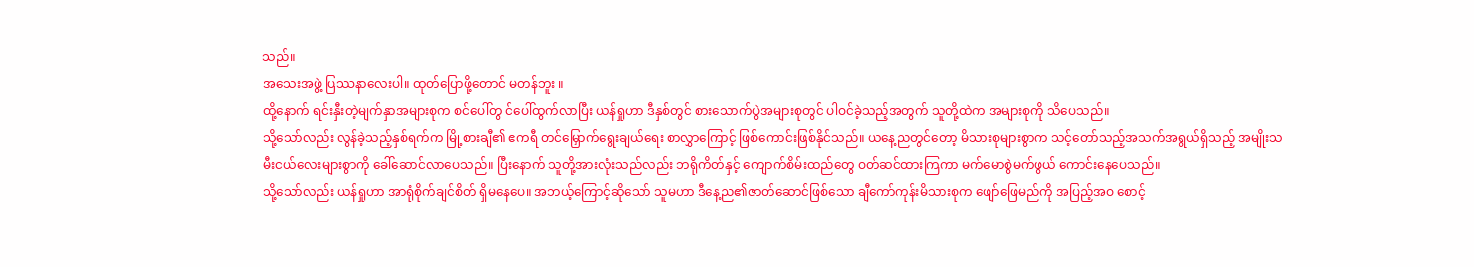သည်။
အသေးအဖွဲ့ ပြဿနာလေးပါ။ ထုတ်ပြောဖို့တောင် မတန်ဘူး ။
ထို့နောက် ရင်းနှီးတဲ့မျက်နှာအများစုက စင်ပေါ်တွ င်ပေါ်ထွက်လာပြီး ယန်ရှုဟာ ဒီနှစ်တွင် စားသောက်ပွဲအများစုတွင် ပါဝင်ခဲ့သည့်အတွက် သူတို့ထဲက အများစုကို သိပေသည်။
သို့သော်လည်း လွန်ခဲ့သည့်နှစ်ရက်က မြို့စားချီ၏ ဧကရီ တင်မြှောက်ရွေးချယ်ရေး စာလွှာကြောင့် ဖြစ်ကောင်းဖြစ်နိုင်သည်။ ယနေ့ညတွင်တော့ မိသားစုများစွာက သင့်တော်သည့်အသက်အရွယ်ရှိသည့် အမျိုးသမီးငယ်လေးများစွာကို ခေါ်ဆောင်လာပေသည်။ ပြီးနောက် သူတို့အားလုံးသည်လည်း ဘရိုကိတ်နှင့် ကျောက်စိမ်းထည်တွေ ဝတ်ဆင်ထားကြကာ မက်မောစွဲမက်ဖွယ် ကောင်းနေပေသည်။
သို့သော်လည်း ယန်ရှုဟာ အာရုံစိုက်ချင်စိတ် ရှိမနေပေ။ အဘယ့်ကြောင့်ဆိုသော် သူမဟာ ဒီနေ့ည၏ဇာတ်ဆောင်ဖြစ်သော ချီကော်ကုန်းမိသားစုက ဖျော်ဖြေမည်ကို အပြည့်အဝ စောင့်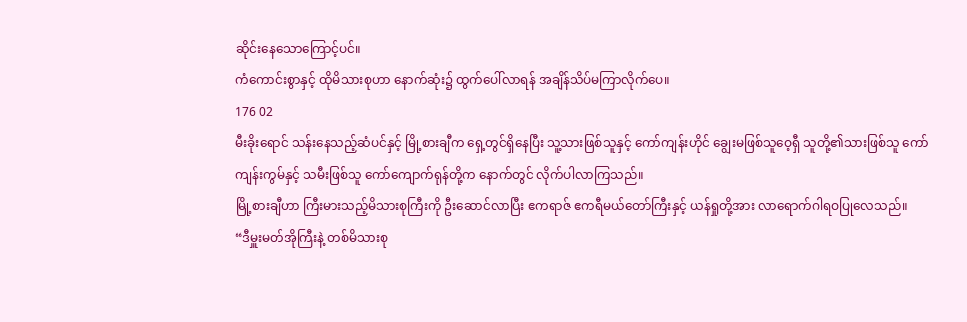ဆိုင်းနေသောကြောင့်ပင်။
ကံကောင်းစွာနှင့် ထိုမိသားစုဟာ နောက်ဆုံး၌ ထွက်ပေါ်လာရန် အချိန်သိပ်မကြာလိုက်ပေ။
176 02
မီးခိုးရောင် သန်းနေသည့်ဆံပင်နှင့် မြို့စားချီက ရှေ့တွင်ရှိနေပြီး သူ့သားဖြစ်သူနှင့် ကော်ကျန်းဟိုင် ချွေးမဖြစ်သူဝေ့ရှီ သူတို့၏သားဖြစ်သူ ကော်ကျန်းကွမ်နှင့် သမီးဖြစ်သူ ကော်ကျောက်ရုန်တို့က နောက်တွင် လိုက်ပါလာကြသည်။
မြို့စားချီဟာ ကြီးမားသည့်မိသားစုကြီးကို ဦးဆောင်လာပြီး ဧကရာဇ် ဧကရီမယ်တော်ကြီးနှင့် ယန်ရှုတို့အား လာရောက်ဂါရဝပြုလေသည်။
“ဒီမှူးမတ်အိုကြီးနဲ့ တစ်မိသားစု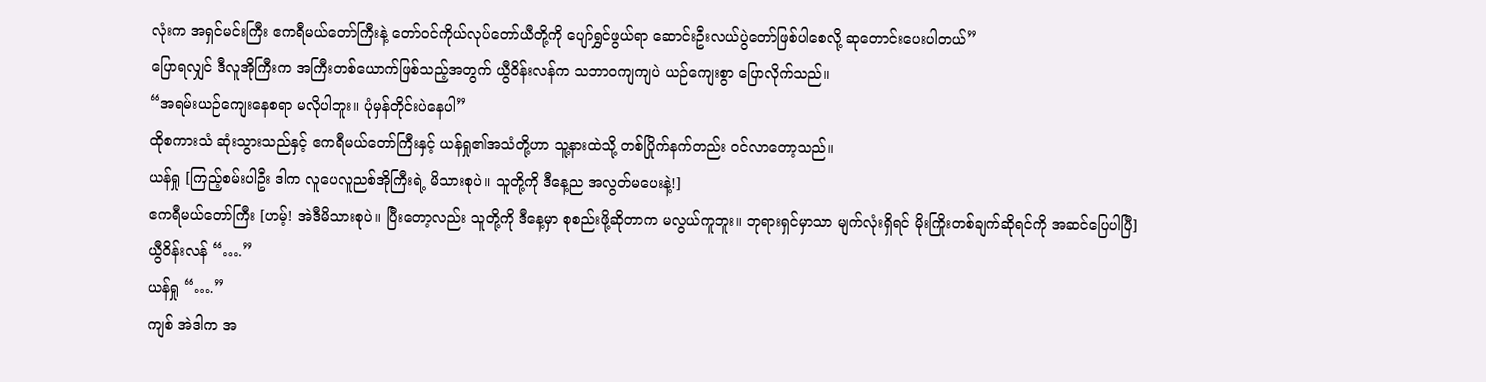လုံးက အရှင်မင်းကြီး ဧကရီမယ်တော်ကြီးနဲ့ တော်ဝင်ကိုယ်လုပ်တော်ယီတို့ကို ပျော်ရွှင်ဖွယ်ရာ ဆောင်းဦးလယ်ပွဲတော်ဖြစ်ပါစေလို့ ဆုတောင်းပေးပါတယ်”
ပြောရလျှင် ဒီလူအိုကြီးက အကြီးတစ်ယောက်ဖြစ်သည့်အတွက် ယွီဝိန်းလန်က သဘာဝကျကျပဲ ယဉ်ကျေးစွာ ပြောလိုက်သည်။
“အရမ်းယဉ်ကျေးနေစရာ မလိုပါဘူး။ ပုံမှန်တိုင်းပဲနေပါ”
ထိုစကားသံ ဆုံးသွားသည်နှင့် ဧကရီမယ်တော်ကြီးနှင့် ယန်ရှု၏အသံတို့ဟာ သူ့နားထဲသို့ တစ်ပြိုက်နက်တည်း ဝင်လာတော့သည်။
ယန်ရှု [ကြည့်စမ်းပါဦး ဒါက လူပေလူညစ်အိုကြီးရဲ့ မိသားစုပဲ။ သူတို့ကို ဒီနေ့ည အလွတ်မပေးနဲ့!]
ဧကရီမယ်တော်ကြီး [ဟမ့်! အဲဒီမိသားစုပဲ။ ပြီးတော့လည်း သူတို့ကို ဒီနေ့မှာ စုစည်းဖို့ဆိုတာက မလွယ်ကူဘူး။ ဘုရားရှင်မှာသာ မျက်လုံးရှိရင် မိုးကြိုးတစ်ချက်ဆိုရင်ကို အဆင်ပြေပါပြီ]
ယွီဝိန်းလန် “….”
ယန်ရှု “….”
ကျစ် အဲဒါက အ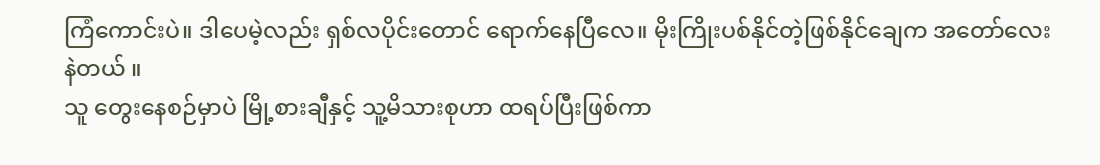ကြံကောင်းပဲ။ ဒါပေမဲ့လည်း ရှစ်လပိုင်းတောင် ရောက်နေပြီလေ။ မိုးကြိုးပစ်နိုင်တဲ့ဖြစ်နိုင်ချေက အတော်လေး နဲတယ် ။
သူ တွေးနေစဉ်မှာပဲ မြို့စားချီနှင့် သူ့မိသားစုဟာ ထရပ်ပြီးဖြစ်ကာ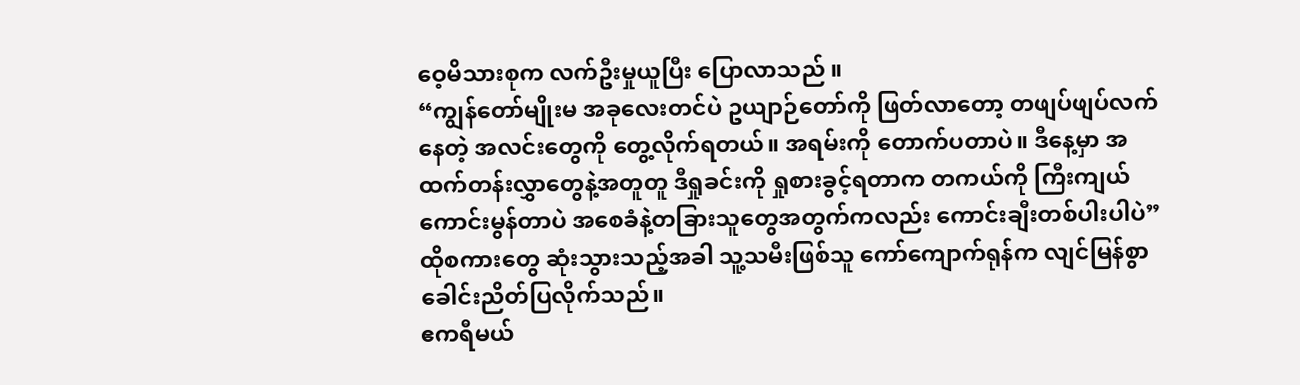ဝေ့မိသားစုက လက်ဦးမှုယူပြီး ပြောလာသည် ။
“ကျွန်တော်မျိုးမ အခုလေးတင်ပဲ ဥယျာဉ်တော်ကို ဖြတ်လာတော့ တဖျပ်ဖျပ်လက်နေတဲ့ အလင်းတွေကို တွေ့လိုက်ရတယ်။ အရမ်းကို တောက်ပတာပဲ။ ဒီနေ့မှာ အထက်တန်းလွှာတွေနဲ့အတူတူ ဒီရှုခင်းကို ရှုစားခွင့်ရတာက တကယ်ကို ကြီးကျယ် ကောင်းမွန်တာပဲ အစေခံနဲ့တခြားသူတွေအတွက်ကလည်း ကောင်းချီးတစ်ပါးပါပဲ”
ထိုစကားတွေ ဆုံးသွားသည့်အခါ သူ့သမီးဖြစ်သူ ကော်ကျောက်ရုန်က လျင်မြန်စွာ ခေါင်းညိတ်ပြလိုက်သည်။
ဧကရီမယ်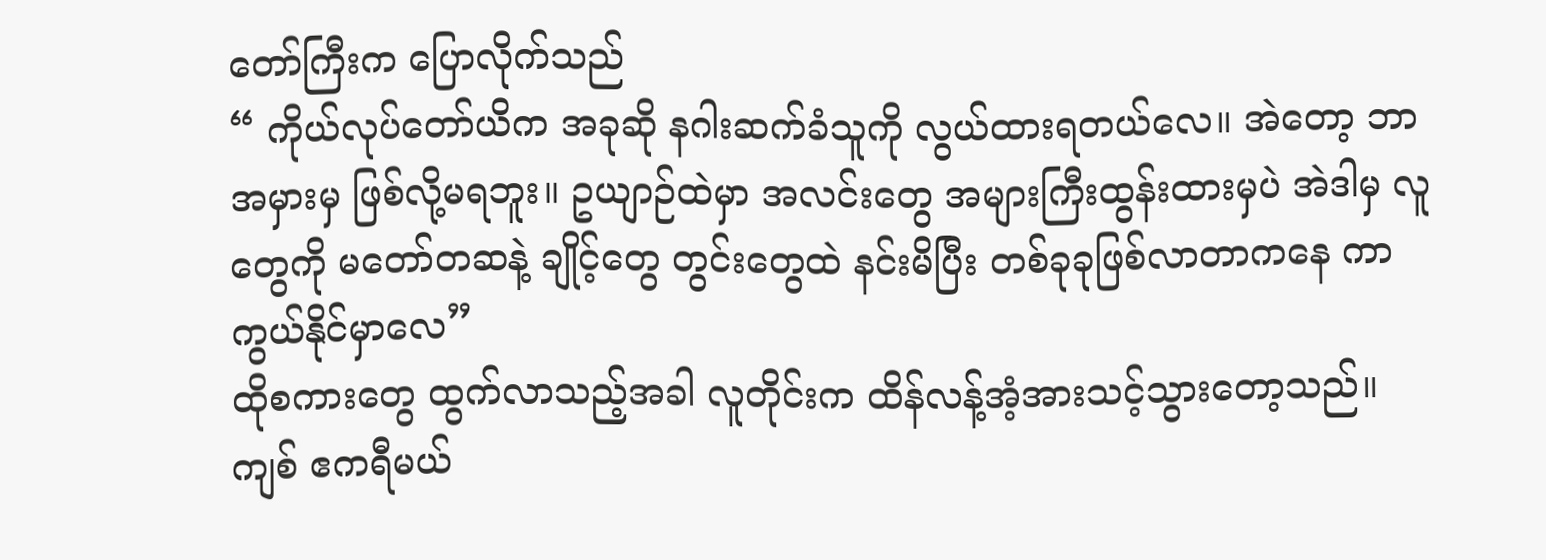တော်ကြီးက ပြောလိုက်သည်
“ ကိုယ်လုပ်တော်ယိက အခုဆို နဂါးဆက်ခံသူကို လွယ်ထားရတယ်လေ။ အဲတော့ ဘာအမှားမှ ဖြစ်လို့မရဘူး။ ဥယျာဉ်ထဲမှာ အလင်းတွေ အများကြီးထွန်းထားမှပဲ အဲဒါမှ လူတွေကို မတော်တဆနဲ့ ချိုင့်တွေ တွင်းတွေထဲ နင်းမိပြီး တစ်ခုခုဖြစ်လာတာကနေ ကာကွယ်နိုင်မှာလေ”
ထိုစကားတွေ ထွက်လာသည့်အခါ လူတိုင်းက ထိန်လန့်အံ့အားသင့်သွားတော့သည်။
ကျစ် ဧကရီမယ်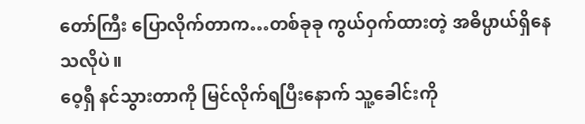တော်ကြီး ပြောလိုက်တာက…တစ်ခုခု ကွယ်ဝှက်ထားတဲ့ အဓိပ္ပာယ်ရှိနေသလိုပဲ။
ဝေ့ရှီ နင်သွားတာကို မြင်လိုက်ရပြီးနောက် သူ့ခေါင်းကို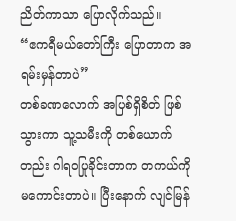ညိတ်ကာသာ ပြောလိုက်သည်။
“ဧကရီမယ်တော်ကြီး ပြောတာက အရမ်းမှန်တာပဲ”
တစ်ခဏလောက် အပြစ်ရှိစိတ် ဖြစ်သွားကာ သူ့သမီးကို တစ်ယောက်တည်း ဂါရဝပြုခိုင်းတာက တကယ်ကို မကောင်းတာပဲ။ ပြီးနောက် လျင်မြန်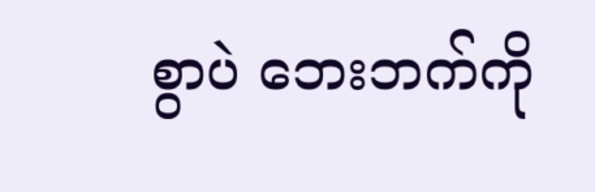စွာပဲ ဘေးဘက်ကို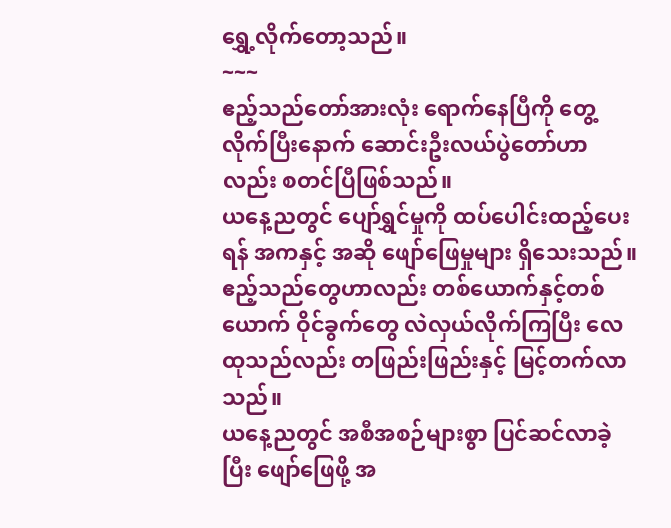ရွှေ့လိုက်တော့သည်။
~~~
ဧည့်သည်တော်အားလုံး ရောက်နေပြီကို တွေ့လိုက်ပြီးနောက် ဆောင်းဦးလယ်ပွဲတော်ဟာလည်း စတင်ပြီဖြစ်သည်။
ယနေ့ညတွင် ပျော်ရွှင်မှုကို ထပ်ပေါင်းထည့်ပေးရန် အကနှင့် အဆို ဖျော်ဖြေမှုများ ရှိသေးသည်။ ဧည့်သည်တွေဟာလည်း တစ်ယောက်နှင့်တစ်ယောက် ဝိုင်ခွက်တွေ လဲလှယ်လိုက်ကြပြီး လေထုသည်လည်း တဖြည်းဖြည်းနှင့် မြင့်တက်လာသည်။
ယနေ့ညတွင် အစီအစဉ်များစွာ ပြင်ဆင်လာခဲ့ပြီး ဖျော်ဖြေဖို့ အ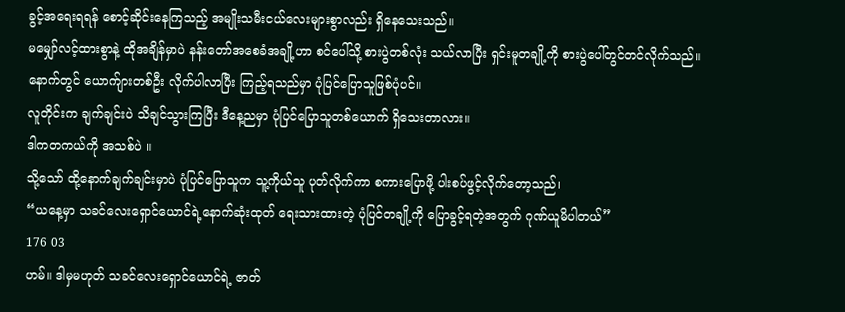ခွင့်အရေးရရန် စောင့်ဆိုင်းနေကြသည့် အမျိုးသမီးငယ်လေးများစွာလည်း ရှိနေသေးသည်။
မမျှော်လင့်ထားစွာနဲ့ ထိုအချိန်မှာပဲ နန်းတော်အစေခံအချို့ဟာ စင်ပေါ်သို့ စားပွဲတစ်လုံး သယ်လာပြီး ရှင်းမူတချို့ကို စားပွဲပေါ်တွင်တင်လိုက်သည်။ နောက်တွင် ယောက်ျားတစ်ဦး လိုက်ပါလာပြီး ကြည့်ရသည်မှာ ပုံပြင်ပြောသူဖြစ်ပုံပင်။
လူတိုင်းက ချက်ချင်းပဲ သိချင်သွားကြပြီး ဒီနေ့ညမှာ ပုံပြင်ပြောသူတစ်ယောက် ရှိသေးတာလား။
ဒါကတကယ်ကို အသစ်ပဲ ။
သို့သော် ထို့နောက်ချက်ချင်းမှာပဲ ပုံပြင်ပြောသူက သူ့ကိုယ်သူ ပုတ်လိုက်ကာ စကားပြောဖို့ ပါးစပ်ဖွင့်လိုက်တော့သည်၊
“ယနေ့မှာ သခင်လေးရှောင်ယောင်ရဲ့နောက်ဆုံးထုတ် ရေးသားထားတဲ့ ပုံပြင်တချို့ကို ပြောခွင့်ရတဲ့အတွက် ဂုဏ်ယူမိပါတယ်”
176 03
ဟမ်။ ဒါမှမဟုတ် သခင်လေးရှောင်ယောင်ရဲ့ ဇာတ်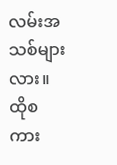လမ်းအသစ်များလား။
ထိုစကား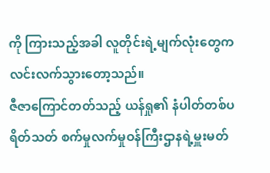ကို ကြားသည့်အခါ လူတိုင်းရဲ့မျက်လုံးတွေက လင်းလက်သွားတော့သည်။
ဇီဇာကြောင်တတ်သည့် ယန်ရှု၏ နံပါတ်တစ်ပရိတ်သတ် စက်မှုလက်မှုဝန်ကြီးဌာနရဲ့မှူးမတ်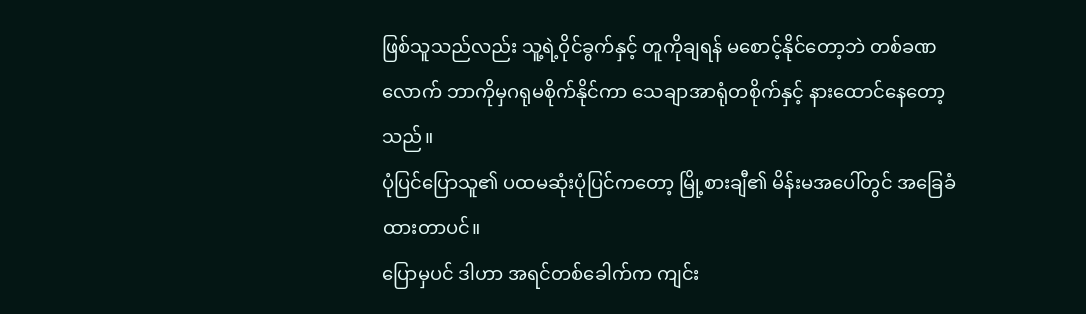ဖြစ်သူသည်လည်း သူ့ရဲ့ဝိုင်ခွက်နှင့် တူကိုချရန် မစောင့်နိုင်တော့ဘဲ တစ်ခဏလောက် ဘာကိုမှဂရုမစိုက်နိုင်ကာ သေချာအာရုံတစိုက်နှင့် နားထောင်နေတော့သည်။
ပုံပြင်ပြောသူ၏ ပထမဆုံးပုံပြင်ကတော့ မြို့စားချီ၏ မိန်းမအပေါ်တွင် အခြေခံထားတာပင်။
ပြောမှပင် ဒါဟာ အရင်တစ်ခေါက်က ကျင်း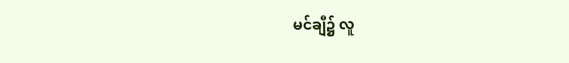မင်ချီ၌ လူ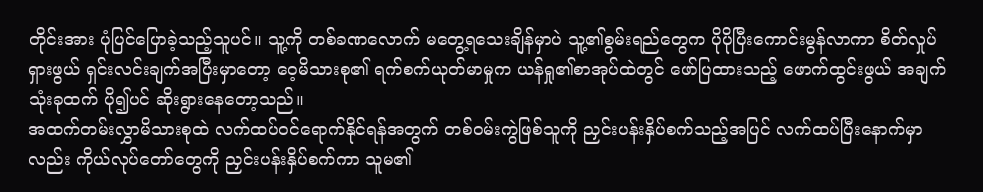တိုင်းအား ပုံပြင်ပြောခဲ့သည့်သူပင်။ သူ့ကို တစ်ခဏလောက် မတွေ့ရသေးချိန်မှာပဲ သူ့၏စွမ်းရည်တွေက ပိုပိုပြီးကောင်းမွန်လာကာ စိတ်လှုပ်ရှားဖွယ် ရှင်းလင်းချက်အပြီးမှာတော့ ဝေ့မိသားစု၏ ရက်စက်ယုတ်မာမှုက ယန်ရှု၏စာအုပ်ထဲတွင် ဖော်ပြထားသည့် ဖောက်ထွင်းဖွယ် အချက်သုံးခုထက် ပို၍ပင် ဆိုးရွားနေတော့သည်။
အထက်တမ်းလွှာမိသားစုထဲ လက်ထပ်ဝင်ရောက်နိုင်ရန်အတွက် တစ်ဝမ်းကွဲဖြစ်သူကို ညှင်းပန်းနှိပ်စက်သည့်အပြင် လက်ထပ်ပြီးနောက်မှာလည်း ကိုယ်လုပ်တော်တွေကို ညှင်းပန်းနှိပ်စက်ကာ သူမ၏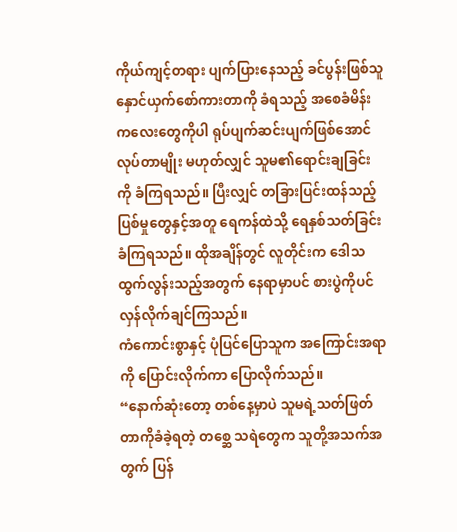ကိုယ်ကျင့်တရား ပျက်ပြားနေသည့် ခင်ပွန်းဖြစ်သူ နှောင်ယှက်စော်ကားတာကို ခံရသည့် အစေခံမိန်းကလေးတွေကိုပါ ရုပ်ပျက်ဆင်းပျက်ဖြစ်အောင် လုပ်တာမျိုး မဟုတ်လျှင် သူမ၏ရောင်းချခြင်းကို ခံကြရသည်။ ပြီးလျှင် တခြားပြင်းထန်သည့် ပြစ်မှုတွေနှင့်အတူ ရေကန်ထဲသို့ ရေနှစ်သတ်ခြင်း ခံကြရသည်။ ထိုအချိန်တွင် လူတိုင်းက ဒေါသထွက်လွန်းသည့်အတွက် နေရာမှာပင် စားပွဲကိုပင် လှန်လိုက်ချင်ကြသည်။
ကံကောင်းစွာနှင့် ပုံပြင်ပြောသူက အကြောင်းအရာကို ပြောင်းလိုက်ကာ ပြောလိုက်သည်။
“နောက်ဆုံးတော့ တစ်နေ့မှာပဲ သူမရဲ့သတ်ဖြတ်တာကိုခံခဲ့ရတဲ့ တစ္ဆေ သရဲတွေက သူတို့အသက်အတွက် ပြန်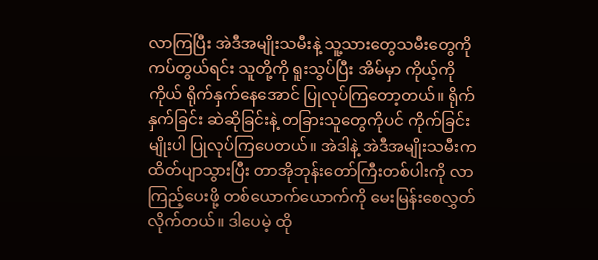လာကြပြီး အဲဒီအမျိုးသမီးနဲ့ သူ့သားတွေသမီးတွေကို ကပ်တွယ်ရင်း သူတို့ကို ရူးသွပ်ပြီး အိမ်မှာ ကိုယ့်ကိုကိုယ် ရိုက်နှက်နေအောင် ပြုလုပ်ကြတော့တယ်။ ရိုက်နှက်ခြင်း ဆဲဆိုခြင်းနဲ့ တခြားသူတွေကိုပင် ကိုက်ခြင်းမျိုးပါ ပြုလုပ်ကြပေတယ်။ အဲဒါနဲ့ အဲဒီအမျိုးသမီးက ထိတ်ပျာသွားပြီး တာအိုဘုန်းတော်ကြီးတစ်ပါးကို လာကြည့်ပေးဖို့ တစ်ယောက်ယောက်ကို မေးမြန်းစေလွှတ်လိုက်တယ်။ ဒါပေမဲ့ ထို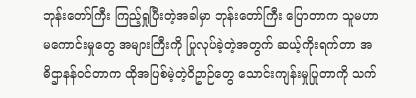ဘုန်းတော်ကြီး ကြည့်ရှုပြီးတဲ့အခါမှာ ဘုန်းတော်ကြီး ပြောတာက သူမဟာ မကောင်းမှုတွေ အများကြီးကို ပြုလုပ်ခဲ့တဲ့အတွက် ဆယ့်ကိုးရက်တာ အဓိဌာနန်ဝင်တာက ထိုအပြစ်မဲ့တဲ့ဝိဥာဉ်တွေ သောင်းကျန်းမှုပြုတာကို သက်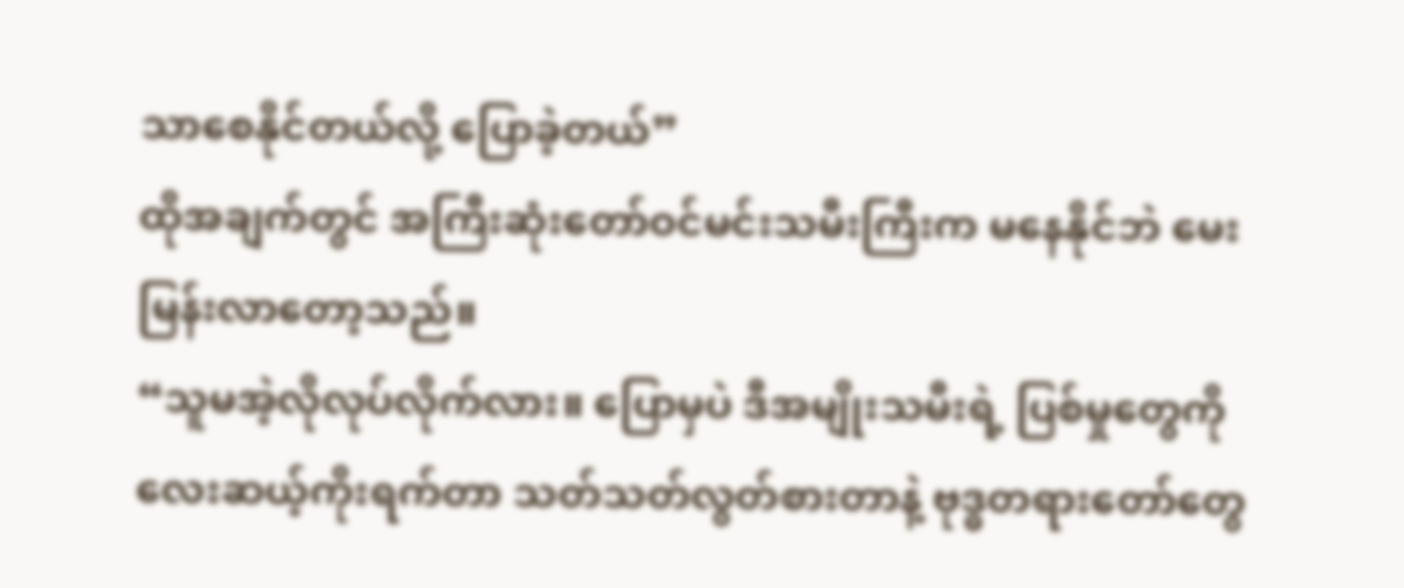သာစေနိုင်တယ်လို့ ပြောခဲ့တယ်”
ထိုအချက်တွင် အကြီးဆုံးတော်ဝင်မင်းသမီးကြီးက မနေနိုင်ဘဲ မေးမြန်းလာတော့သည်။
“သူမအဲ့လိုလုပ်လိုက်လား။ ပြောမှပဲ ဒီအမျိုးသမီးရဲ့ ပြစ်မှုတွေကို လေးဆယ့်ကိုးရက်တာ သတ်သတ်လွတ်စားတာနဲ့ ဗုဒ္ဓတရားတော်တွေ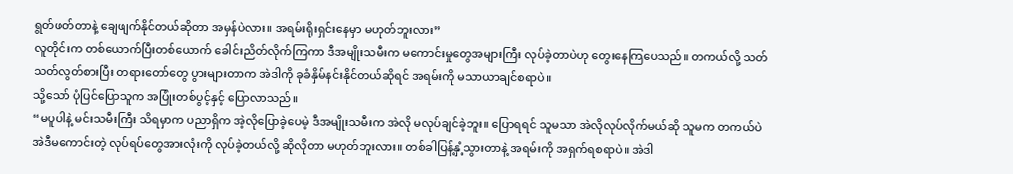ရွတ်ဖတ်တာနဲ့ ချေဖျက်နိုင်တယ်ဆိုတာ အမှန်ပဲလား။ အရမ်းရိုးရှင်းနေမှာ မဟုတ်ဘူးလား”
လူတိုင်းက တစ်ယောက်ပြီးတစ်ယောက် ခေါင်းညိတ်လိုက်ကြကာ ဒီအမျိုးသမီးက မကောင်းမှုတွေအများကြီး လုပ်ခဲ့တာပဲဟု တွေးနေကြပေသည်။ တကယ်လို့ သတ်သတ်လွတ်စားပြီး တရားတော်တွေ ပွားများတာက အဲဒါကို ခုခံနှိမ်နင်းနိုင်တယ်ဆိုရင် အရမ်းကို မသာယာချင်စရာပဲ။
သို့သော် ပုံပြင်ပြောသူက အပြုံးတစ်ပွင့်နှင့် ပြောလာသည်။
“မပူပါနဲ့ မင်းသမီးကြီး သိရမှာက ပညာရှိက အဲ့လိုပြောခဲ့ပေမဲ့ ဒီအမျိုးသမီးက အဲလို မလုပ်ချင်ခဲ့ဘူး။ ပြောရရင် သူမသာ အဲလိုလုပ်လိုက်မယ်ဆို သူမက တကယ်ပဲ အဲဒီမကောင်းတဲ့ လုပ်ရပ်တွေအားလုံးကို လုပ်ခဲ့တယ်လို့ ဆိုလိုတာ မဟုတ်ဘူးလား။ တစ်ခါပြန့်နှံ့သွားတာနဲ့ အရမ်းကို အရှက်ရစရာပဲ။ အဲဒါ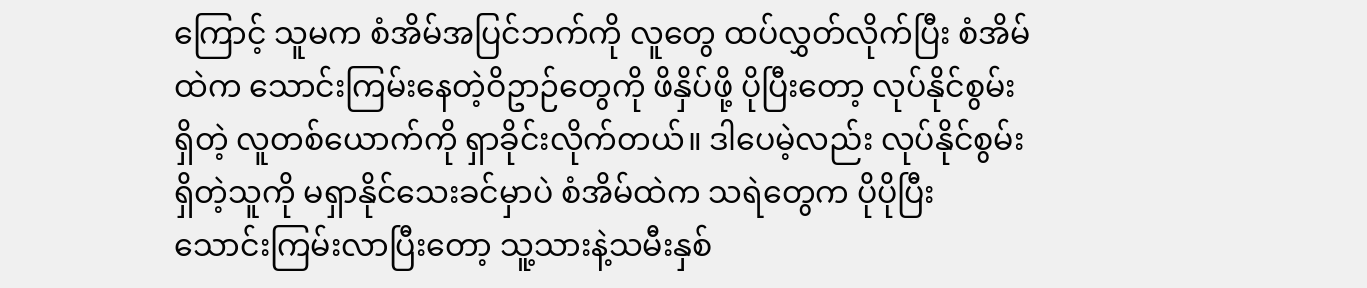ကြောင့် သူမက စံအိမ်အပြင်ဘက်ကို လူတွေ ထပ်လွှတ်လိုက်ပြီး စံအိမ်ထဲက သောင်းကြမ်းနေတဲ့ဝိဥာဉ်တွေကို ဖိနှိပ်ဖို့ ပိုပြီးတော့ လုပ်နိုင်စွမ်းရှိတဲ့ လူတစ်ယောက်ကို ရှာခိုင်းလိုက်တယ်။ ဒါပေမဲ့လည်း လုပ်နိုင်စွမ်းရှိတဲ့သူကို မရှာနိုင်သေးခင်မှာပဲ စံအိမ်ထဲက သရဲတွေက ပိုပိုပြီး သောင်းကြမ်းလာပြီးတော့ သူ့သားနဲ့သမီးနှစ်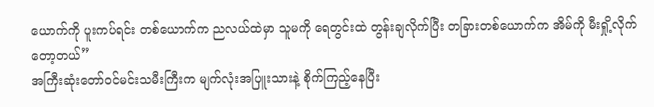ယောက်ကို ပူးကပ်ရင်း တစ်ယောက်က ညလယ်ထဲမှာ သူမကို ရေတွင်းထဲ တွန်းချလိုက်ပြီး တခြားတစ်ယောက်က အိမ်ကို မီးရှို့လိုက်တော့တယ်”
အကြီးဆုံးတော်ဝင်မင်းသမီးကြီးက မျက်လုံးအပြူးသားနဲ့ စိုက်ကြည့်နေပြီး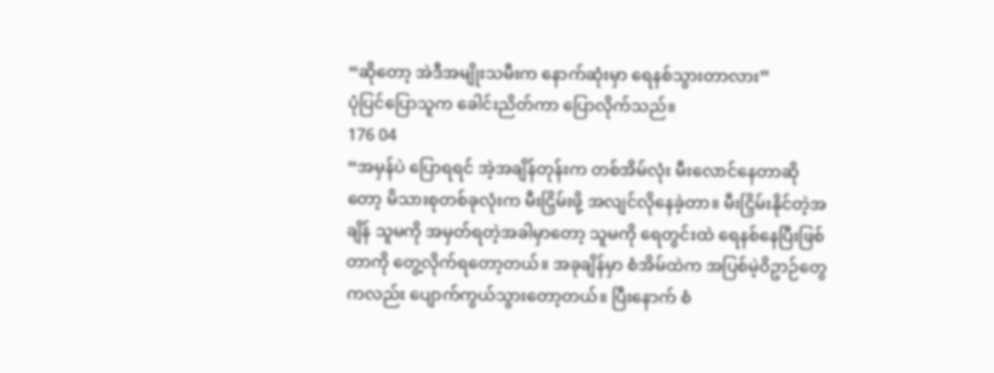“ဆိုတော့ အဲဒီအမျိုးသမီးက နောက်ဆုံးမှာ ရေနစ်သွားတာလား”
ပုံပြင်ပြောသူက ခေါင်းညိတ်ကာ ပြောလိုက်သည်။
176 04
“အမှန်ပဲ ပြောရရင် အဲ့အချိန်တုန်းက တစ်အိမ်လုံး မီးလောင်နေတာဆိုတော့ မိသားစုတစ်ခုလုံးက မီးငြှိမ်းဖို့ အလျင်လိုနေခဲ့တာ။ မီးငြှိမ်းနိုင်တဲ့အချိန် သူမကို အမှတ်ရတဲ့အခါမှာတော့ သူမကို ရေတွင်းထဲ ရေနစ်နေပြီးဖြစ်တာကို တွေ့လိုက်ရတော့တယ်။ အခုချိန်မှာ စံအိမ်ထဲက အပြစ်မဲ့ဝိဥာဉ်တွေကလည်း ပျောက်ကွယ်သွားတော့တယ်။ ပြီးနောက် စံ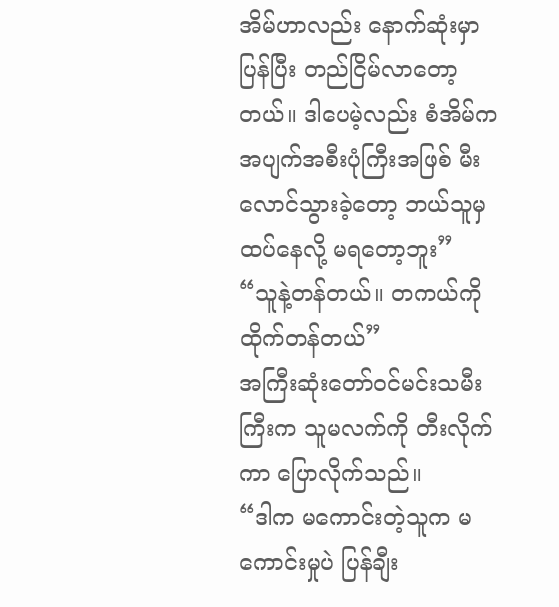အိမ်ဟာလည်း နောက်ဆုံးမှာပြန်ပြီး တည်ငြိမ်လာတော့တယ်။ ဒါပေမဲ့လည်း စံအိမ်က အပျက်အစီးပုံကြီးအဖြစ် မီးလောင်သွားခဲ့တော့ ဘယ်သူမှ ထပ်နေလို့ မရတော့ဘူး”
“သူနဲ့တန်တယ်။ တကယ်ကို ထိုက်တန်တယ်”
အကြီးဆုံးတော်ဝင်မင်းသမီးကြီးက သူမလက်ကို တီးလိုက်ကာ ပြောလိုက်သည်။
“ဒါက မကောင်းတဲ့သူက မကောင်းမှုပဲ ပြန်ချီး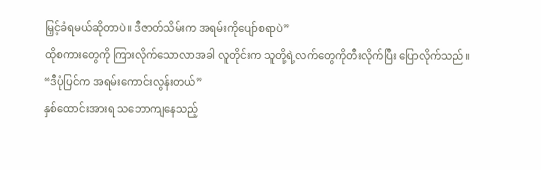မြှင့်ခံရမယ်ဆိုတာပဲ။ ဒီဇာတ်သိမ်းက အရမ်းကိုပျော်စရာပဲ”
ထိုစကားတွေကို ကြားလိုက်သောလာအခါ လူတိုင်းက သူတို့ရဲ့လက်တွေကိုတီးလိုက်ပြီး ပြောလိုက်သည်။
“ဒီပုံပြင်က အရမ်းကောင်းလွန်းတယ်”
နှစ်ထောင်းအားရ သဘောကျနေသည့်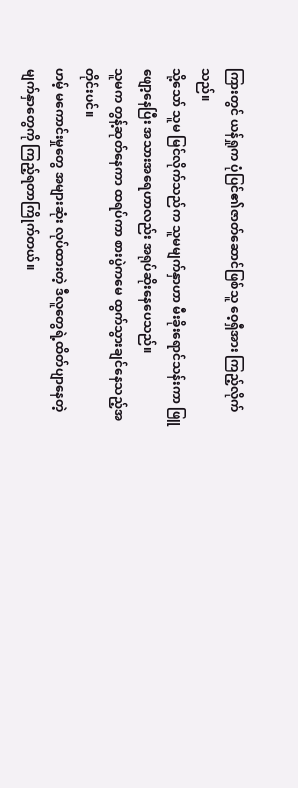ကြားတွင် ယန်ရှုက ပုံပြင်၏ဇာတ်ဆောင်ဖြစ်သူ ဝေ့ရှီအား ကြည့်လိုက်သည်။
သို့သော် သူမ မြင်လိုက်သည်က သူမမျက်နှာဟာ မီးခိုးရောင်သန်းကာ ဖြူဖျော့နေပြီး အသားအရေဟာလည်း အရုပ်ဆိုးနေပေသည်။
သူမက တွန့်ဆုတ်နေကာ ထရပ်ကာ စားပွဲကမေ ထွက်သွားချင်နေသည့်အတိုင်းပင်။
ဟမ့် မကောင်းမှုတွေ အများဆုံး လုပ်ထားတဲ့ ဒီလူတွေရဲ့ထိတ်ပျာနေတဲ့ မျက်နှာတွေကို ကြည့်ရတာကြိုက်တယ်။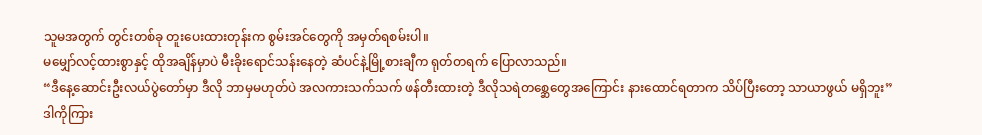သူမအတွက် တွင်းတစ်ခု တူးပေးထားတုန်းက စွမ်းအင်တွေကို အမှတ်ရစမ်းပါ။
မမျှော်လင့်ထားစွာနှင့် ထိုအချိန်မှာပဲ မီးခိုးရောင်သန်းနေတဲ့ ဆံပင်နဲ့မြို့စားချီက ရုတ်တရက် ပြောလာသည်။
“ဒီနေ့ဆောင်းဦးလယ်ပွဲတော်မှာ ဒီလို ဘာမှမဟုတ်ပဲ အလကားသက်သက် ဖန်တီးထားတဲ့ ဒီလိုသရဲတစ္ဆေတွေအကြောင်း နားထောင်ရတာက သိပ်ပြီးတော့ သာယာဖွယ် မရှိဘူး”
ဒါကိုကြား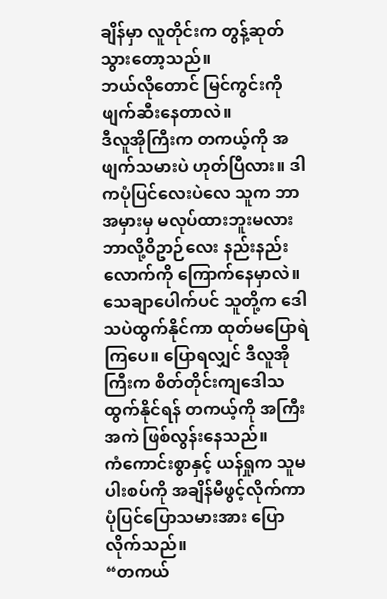ချိန်မှာ လူတိုင်းက တွန့်ဆုတ်သွားတော့သည်။
ဘယ်လိုတောင် မြင်ကွင်းကို ဖျက်ဆီးနေတာလဲ။
ဒီလူအိုကြီးက တကယ့်ကို အဖျက်သမားပဲ ဟုတ်ပြီလား။ ဒါကပုံပြင်လေးပဲလေ သူက ဘာအမှားမှ မလုပ်ထားဘူးမလား ဘာလို့ဝိဥာဉ်လေး နည်းနည်းလောက်ကို ကြောက်နေမှာလဲ။
သေချာပေါက်ပင် သူတို့က ဒေါသပဲထွက်နိုင်ကာ ထုတ်မပြောရဲကြပေ။ ပြောရလျှင် ဒီလူအိုကြီးက စိတ်တိုင်းကျဒေါသထွက်နိုင်ရန် တကယ့်ကို အကြီးအကဲ ဖြစ်လွန်းနေသည်။
ကံကောင်းစွာနှင့် ယန်ရှုက သူမပါးစပ်ကို အချိန်မီဖွင့်လိုက်ကာ ပုံပြင်ပြောသမားအား ပြောလိုက်သည်။
“တကယ်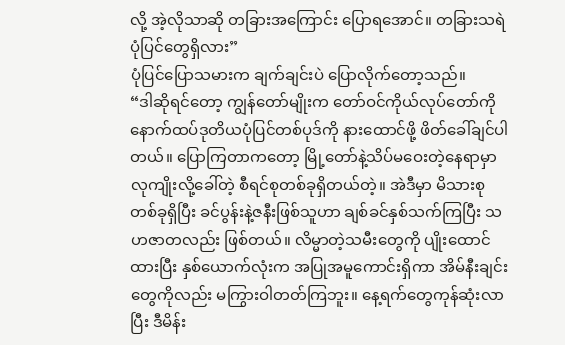လို့ အဲ့လိုသာဆို တခြားအကြောင်း ပြောရအောင်။ တခြားသရဲပုံပြင်တွေရှိလား”
ပုံပြင်ပြောသမားက ချက်ချင်းပဲ ပြောလိုက်တော့သည်။
“ဒါဆိုရင်တော့ ကျွန်တော်မျိုးက တော်ဝင်ကိုယ်လုပ်တော်ကို နောက်ထပ်ဒုတိယပုံပြင်တစ်ပုဒ်ကို နားထောင်ဖို့ ဖိတ်ခေါ်ချင်ပါတယ်။ ပြောကြတာကတော့ မြို့တော်နဲ့သိပ်မဝေးတဲ့နေရာမှာ လုကျိုးလို့ခေါ်တဲ့ စီရင်စုတစ်ခုရှိတယ်တဲ့။ အဲဒီမှာ မိသားစုတစ်ခုရှိပြီး ခင်ပွန်းနဲ့ဇနီးဖြစ်သူဟာ ချစ်ခင်နှစ်သက်ကြပြီး သဟဇာတလည်း ဖြစ်တယ်။ လိမ္မာတဲ့သမီးတွေကို ပျိုးထောင်ထားပြီး နှစ်ယောက်လုံးက အပြုအမူကောင်းရှိကာ အိမ်နီးချင်းတွေကိုလည်း မကြွားဝါတတ်ကြဘူး။ နေ့ရက်တွေကုန်ဆုံးလာပြီး ဒီမိန်း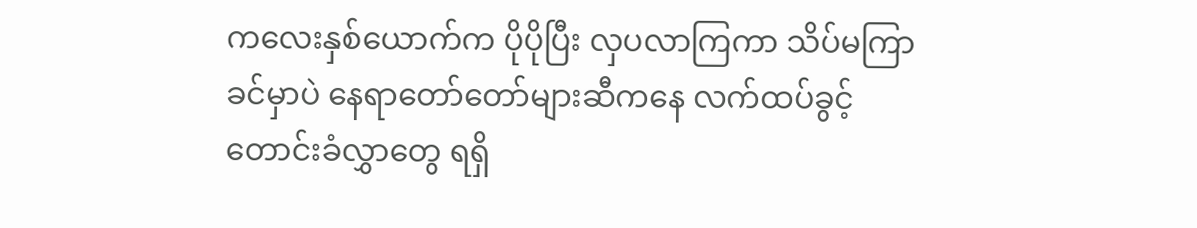ကလေးနှစ်ယောက်က ပိုပိုပြီး လှပလာကြကာ သိပ်မကြာခင်မှာပဲ နေရာတော်တော်များဆီကနေ လက်ထပ်ခွင့် တောင်းခံလွှာတွေ ရရှိ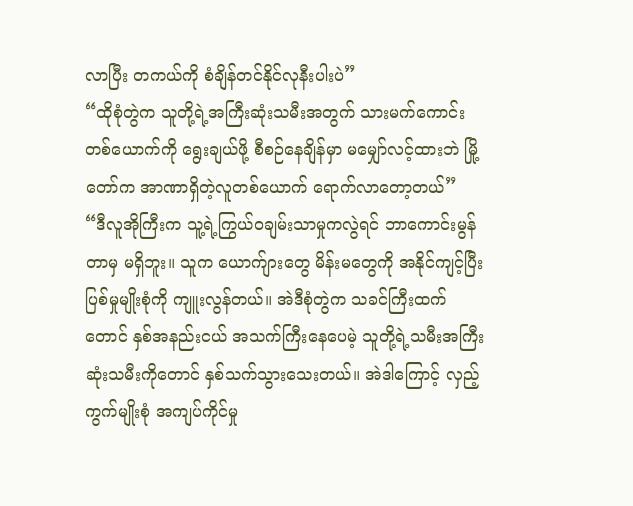လာပြီး တကယ်ကို စံချိန်တင်နိုင်လုနီးပါးပဲ”
“ထိုစုံတွဲက သူတို့ရဲ့အကြီးဆုံးသမီးအတွက် သားမက်ကောင်းတစ်ယောက်ကို ရွေးချယ်ဖို့ စီစဉ်နေချိန်မှာ မမျှော်လင့်ထားဘဲ မြို့တော်က အာဏာရှိတဲ့လူတစ်ယောက် ရောက်လာတော့တယ်”
“ဒီလူအိုကြီးက သူ့ရဲ့ကြွယ်ဝချမ်းသာမှုကလွဲရင် ဘာကောင်းမွန်တာမှ မရှိဘူး။ သူက ယောက်ျားတွေ မိန်းမတွေကို အနိုင်ကျင့်ပြီး ပြစ်မှုမျိုးစုံကို ကျူးလွန်တယ်။ အဲဒီစုံတွဲက သခင်ကြီးထက်တောင် နှစ်အနည်းငယ် အသက်ကြီးနေပေမဲ့ သူတို့ရဲ့သမီးအကြီးဆုံးသမီးကိုတောင် နှစ်သက်သွားသေးတယ်။ အဲဒါကြောင့် လှည့်ကွက်မျိုးစုံ အကျပ်ကိုင်မှု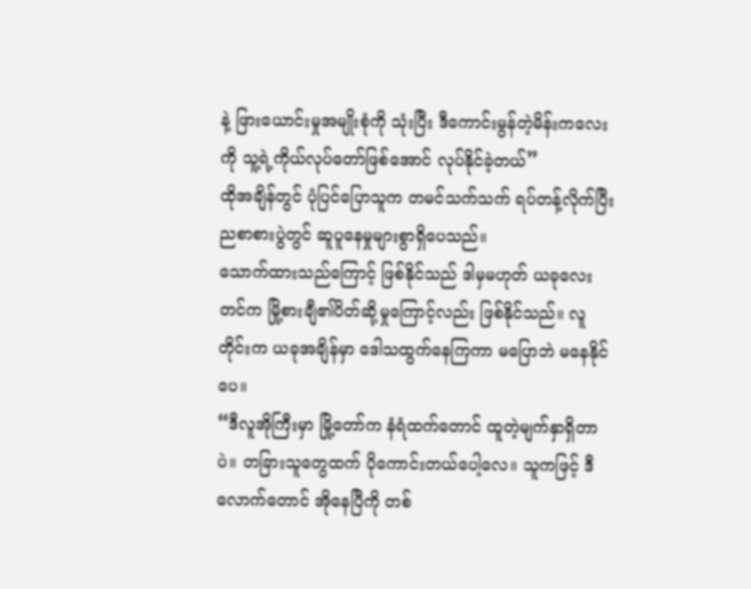နဲ့ ဖြားယောင်းမှုအမျိုးစုံကို သုံးပြီး ဒီကောင်းမွန်တဲ့မိန်းကလေးကို သူ့ရဲ့ကိုယ်လုပ်တော်ဖြစ်အောင် လုပ်နိုင်ခဲ့တယ်”
ထိုအချိန်တွင် ပုံပြင်ပြောသူက တမင်သက်သက် ရပ်တန့်လိုက်ပြီး ညစာစားပွဲတွင် ဆူပူနေမှုများစွာရှိပေသည်။
သောက်ထားသည်ကြောင့် ဖြစ်နိုင်သည် ဒါမှမဟုတ် ယခုလေးတင်က မြို့စားချီ၏ပိတ်ဆို့မှုကြောင့်လည်း ဖြစ်နိုင်သည်။ လူတိုင်းက ယခုအချိန်မှာ ဒေါသထွက်နေကြကာ မပြောဘဲ မနေနိုင်ပေ။
“ဒီလူအိုကြီးမှာ မြို့တော်က နံရံထက်တောင် ထူတဲ့မျက်နှာရှိတာပဲ။ တခြားသူတွေထက် ပိုကောင်းတယ်ပေါ့လေ။ သူကဖြင့် ဒီလောက်တောင် အိုနေပြီကို တစ်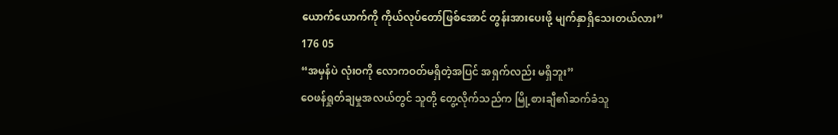ယောက်ယောက်ကို ကိုယ်လုပ်တော်ဖြစ်အောင် တွန်းအားပေးဖို့ မျက်နှာရှိသေးတယ်လား”
176 05
“အမှန်ပဲ လုံးဝကို လောကဝတ်မရှိတဲ့အပြင် အရှက်လည်း မရှိဘူး”
ဝေဖန်ရှုတ်ချမှုအလယ်တွင် သူတို့ တွေ့လိုက်သည်က မြို့စားချီ၏ဆက်ခံသူ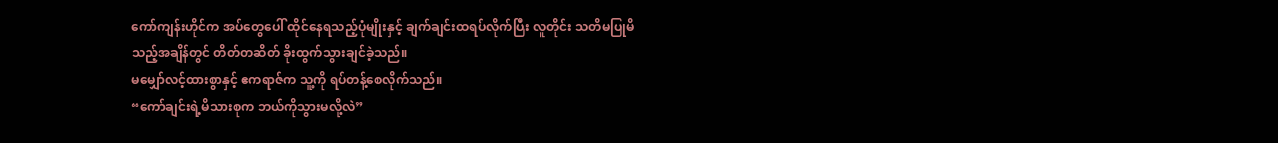ကော်ကျန်းဟိုင်က အပ်တွေပေါ် ထိုင်နေရသည့်ပုံမျိုးနှင့် ချက်ချင်းထရပ်လိုက်ပြီး လူတိုင်း သတိမပြုမိသည့်အချိန်တွင် တိတ်တဆိတ် ခိုးထွက်သွားချင်ခဲ့သည်။
မမျှော်လင့်ထားစွာနှင့် ဧကရာဇ်က သူ့ကို ရပ်တန့်စေလိုက်သည်။
“ကော်ချင်းရဲ့မိသားစုက ဘယ်ကိုသွားမလို့လဲ”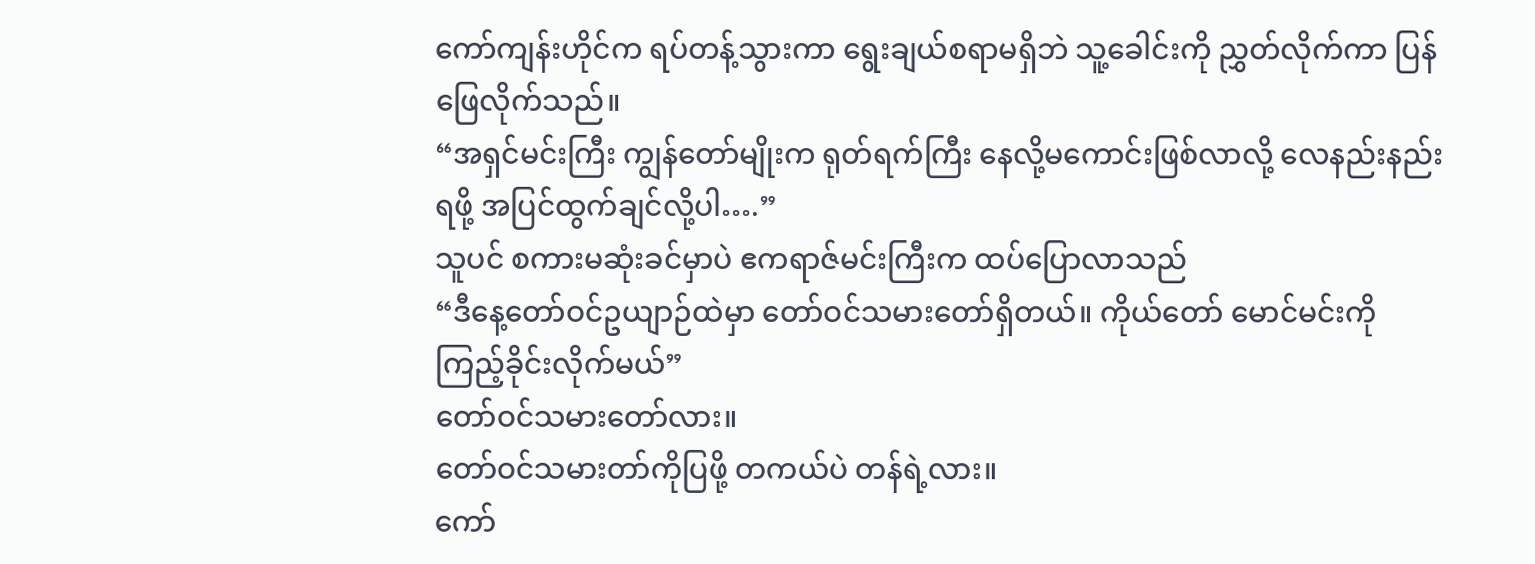ကော်ကျန်းဟိုင်က ရပ်တန့်သွားကာ ရွေးချယ်စရာမရှိဘဲ သူ့ခေါင်းကို ညွှတ်လိုက်ကာ ပြန်ဖြေလိုက်သည်။
“အရှင်မင်းကြီး ကျွန်တော်မျိုးက ရုတ်ရက်ကြီး နေလို့မကောင်းဖြစ်လာလို့ လေနည်းနည်းရဖို့ အပြင်ထွက်ချင်လို့ပါ….”
သူပင် စကားမဆုံးခင်မှာပဲ ဧကရာဇ်မင်းကြီးက ထပ်ပြောလာသည်
“ဒီနေ့တော်ဝင်ဥယျာဉ်ထဲမှာ တော်ဝင်သမားတော်ရှိတယ်။ ကိုယ်တော် မောင်မင်းကို ကြည့်ခိုင်းလိုက်မယ်”
တော်ဝင်သမားတော်လား။
တော်ဝင်သမားတာ်ကိုပြဖို့ တကယ်ပဲ တန်ရဲ့လား။
ကော်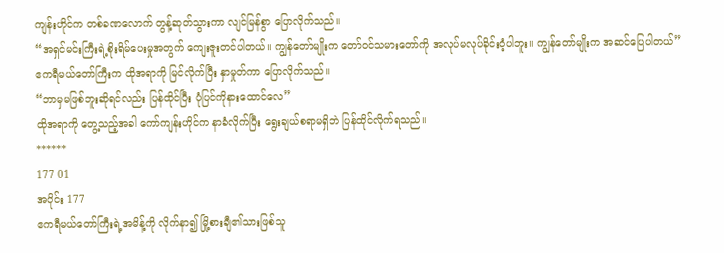ကျန်းဟိုင်က တစ်ခဏလောက် တွန့်ဆုတ်သွားကာ လျင်မြန်စွာ ပြောလိုက်သည်။
“အရှင်မင်းကြီးရဲ့စိုးရိမ်ပေးမှုအတွက် ကျေးဇူးတင်ပါတယ်။ ကျွန်တော်မျိုးက တော်ဝင်သမားတော်ကို အလုပ်မလုပ်ခိုင်းဝံ့ပါဘူး။ ကျွန်တော်မျိုးက အဆင်ပြေပါတယ်”
ဧကရီမယ်တော်ကြီးက ထိုအရာကို မြင်လိုက်ပြီး နှာမှုတ်ကာ ပြောလိုက်သည်။
“ဘာမှမဖြစ်ဘူးဆိုရင်လည်း ပြန်ထိုင်ပြီး ပုံပြင်ကိုနားထောင်လေ”
ထိုအရာကို တွေ့သည့်အခါ ကော်ကျန်းဟိုင်က နာခံလိုက်ပြီး ရွေးချယ်စရာမရှိဘဲ ပြန်ထိုင်လိုက်ရသည်။
******
177 01
အပိုင်း 177
ဧကရီမယ်တော်ကြီးရဲ့အမိန့်ကို လိုက်နာ၍ မြို့စားချီ၏သားဖြစ်သူ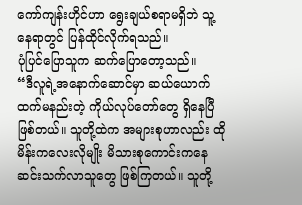ကော်ကျန်းဟိုင်ဟာ ရွေးချယ်စရာမရှိဘဲ သူ့နေရာတွင် ပြန်ထိုင်လိုက်ရသည်။
ပုံပြင်ပြောသူက ဆက်ပြောတော့သည်။
“ဒီလူရဲ့အနောက်ဆောင်မှာ ဆယ်ယောက်ထက်မနည်းတဲ့ ကိုယ်လုပ်တော်တွေ ရှိနေပြီဖြစ်တယ်။ သူတို့ထဲက အများစုဟာလည်း ထိုမိန်းကလေးလိုမျိုး မိသားစုကောင်းကနေ ဆင်းသက်လာသူတွေ ဖြစ်ကြတယ်။ သူတို့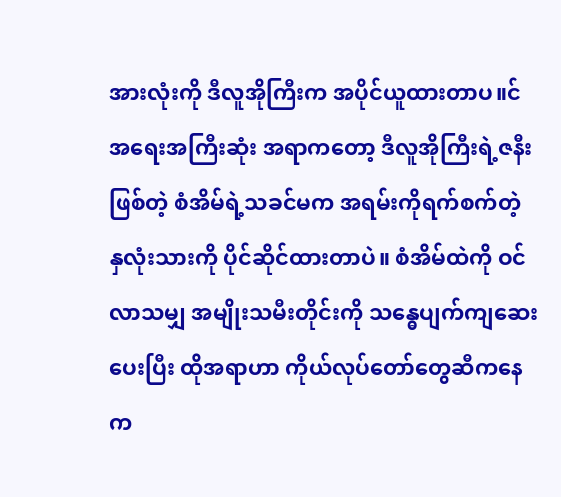အားလုံးကို ဒီလူအိုကြီးက အပိုင်ယူထားတာပ။င် အရေးအကြီးဆုံး အရာကတော့ ဒီလူအိုကြီးရဲ့ဇနီးဖြစ်တဲ့ စံအိမ်ရဲ့သခင်မက အရမ်းကိုရက်စက်တဲ့ နှလုံးသားကို ပိုင်ဆိုင်ထားတာပဲ။ စံအိမ်ထဲကို ဝင်လာသမျှ အမျိုးသမီးတိုင်းကို သန္ဓေပျက်ကျဆေး ပေးပြီး ထိုအရာဟာ ကိုယ်လုပ်တော်တွေဆီကနေ က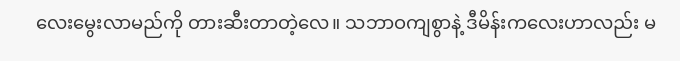လေးမွေးလာမည်ကို တားဆီးတာတဲ့လေ။ သဘာဝကျစွာနဲ့ ဒီမိန်းကလေးဟာလည်း မ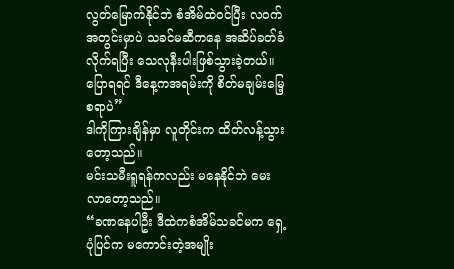လွတ်မြောက်နိုင်ဘဲ စံအိမ်ထဲဝင်ပြီး လဝက်အတွင်းမှာပဲ သခင်မဆီကနေ အဆိပ်ခတ်ခံလိုက်ရပြီး သေလုနီးပါးဖြစ်သွားခဲ့တယ်။ ပြောရရင် ဒီနေ့ကအရမ်းကို စိတ်မချမ်းမြေ့စရာပဲ”
ဒါကိုကြားချိန်မှာ လူတိုင်းက ထိတ်လန့်သွားတော့သည်။
မင်းသမီးရူရန်ကလည်း မနေနိုင်ဘဲ မေးလာတော့သည်။
“ခဏနေပါဦး ဒီထဲကစံအိမ်သခင်မက ရှေ့ပုံပြင်က မကောင်းတဲ့အမျိုး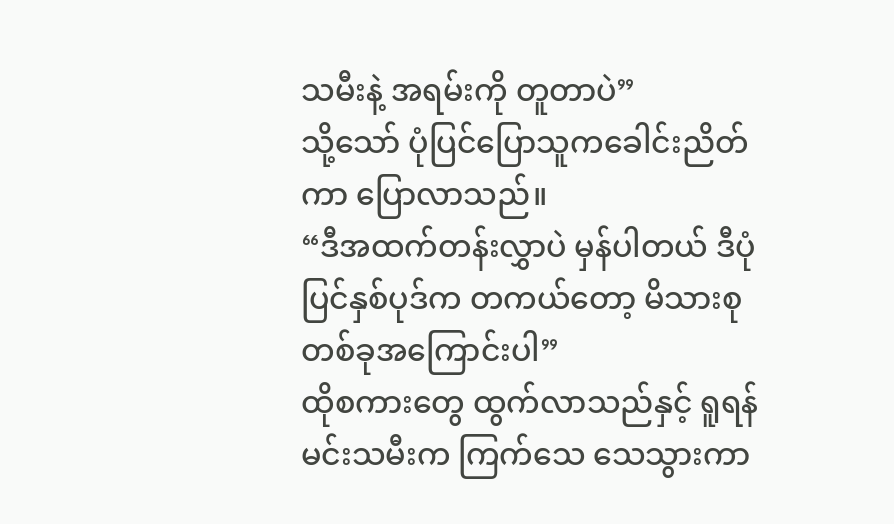သမီးနဲ့ အရမ်းကို တူတာပဲ”
သို့သော် ပုံပြင်ပြောသူကခေါင်းညိတ်ကာ ပြောလာသည်။
“ဒီအထက်တန်းလွှာပဲ မှန်ပါတယ် ဒီပုံပြင်နှစ်ပုဒ်က တကယ်တော့ မိသားစုတစ်ခုအကြောင်းပါ”
ထိုစကားတွေ ထွက်လာသည်နှင့် ရူရန်မင်းသမီးက ကြက်သေ သေသွားကာ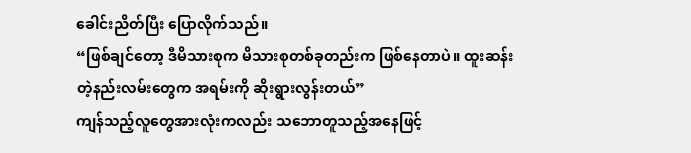ခေါင်းညိတ်ပြီး ပြောလိုက်သည်။
“ဖြစ်ချင်တော့ ဒီမိသားစုက မိသားစုတစ်ခုတည်းက ဖြစ်နေတာပဲ။ ထူးဆန်းတဲ့နည်းလမ်းတွေက အရမ်းကို ဆိုးရွားလွန်းတယ်”
ကျန်သည့်လူတွေအားလုံးကလည်း သဘောတူသည့်အနေဖြင့်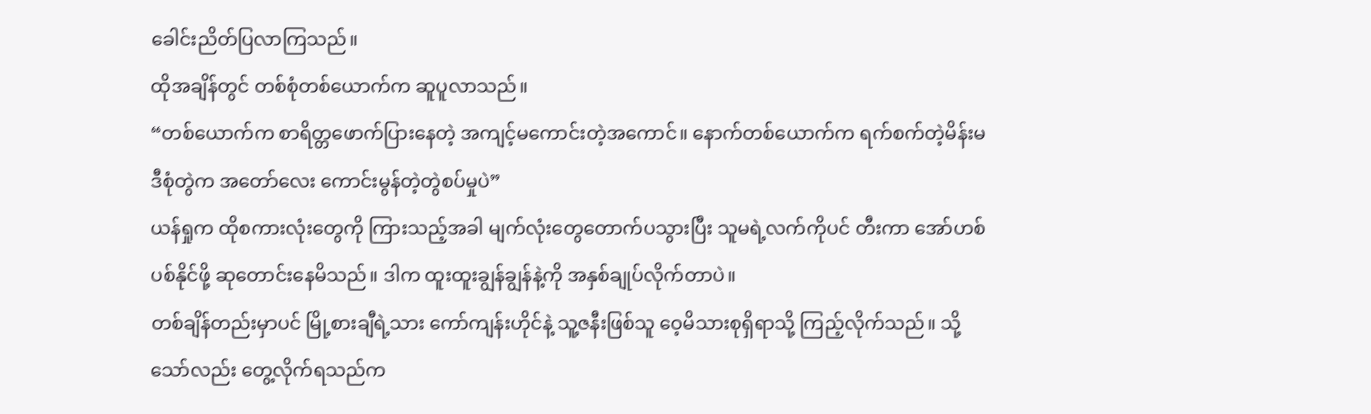ခေါင်းညိတ်ပြလာကြသည်။
ထိုအချိန်တွင် တစ်စုံတစ်ယောက်က ဆူပူလာသည်။
“တစ်ယောက်က စာရိတ္တဖောက်ပြားနေတဲ့ အကျင့်မကောင်းတဲ့အကောင်။ နောက်တစ်ယောက်က ရက်စက်တဲ့မိန်းမ ဒီစုံတွဲက အတော်လေး ကောင်းမွန်တဲ့တွဲစပ်မှုပဲ”
ယန်ရှုက ထိုစကားလုံးတွေကို ကြားသည့်အခါ မျက်လုံးတွေတောက်ပသွားပြီး သူမရဲ့လက်ကိုပင် တီးကာ အော်ဟစ်ပစ်နိုင်ဖို့ ဆုတောင်းနေမိသည်။ ဒါက ထူးထူးချွန်ချွန်နဲ့ကို အနှစ်ချုပ်လိုက်တာပဲ။
တစ်ချိန်တည်းမှာပင် မြို့စားချီရဲ့သား ကော်ကျန်းဟိုင်နဲ့ သူ့ဇနီးဖြစ်သူ ဝေ့မိသားစုရှိရာသို့ ကြည့်လိုက်သည်။ သို့သော်လည်း တွေ့လိုက်ရသည်က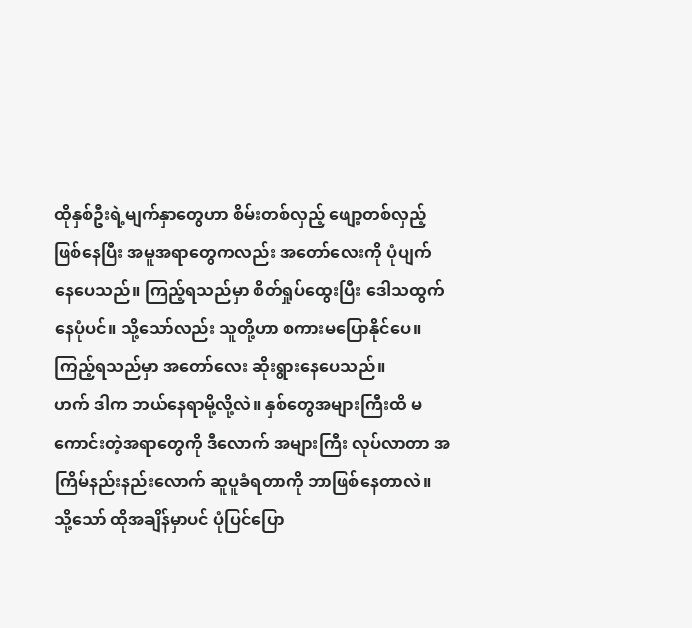ထိုနှစ်ဦးရဲ့မျက်နှာတွေဟာ စိမ်းတစ်လှည့် ဖျော့တစ်လှည့်ဖြစ်နေပြီး အမူအရာတွေကလည်း အတော်လေးကို ပုံပျက်နေပေသည်။ ကြည့်ရသည်မှာ စိတ်ရှုပ်ထွေးပြီး ဒေါသထွက်နေပုံပင်။ သို့သော်လည်း သူတို့ဟာ စကားမပြောနိုင်ပေ။ ကြည့်ရသည်မှာ အတော်လေး ဆိုးရွားနေပေသည်။
ဟက် ဒါက ဘယ်နေရာမို့လို့လဲ။ နှစ်တွေအများကြီးထိ မကောင်းတဲ့အရာတွေကို ဒီလောက် အများကြီး လုပ်လာတာ အကြိမ်နည်းနည်းလောက် ဆူပူခံရတာကို ဘာဖြစ်နေတာလဲ။
သို့သော် ထိုအချိန်မှာပင် ပုံပြင်ပြော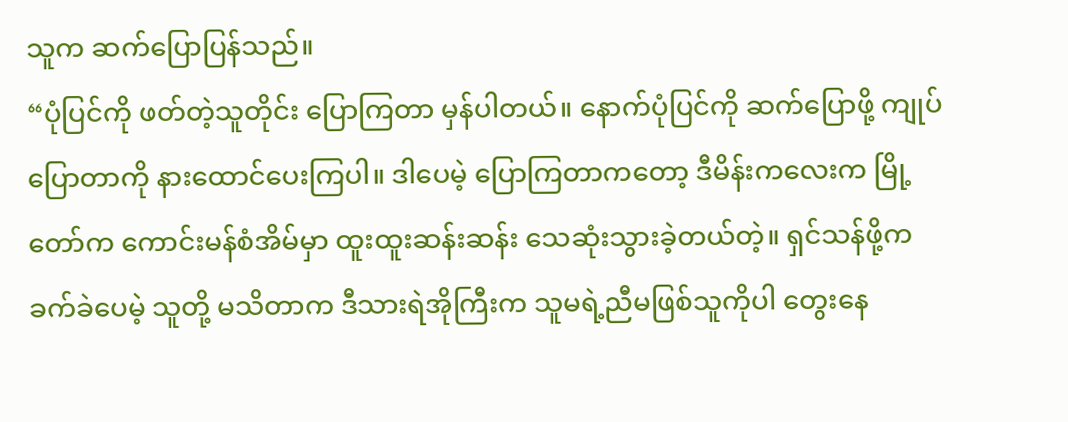သူက ဆက်ပြောပြန်သည်။
“ပုံပြင်ကို ဖတ်တဲ့သူတိုင်း ပြောကြတာ မှန်ပါတယ်။ နောက်ပုံပြင်ကို ဆက်ပြောဖို့ ကျုပ်ပြောတာကို နားထောင်ပေးကြပါ။ ဒါပေမဲ့ ပြောကြတာကတော့ ဒီမိန်းကလေးက မြို့တော်က ကောင်းမန်စံအိမ်မှာ ထူးထူးဆန်းဆန်း သေဆုံးသွားခဲ့တယ်တဲ့။ ရှင်သန်ဖို့က ခက်ခဲပေမဲ့ သူတို့ မသိတာက ဒီသားရဲအိုကြီးက သူမရဲ့ညီမဖြစ်သူကိုပါ တွေးနေ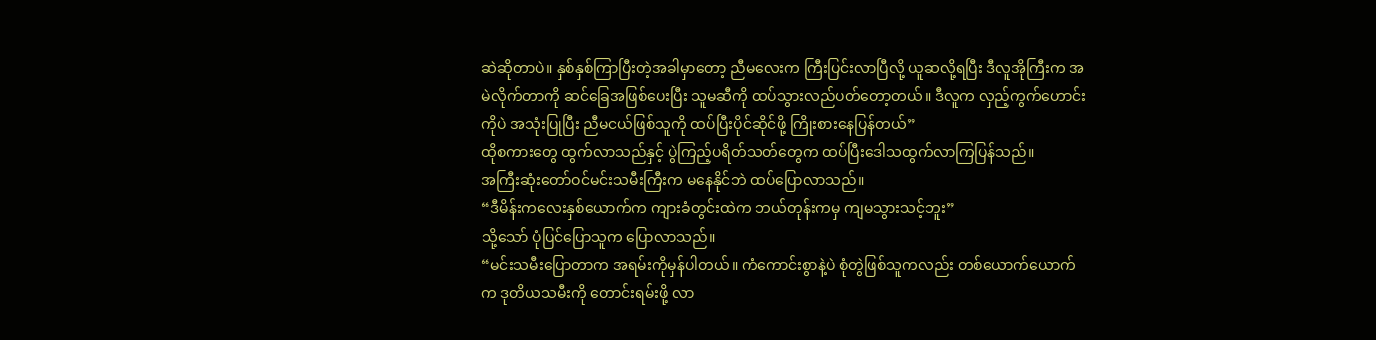ဆဲဆိုတာပဲ။ နှစ်နှစ်ကြာပြီးတဲ့အခါမှာတော့ ညီမလေးက ကြီးပြင်းလာပြီလို့ ယူဆလို့ရပြီး ဒီလူအိုကြီးက အမဲလိုက်တာကို ဆင်ခြေအဖြစ်ပေးပြီး သူမဆီကို ထပ်သွားလည်ပတ်တော့တယ်။ ဒီလူက လှည့်ကွက်ဟောင်းကိုပဲ အသုံးပြုပြီး ညီမငယ်ဖြစ်သူကို ထပ်ပြီးပိုင်ဆိုင်ဖို့ ကြိုးစားနေပြန်တယ်”
ထိုစကားတွေ ထွက်လာသည်နှင့် ပွဲကြည့်ပရိတ်သတ်တွေက ထပ်ပြီးဒေါသထွက်လာကြပြန်သည်။
အကြီးဆုံးတော်ဝင်မင်းသမီးကြီးက မနေနိုင်ဘဲ ထပ်ပြောလာသည်။
“ဒီမိန်းကလေးနှစ်ယောက်က ကျားခံတွင်းထဲက ဘယ်တုန်းကမှ ကျမသွားသင့်ဘူး”
သို့သော် ပုံပြင်ပြောသူက ပြောလာသည်။
“မင်းသမီးပြောတာက အရမ်းကိုမှန်ပါတယ်။ ကံကောင်းစွာနဲ့ပဲ စုံတွဲဖြစ်သူကလည်း တစ်ယောက်ယောက်က ဒုတိယသမီးကို တောင်းရမ်းဖို့ လာ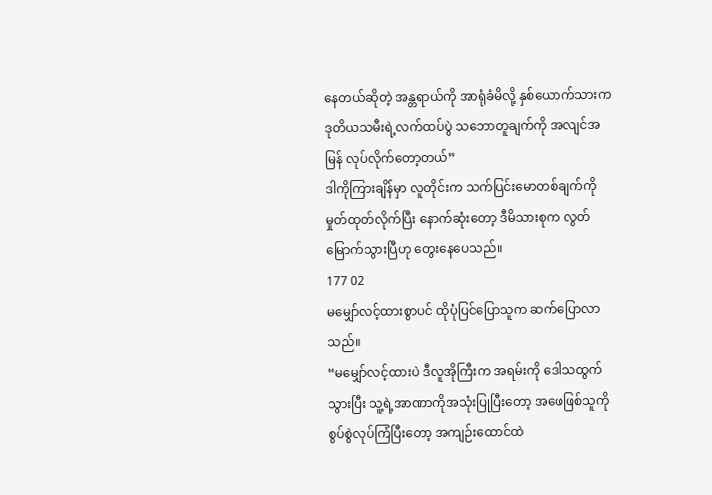နေတယ်ဆိုတဲ့ အန္တရာယ်ကို အာရုံခံမိလို့ နှစ်ယောက်သားက ဒုတိယသမီးရဲ့လက်ထပ်ပွဲ သဘောတူချက်ကို အလျင်အမြန် လုပ်လိုက်တော့တယ်”
ဒါကိုကြားချိန်မှာ လူတိုင်းက သက်ပြင်းမောတစ်ချက်ကို မှုတ်ထုတ်လိုက်ပြီး နောက်ဆုံးတော့ ဒီမိသားစုက လွတ်မြောက်သွားပြီဟု တွေးနေပေသည်။
177 02
မမျှော်လင့်ထားစွာပင် ထိုပုံပြင်ပြောသူက ဆက်ပြောလာသည်။
“မမျှော်လင့်ထားပဲ ဒီလူအိုကြီးက အရမ်းကို ဒေါသထွက်သွားပြီး သူ့ရဲ့အာဏာကိုအသုံးပြုပြီးတော့ အဖေဖြစ်သူကို စွပ်စွဲလုပ်ကြံပြီးတော့ အကျဉ်းထောင်ထဲ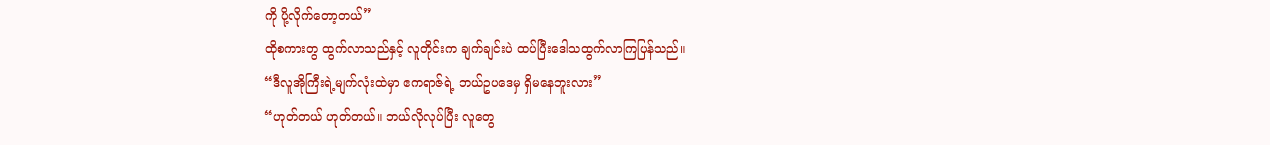ကို ပို့လိုက်တော့တယ်”
ထိုစကားတွ ထွက်လာသည်နှင့် လူတိုင်းက ချက်ချင်းပဲ ထပ်ပြီးဒေါသထွက်လာကြပြန်သည်။
“ဒီလူအိုကြီးရဲ့မျက်လုံးထဲမှာ ဧကရာဇ်ရဲ့ ဘယ်ဥပဒေမှ ရှိမနေဘူးလား”
“ဟုတ်တယ် ဟုတ်တယ်။ ဘယ်လိုလုပ်ပြီး လူတွေ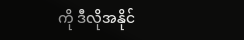ကို ဒီလိုအနိုင်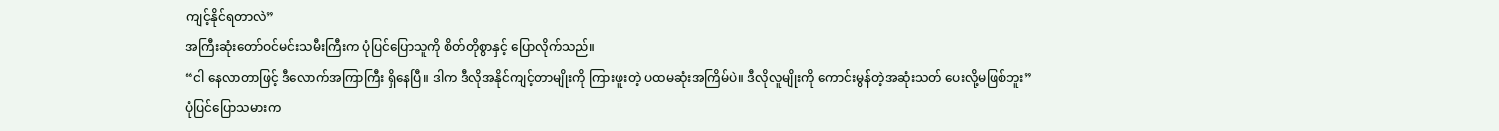ကျင့်နိုင်ရတာလဲ”
အကြီးဆုံးတော်ဝင်မင်းသမီးကြီးက ပုံပြင်ပြောသူကို စိတ်တိုစွာနှင့် ပြောလိုက်သည်။
“ငါ နေလာတာဖြင့် ဒီလောက်အကြာကြီး ရှိနေပြီ။ ဒါက ဒီလိုအနိုင်ကျင့်တာမျိုးကို ကြားဖူးတဲ့ ပထမဆုံးအကြိမ်ပဲ။ ဒီလိုလူမျိုးကို ကောင်းမွန်တဲ့အဆုံးသတ် ပေးလို့မဖြစ်ဘူး”
ပုံပြင်ပြောသမားက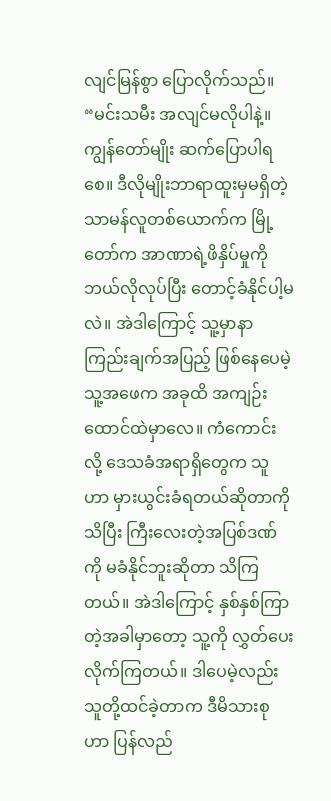လျင်မြန်စွာ ပြောလိုက်သည်။
“မင်းသမီး အလျင်မလိုပါနဲ့။ ကျွန်တော်မျိုး ဆက်ပြောပါရစေ။ ဒီလိုမျိုးဘာရာထူးမှမရှိတဲ့ သာမန်လူတစ်ယောက်က မြို့တော်က အာဏာရဲ့ဖိနှိပ်မှုကို ဘယ်လိုလုပ်ပြီး တောင့်ခံနိုင်ပါ့မလဲ။ အဲဒါကြောင့် သူ့မှာနာကြည်းချက်အပြည့် ဖြစ်နေပေမဲ့ သူ့အဖေက အခုထိ အကျဉ်းထောင်ထဲမှာလေ။ ကံကောင်းလို့ ဒေသခံအရာရှိတွေက သူဟာ မှားယွင်းခံရတယ်ဆိုတာကိုသိပြီး ကြီးလေးတဲ့အပြစ်ဒဏ်ကို မခံနိုင်ဘူးဆိုတာ သိကြတယ်။ အဲဒါကြောင့် နှစ်နှစ်ကြာတဲ့အခါမှာတော့ သူ့ကို လွှတ်ပေးလိုက်ကြတယ်။ ဒါပေမဲ့လည်း သူတို့ထင်ခဲ့တာက ဒီမိသားစုဟာ ပြန်လည်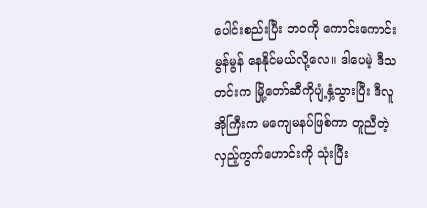ပေါင်းစည်းပြီး ဘဝကို ကောင်းကောင်းမွန်မွန် နေနိုင်မယ်လို့လေ။ ဒါပေမဲ့ ဒီသတင်းက မြို့တော်ဆီကိုပျံ့နှံ့သွားပြီး ဒီလူအိုကြီးက မကျေမနပ်ဖြစ်ကာ တူညီတဲ့လှည့်ကွက်ဟောင်းကို သုံးပြီး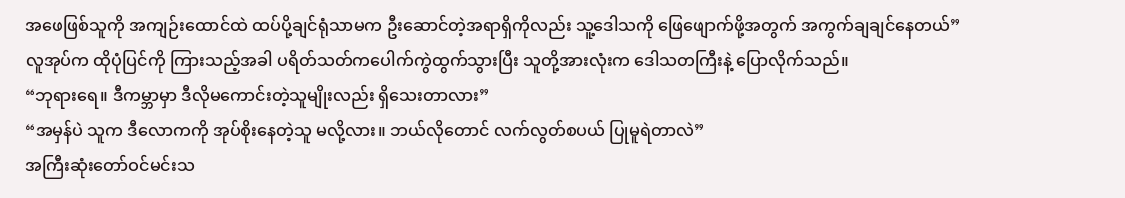အဖေဖြစ်သူကို အကျဉ်းထောင်ထဲ ထပ်ပို့ချင်ရုံသာမက ဦးဆောင်တဲ့အရာရှိကိုလည်း သူ့ဒေါသကို ဖြေဖျောက်ဖို့အတွက် အကွက်ချချင်နေတယ်”
လူအုပ်က ထိုပုံပြင်ကို ကြားသည့်အခါ ပရိတ်သတ်ကပေါက်ကွဲထွက်သွားပြီး သူတို့အားလုံးက ဒေါသတကြီးနဲ့ ပြောလိုက်သည်။
“ဘုရားရေ။ ဒီကမ္ဘာမှာ ဒီလိုမကောင်းတဲ့သူမျိုးလည်း ရှိသေးတာလား”
“အမှန်ပဲ သူက ဒီလောကကို အုပ်စိုးနေတဲ့သူ မလို့လား။ ဘယ်လိုတောင် လက်လွတ်စပယ် ပြုမူရဲတာလဲ”
အကြီးဆုံးတော်ဝင်မင်းသ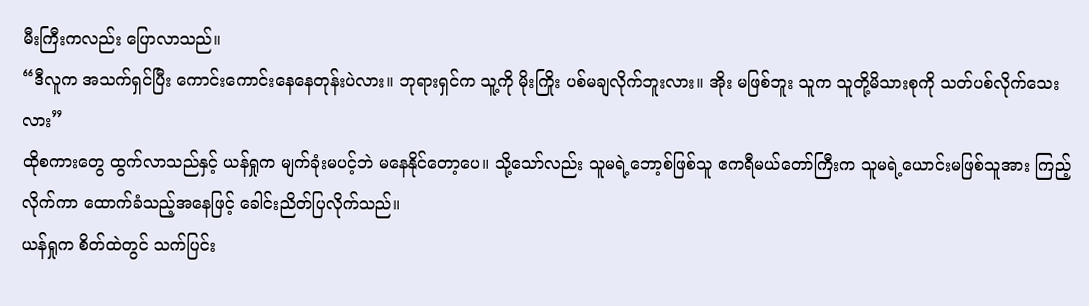မီးကြီးကလည်း ပြောလာသည်။
“ဒီလူက အသက်ရှင်ပြီး ကောင်းကောင်းနေနေတုန်းပဲလား။ ဘုရားရှင်က သူ့ကို မိုးကြိုး ပစ်မချလိုက်ဘူးလား။ အိုး မဖြစ်ဘူး သူက သူတို့မိသားစုကို သတ်ပစ်လိုက်သေးလား”
ထိုစကားတွေ ထွက်လာသည်နှင့် ယန်ရှုက မျက်ခုံးမပင့်ဘဲ မနေနိုင်တော့ပေ။ သို့သော်လည်း သူမရဲ့ဘော့စ်ဖြစ်သူ ဧကရီမယ်တော်ကြီးက သူမရဲ့ယောင်းမဖြစ်သူအား ကြည့်လိုက်ကာ ထောက်ခံသည့်အနေဖြင့် ခေါင်းညိတ်ပြလိုက်သည်။
ယန်ရှုက စိတ်ထဲတွင် သက်ပြင်း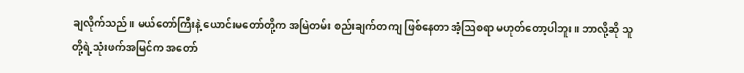ချလိုက်သည်။ မယ်တော်ကြီးနဲ့ ယောင်းမတော်တို့က အမြဲတမ်း စည်းချက်တကျ ဖြစ်နေတာ အံ့ဩစရာ မဟုတ်တော့ပါဘူး။ ဘာလို့ဆို သူတို့ရဲ့သုံးဖက်အမြင်က အတော်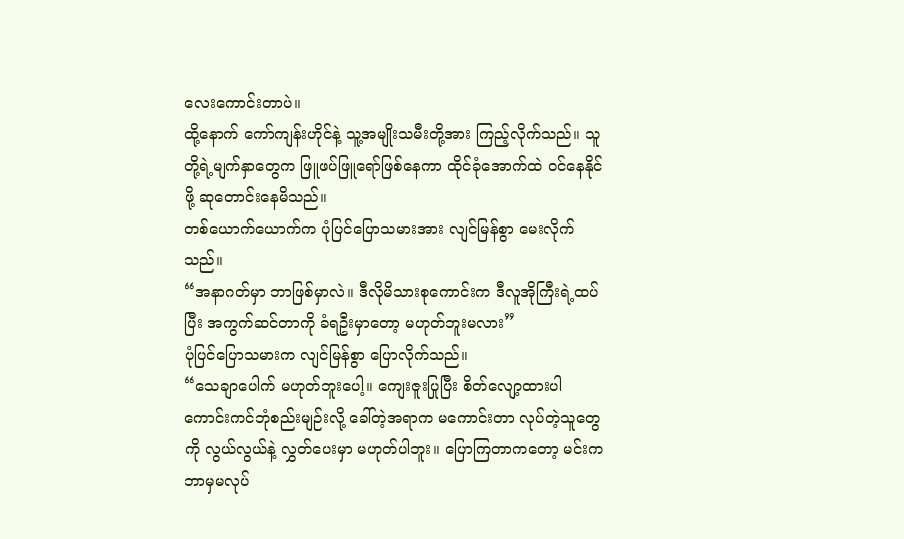လေးကောင်းတာပဲ။
ထို့နောက် ကော်ကျန်းဟိုင်နဲ့ သူ့အမျိုးသမီးတို့အား ကြည့်လိုက်သည်။ သူတို့ရဲ့မျက်နှာတွေက ဖြူဖပ်ဖြူရော်ဖြစ်နေကာ ထိုင်ခုံအောက်ထဲ ဝင်နေနိုင်ဖို့ ဆုတောင်းနေမိသည်။
တစ်ယောက်ယောက်က ပုံပြင်ပြောသမားအား လျင်မြန်စွာ မေးလိုက်သည်။
“အနာဂတ်မှာ ဘာဖြစ်မှာလဲ။ ဒီလိုမိသားစုကောင်းက ဒီလူအိုကြီးရဲ့ထပ်ပြီး အကွက်ဆင်တာကို ခံရဦးမှာတော့ မဟုတ်ဘူးမလား”
ပုံပြင်ပြောသမားက လျင်မြန်စွာ ပြောလိုက်သည်။
“သေချာပေါက် မဟုတ်ဘူးပေါ့။ ကျေးဇူးပြုပြီး စိတ်လျော့ထားပါ ကောင်းကင်ဘုံစည်းမျဉ်းလို့ ခေါ်တဲ့အရာက မကောင်းတာ လုပ်တဲ့သူတွေကို လွယ်လွယ်နဲ့ လွှတ်ပေးမှာ မဟုတ်ပါဘူး။ ပြောကြတာကတော့ မင်းက ဘာမှမလုပ်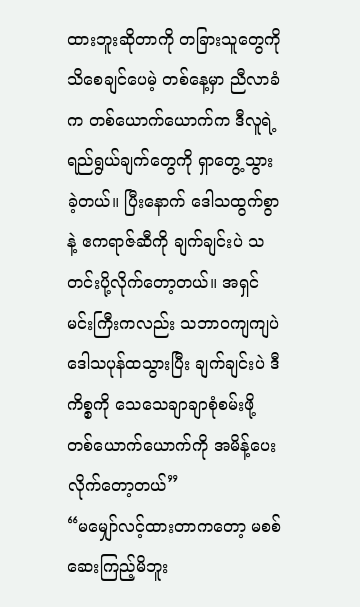ထားဘူးဆိုတာကို တခြားသူတွေကို သိစေချင်ပေမဲ့ တစ်နေ့မှာ ညီလာခံက တစ်ယောက်ယောက်က ဒီလူရဲ့ရည်ရွယ်ချက်တွေကို ရှာတွေ့သွားခဲ့တယ်။ ပြီးနောက် ဒေါသထွက်စွာနဲ့ ဧကရာဇ်ဆီကို ချက်ချင်းပဲ သတင်းပို့လိုက်တော့တယ်။ အရှင်မင်းကြီးကလည်း သဘာဝကျကျပဲ ဒေါသပုန်ထသွားပြီး ချက်ချင်းပဲ ဒီကိစ္စကို သေသေချာချာစုံစမ်းဖို့ တစ်ယောက်ယောက်ကို အမိန့်ပေးလိုက်တော့တယ်”
“မမျှော်လင့်ထားတာကတော့ မစစ်ဆေးကြည့်မိဘူး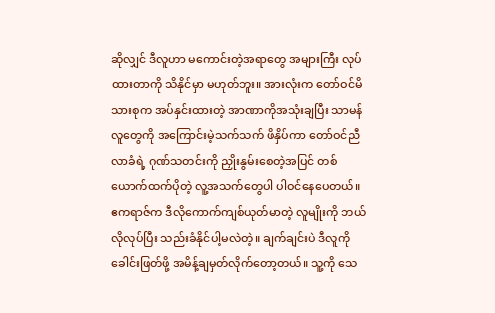ဆိုလျှင် ဒီလူဟာ မကောင်းတဲ့အရာတွေ အများကြီး လုပ်ထားတာကို သိနိုင်မှာ မဟုတ်ဘူး။ အားလုံးက တော်ဝင်မိသားစုက အပ်နှင်းထားတဲ့ အာဏာကိုအသုံးချပြီး သာမန်လူတွေကို အကြောင်းမဲ့သက်သက် ဖိနှိပ်ကာ တော်ဝင်ညီလာခံရဲ့ ဂုဏ်သတင်းကို ညှိုးနွမ်းစေတဲ့အပြင် တစ်ယောက်ထက်ပိုတဲ့ လူ့အသက်တွေပါ ပါဝင်နေပေတယ်။ ဧကရာဇ်က ဒီလိုကောက်ကျစ်ယုတ်မာတဲ့ လူမျိုးကို ဘယ်လိုလုပ်ပြီး သည်းခံနိုင်ပါ့မလဲတဲ့။ ချက်ချင်းပဲ ဒီလူကို ခေါင်းဖြတ်ဖို့ အမိန့်ချမှတ်လိုက်တော့တယ်။ သူ့ကို သေ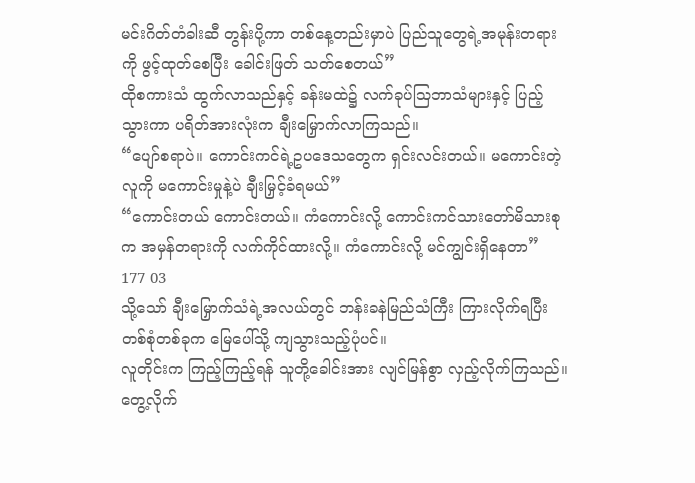မင်းဂိတ်တံခါးဆီ တွန်းပို့ကာ တစ်နေ့တည်းမှာပဲ ပြည်သူတွေရဲ့အမုန်းတရားကို ဖွင့်ထုတ်စေပြီး ခေါင်းဖြတ် သတ်စေတယ်”
ထိုစကားသံ ထွက်လာသည်နှင့် ခန်းမထဲ၌ လက်ခုပ်ဩဘာသံများနှင့် ပြည့်သွားကာ ပရိတ်အားလုံးက ချီးမြှောက်လာကြသည်။
“ပျော်စရာပဲ။ ကောင်းကင်ရဲ့ဥပဒေသတွေက ရှင်းလင်းတယ်။ မကောင်းတဲ့လူကို မကောင်းမှုနဲ့ပဲ ချီးမြှင့်ခံရမယ်”
“ကောင်းတယ် ကောင်းတယ်။ ကံကောင်းလို့ ကောင်းကင်သားတော်မိသားစုက အမှန်တရားကို လက်ကိုင်ထားလို့။ ကံကောင်းလို့ မင်ကျွင်းရှိနေတာ”
177 03
သို့သော် ချီးမြှောက်သံရဲ့အလယ်တွင် ဘန်းခနဲမြည်သံကြီး ကြားလိုက်ရပြီး တစ်စုံတစ်ခုက မြေပေါ်သို့ ကျသွားသည့်ပုံပင်။
လူတိုင်းက ကြည့်ကြည့်ရန် သူတို့ခေါင်းအား လျင်မြန်စွာ လှည့်လိုက်ကြသည်။ တွေ့လိုက်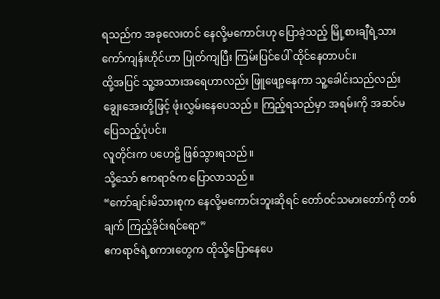ရသည်က အခုလေးတင် နေလို့မကောင်းဟု ပြောခဲ့သည့် မြို့စားချီရဲ့သား ကော်ကျန်းဟိုင်ဟာ ပြုတ်ကျပြီး ကြမ်းပြင်ပေါ် ထိုင်နေတာပင်။
ထို့အပြင် သူ့အသားအရေဟာလည်း ဖြူဖျော့နေကာ သူ့ခေါင်းသည်လည်း ချွေးအေးတို့ဖြင့် ဖုံးလွှမ်းနေပေသည်။ ကြည့်ရသည်မှာ အရမ်းကို အဆင်မပြေသည့်ပုံပင်။
လူတိုင်းက ပဟေဠိ ဖြစ်သွားရသည်။
သို့သော် ဧကရာဇ်က ပြောလာသည်။
“ကော်ချင်းမိသားစုက နေလို့မကောင်းဘူးဆိုရင် တော်ဝင်သမားတော်ကို တစ်ချက် ကြည့်ခိုင်းရင်ရော”
ဧကရာဇ်ရဲ့စကားတွေက ထိုသို့ပြောနေပေ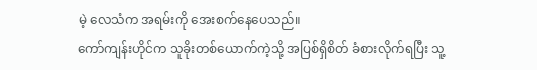မဲ့ လေသံက အရမ်းကို အေးစက်နေပေသည်။
ကော်ကျန်းဟိုင်က သူခိုးတစ်ယောက်ကဲ့သို့ အပြစ်ရှိစိတ် ခံစားလိုက်ရပြီး သူ့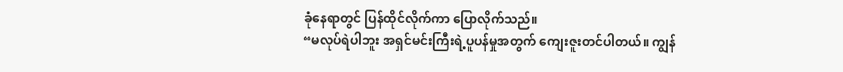ခုံနေရာတွင် ပြန်ထိုင်လိုက်ကာ ပြောလိုက်သည်။
“မလုပ်ရဲပါဘူး အရှင်မင်းကြီးရဲ့ပူပန်မှုအတွက် ကျေးဇူးတင်ပါတယ်။ ကျွန်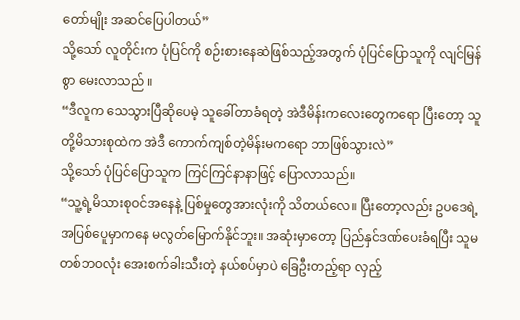တော်မျိုး အဆင်ပြေပါတယ်”
သို့သော် လူတိုင်းက ပုံပြင်ကို စဉ်းစားနေဆဲဖြစ်သည့်အတွက် ပုံပြင်ပြောသူကို လျင်မြန်စွာ မေးလာသည် ။
“ဒီလူက သေသွားပြီဆိုပေမဲ့ သူခေါ်တာခံရတဲ့ အဲဒီမိန်းကလေးတွေကရော ပြီးတော့ သူတို့မိသားစုထဲက အဲဒီ ကောက်ကျစ်တဲ့မိန်းမကရော ဘာဖြစ်သွားလဲ”
သို့သော် ပုံပြင်ပြောသူက ကြင်ကြင်နာနာဖြင့် ပြောလာသည်။
“သူ့ရဲ့မိသားစုဝင်အနေနဲ့ ပြစ်မှုတွေအားလုံးကို သိတယ်လေ။ ပြီးတော့လည်း ဥပဒေရဲ့အပြစ်ပေူမှာကနေ မလွတ်မြောက်နိုင်ဘူး။ အဆုံးမှာတော့ ပြည်နှင်ဒဏ်ပေးခံရပြီး သူမတစ်ဘဝလုံး အေးစက်ခါးသီးတဲ့ နယ်စပ်မှာပဲ ခြေဦးတည့်ရာ လှည့်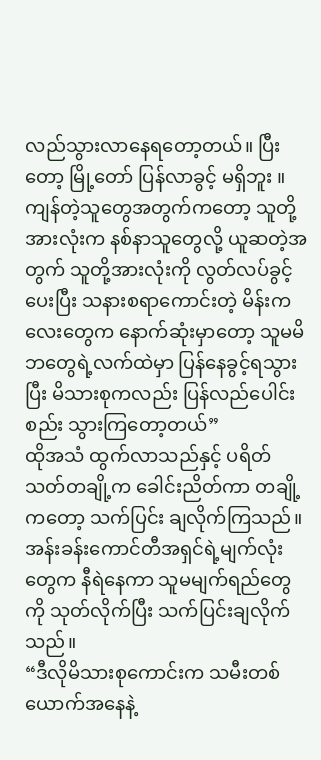လည်သွားလာနေရတော့တယ်။ ပြီးတော့ မြို့တော် ပြန်လာခွင့် မရှိဘူး ။ကျန်တဲ့သူတွေအတွက်ကတော့ သူတို့အားလုံးက နစ်နာသူတွေလို့ ယူဆတဲ့အတွက် သူတို့အားလုံးကို လွတ်လပ်ခွင့်ပေးပြီး သနားစရာကောင်းတဲ့ မိန်းကလေးတွေက နောက်ဆုံးမှာတော့ သူမမိဘတွေရဲ့လက်ထဲမှာ ပြန်နေခွင့်ရသွားပြီး မိသားစုကလည်း ပြန်လည်ပေါင်းစည်း သွားကြတော့တယ်”
ထိုအသံ ထွက်လာသည်နှင့် ပရိတ်သတ်တချို့က ခေါင်းညိတ်ကာ တချို့ကတော့ သက်ပြင်း ချလိုက်ကြသည်။
အန်းခန်းကောင်တီအရှင်ရဲ့မျက်လုံးတွေက နီရဲနေကာ သူမမျက်ရည်တွေကို သုတ်လိုက်ပြီး သက်ပြင်းချလိုက်သည်။
“ဒီလိုမိသားစုကောင်းက သမီးတစ်ယောက်အနေနဲ့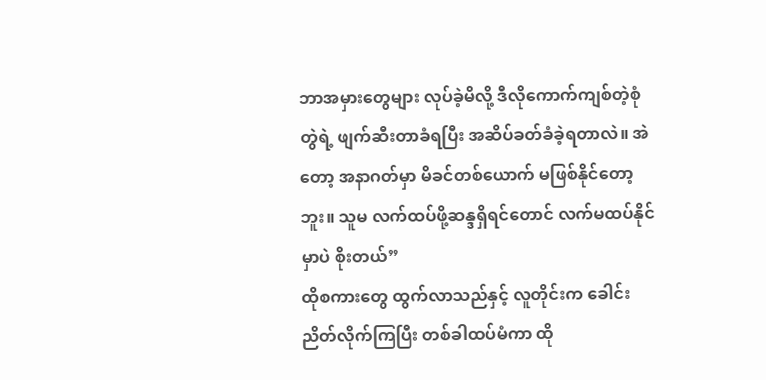ဘာအမှားတွေများ လုပ်ခဲ့မိလို့ ဒီလိုကောက်ကျစ်တဲ့စုံတွဲရဲ့ ဖျက်ဆီးတာခံရပြီး အဆိပ်ခတ်ခံခဲ့ရတာလဲ။ အဲတော့ အနာဂတ်မှာ မိခင်တစ်ယောက် မဖြစ်နိုင်တော့ဘူး။ သူမ လက်ထပ်ဖို့ဆန္ဒရှိရင်တောင် လက်မထပ်နိုင်မှာပဲ စိုးတယ်”
ထိုစကားတွေ ထွက်လာသည်နှင့် လူတိုင်းက ခေါင်းညိတ်လိုက်ကြပြီး တစ်ခါထပ်မံကာ ထို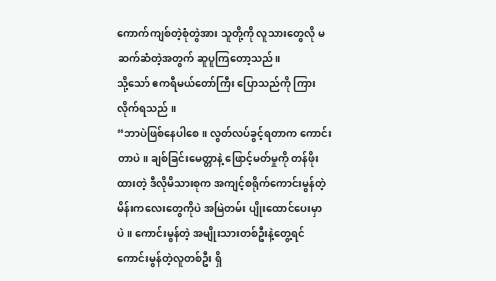ကောက်ကျစ်တဲ့စုံတွဲအား သူတို့ကို လူသားတွေလို မဆက်ဆံတဲ့အတွက် ဆူပူကြတော့သည်။
သို့သော် ဧကရီမယ်တော်ကြီး ပြောသည်ကို ကြားလိုက်ရသည် ။
“ဘာပဲဖြစ်နေပါစေ။ လွတ်လပ်ခွင့်ရတာက ကောင်းတာပဲ။ ချစ်ခြင်းမေတ္တာနဲ့ ဖြောင့်မတ်မှုကို တန်ဖိုးထားတဲ့ ဒီလိုမိသားစုက အကျင့်စရိုက်ကောင်းမွန်တဲ့ မိန်းကလေးတွေကိုပဲ အမြဲတမ်း ပျိုးထောင်ပေးမှာပဲ။ ကောင်းမွန်တဲ့ အမျိုးသားတစ်ဦးနဲ့တွေ့ရင် ကောင်းမွန်တဲ့လူတစ်ဦး ရှိ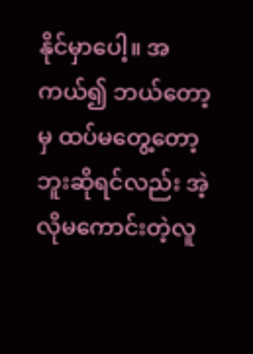နိုင်မှာပေါ့။ အကယ်၍ ဘယ်တော့မှ ထပ်မတွေ့တော့ဘူးဆိုရင်လည်း အဲ့လိုမကောင်းတဲ့လူ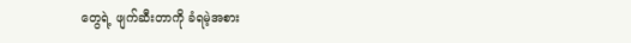တွေရဲ့ ဖျက်ဆီးတာကို ခံရမဲ့အစား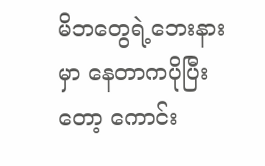မိဘတွေရဲ့ဘေးနားမှာ နေတာကပိုပြီးတော့ ကောင်း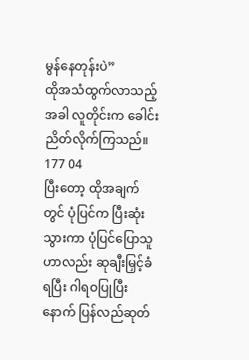မွန်နေတုန်းပဲ”
ထိုအသံထွက်လာသည့်အခါ လူတိုင်းက ခေါင်းညိတ်လိုက်ကြသည်။
177 04
ပြီးတော့ ထိုအချက်တွင် ပုံပြင်က ပြီးဆုံးသွားကာ ပုံပြင်ပြောသူဟာလည်း ဆုချီးမြှင့်ခံရပြီး ဂါရဝပြုပြီးနောက် ပြန်လည်ဆုတ်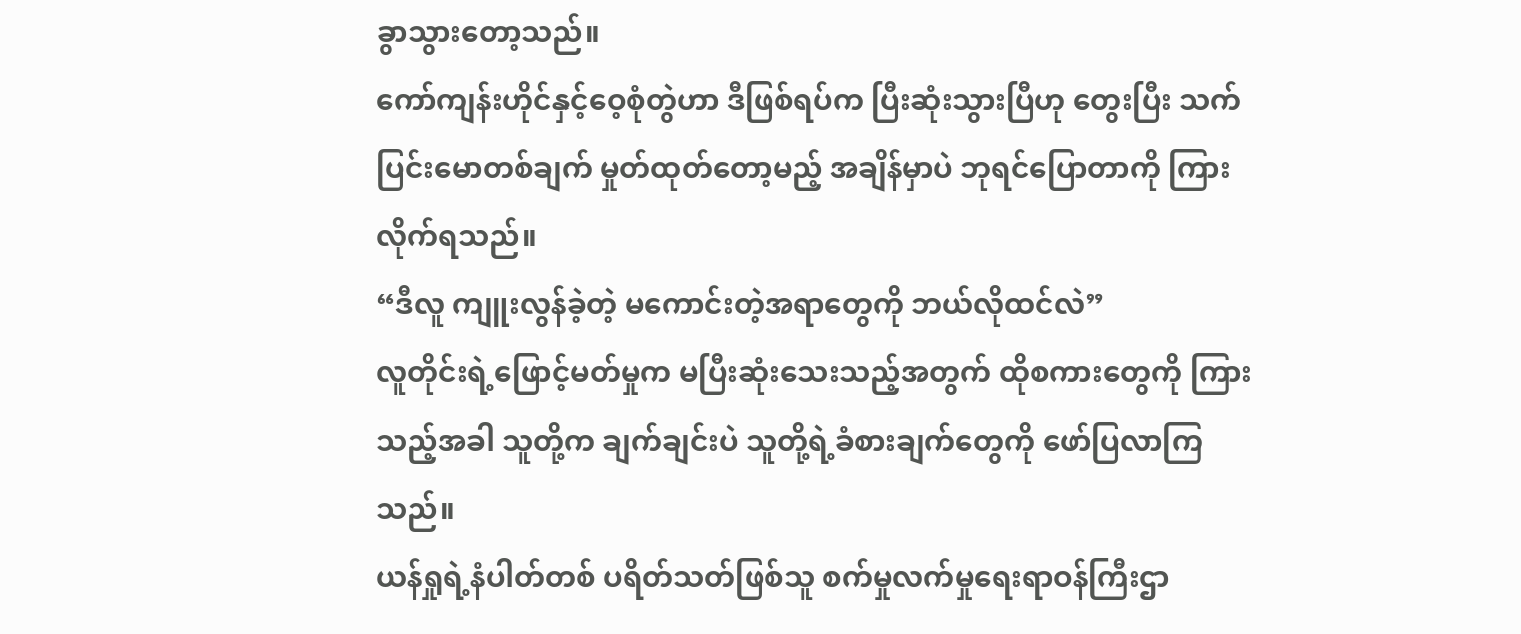ခွာသွားတော့သည်။
ကော်ကျန်းဟိုင်နှင့်ဝေ့စုံတွဲဟာ ဒီဖြစ်ရပ်က ပြီးဆုံးသွားပြီဟု တွေးပြီး သက်ပြင်းမောတစ်ချက် မှုတ်ထုတ်တော့မည့် အချိန်မှာပဲ ဘုရင်ပြောတာကို ကြားလိုက်ရသည်။
“ဒီလူ ကျူးလွန်ခဲ့တဲ့ မကောင်းတဲ့အရာတွေကို ဘယ်လိုထင်လဲ”
လူတိုင်းရဲ့ဖြောင့်မတ်မှုက မပြီးဆုံးသေးသည့်အတွက် ထိုစကားတွေကို ကြားသည့်အခါ သူတို့က ချက်ချင်းပဲ သူတို့ရဲ့ခံစားချက်တွေကို ဖော်ပြလာကြသည်။
ယန်ရှုရဲ့နံပါတ်တစ် ပရိတ်သတ်ဖြစ်သူ စက်မှုလက်မှုရေးရာဝန်ကြီးဌာ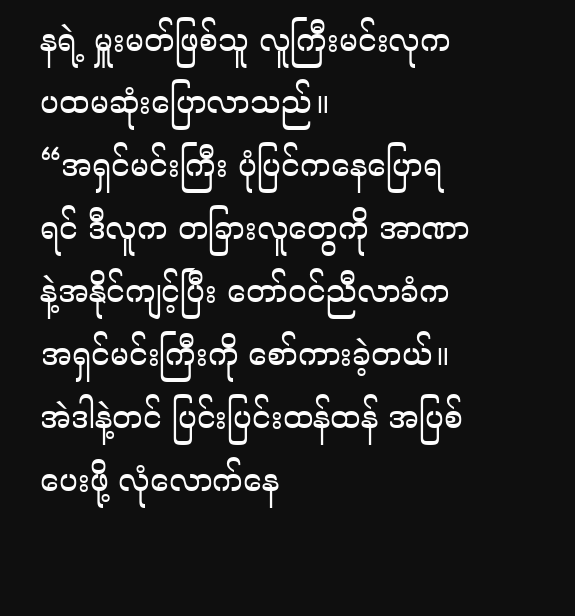နရဲ့ မှူးမတ်ဖြစ်သူ လူကြီးမင်းလုက ပထမဆုံးပြောလာသည်။
“အရှင်မင်းကြီး ပုံပြင်ကနေပြောရရင် ဒီလူက တခြားလူတွေကို အာဏာနဲ့အနိုင်ကျင့်ပြီး တော်ဝင်ညီလာခံက အရှင်မင်းကြီးကို စော်ကားခဲ့တယ်။ အဲဒါနဲ့တင် ပြင်းပြင်းထန်ထန် အပြစ်ပေးဖို့ လုံလောက်နေ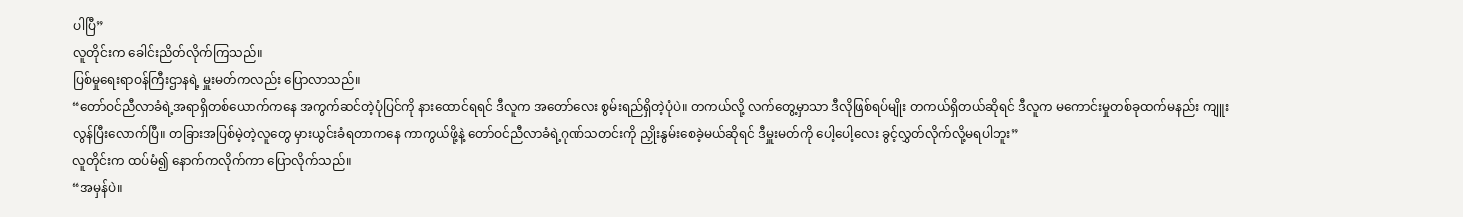ပါပြီ”
လူတိုင်းက ခေါင်းညိတ်လိုက်ကြသည်။
ပြစ်မှုရေးရာဝန်ကြီးဌာနရဲ့ မှူးမတ်ကလည်း ပြောလာသည်။
“တော်ဝင်ညီလာခံရဲ့အရာရှိတစ်ယောက်ကနေ အကွက်ဆင်တဲ့ပုံပြင်ကို နားထောင်ရရင် ဒီလူက အတော်လေး စွမ်းရည်ရှိတဲ့ပုံပဲ။ တကယ်လို့ လက်တွေ့မှာသာ ဒီလိုဖြစ်ရပ်မျိုး တကယ်ရှိတယ်ဆိုရင် ဒီလူက မကောင်းမှုတစ်ခုထက်မနည်း ကျူးလွန်ပြီးလောက်ပြီ။ တခြားအပြစ်မဲ့တဲ့လူတွေ မှားယွင်းခံရတာကနေ ကာကွယ်ဖို့နဲ့ တော်ဝင်ညီလာခံရဲ့ဂုဏ်သတင်းကို ညှိုးနွမ်းစေခဲ့မယ်ဆိုရင် ဒီမှူးမတ်ကို ပေါ့ပေါ့လေး ခွင့်လွှတ်လိုက်လို့မရပါဘူး”
လူတိုင်းက ထပ်မံ၍ နောက်ကလိုက်ကာ ပြောလိုက်သည်။
“အမှန်ပဲ။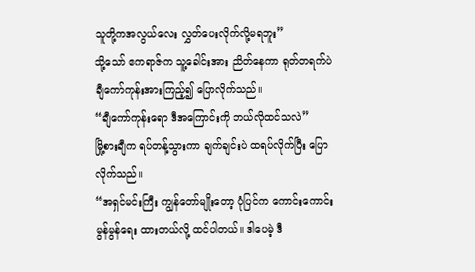သူတို့ကအလွယ်လေး လွှတ်ပေးလိုက်လို့မရဘူး”
သို့သော် ဧကရာဇ်က သူ့ခေါင်းအား ညိတ်နေကာ ရုတ်တရက်ပဲ ချီကော်ကုန်းအားကြည့်၍ ပြောလိုက်သည်။
“ချီကော်ကုန်းရော ဒီအကြောင်းကို ဘယ်လိုထင်သလဲ”
မြို့စားချီက ရပ်တန့်သွားကာ ချက်ချင်းပဲ ထရပ်လိုက်ပြီး ပြောလိုက်သည်။
“အရှင်မင်းကြီး ကျွန်တော်မျိုးတော့ ပုံပြင်က ကောင်းကောင်းမွန်မွန်ရေး ထားတယ်လို့ ထင်ပါတယ်။ ဒါပေမဲ့ ဒီ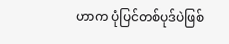ဟာက ပုံပြင်တစ်ပုဒ်ပဲဖြစ်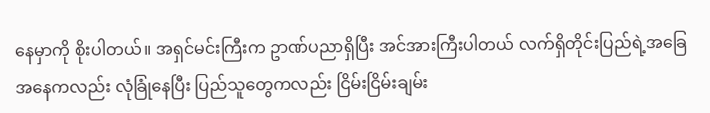နေမှာကို စိုးပါတယ်။ အရှင်မင်းကြီးက ဥာဏ်ပညာရှိပြီး အင်အားကြီးပါတယ် လက်ရှိတိုင်းပြည်ရဲ့အခြေအနေကလည်း လုံခြုံနေပြီး ပြည်သူတွေကလည်း ငြိမ်းငြိမ်းချမ်း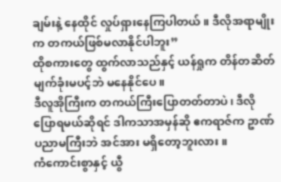ချမ်းနဲ့ နေထိုင် လှုပ်ရှားနေကြပါတယ်။ ဒီလိုအရာမျိုးက တကယ်ဖြစ်မလာနိုင်ပါဘူး”
ထိုစကားတွေ ထွက်လာသည်နှင့် ယန်ရှုက တိန်တဆိတ် မျက်ခုံးမပင့်ဘဲ မနေနိုင်ပေ။
ဒီလူအိုကြီးက တကယ်ကြီးပြောတတ်တာပဲ၊ ဒီလိုပြောရမယ်ဆိုရင် ဒါကသာအမှန်ဆို ဧကရာဇ်က ဥာဏ်ပညာမကြီးဘဲ အင်အား မရှိတော့ဘူးလား။
ကံကောင်းစွာနှင့် ယွီ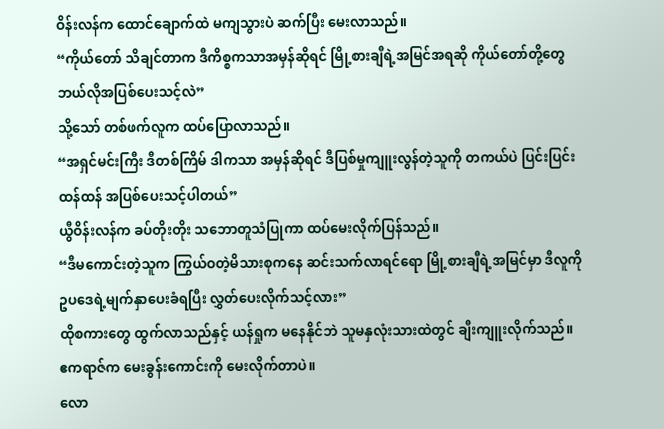ဝိန်းလန်က ထောင်ချောက်ထဲ မကျသွားပဲ ဆက်ပြီး မေးလာသည်။
“ကိုယ်တော် သိချင်တာက ဒီကိစ္စကသာအမှန်ဆိုရင် မြို့စားချီရဲ့အမြင်အရဆို ကိုယ်တော်တို့တွေ ဘယ်လိုအပြစ်ပေးသင့်လဲ”
သို့သော် တစ်ဖက်လူက ထပ်ပြောလာသည်။
“အရှင်မင်းကြီး ဒီတစ်ကြိမ် ဒါကသာ အမှန်ဆိုရင် ဒီပြစ်မှုကျူးလွန်တဲ့သူကို တကယ်ပဲ ပြင်းပြင်းထန်ထန် အပြစ်ပေးသင့်ပါတယ်”
ယွီဝိန်းလန်က ခပ်တိုးတိုး သဘောတူသံပြုကာ ထပ်မေးလိုက်ပြန်သည်။
“ဒီမကောင်းတဲ့သူက ကြွယ်ဝတဲ့မိသားစုကနေ ဆင်းသက်လာရင်ရော မြို့စားချီရဲ့အမြင်မှာ ဒီလူကို ဥပဒေရဲ့မျက်နှာပေးခံရပြီး လွှတ်ပေးလိုက်သင့်လား”
ထိုစကားတွေ ထွက်လာသည်နှင့် ယန်ရှုက မနေနိုင်ဘဲ သူမနှလုံးသားထဲတွင် ချီးကျူးလိုက်သည်။
ဧကရာဇ်က မေးခွန်းကောင်းကို မေးလိုက်တာပဲ။
လော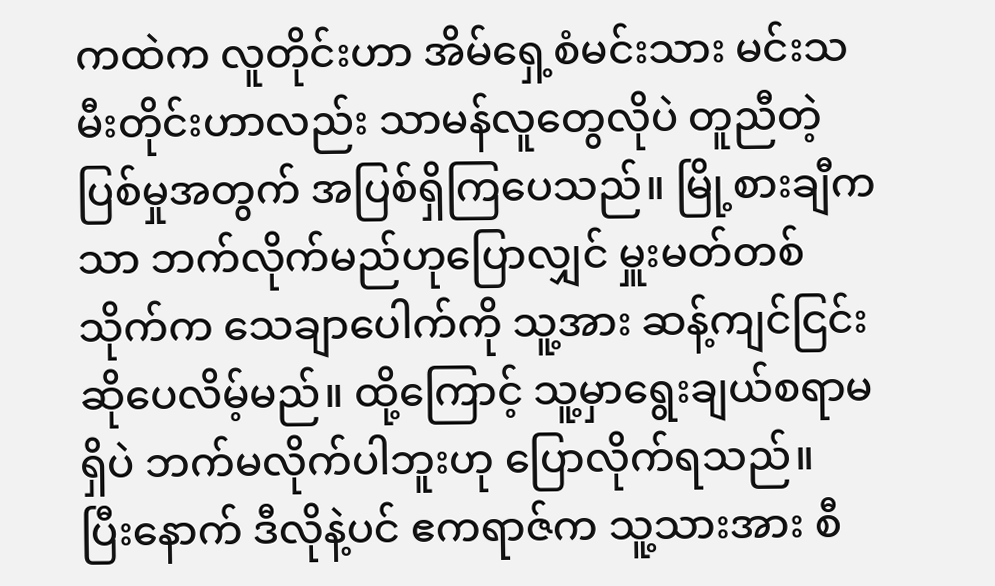ကထဲက လူတိုင်းဟာ အိမ်ရှေ့စံမင်းသား မင်းသမီးတိုင်းဟာလည်း သာမန်လူတွေလိုပဲ တူညီတဲ့ပြစ်မှုအတွက် အပြစ်ရှိကြပေသည်။ မြို့စားချီကသာ ဘက်လိုက်မည်ဟုပြောလျှင် မှူးမတ်တစ်သိုက်က သေချာပေါက်ကို သူ့အား ဆန့်ကျင်ငြင်းဆိုပေလိမ့်မည်။ ထို့ကြောင့် သူ့မှာရွေးချယ်စရာမရှိပဲ ဘက်မလိုက်ပါဘူးဟု ပြောလိုက်ရသည်။
ပြီးနောက် ဒီလိုနဲ့ပင် ဧကရာဇ်က သူ့သားအား စီ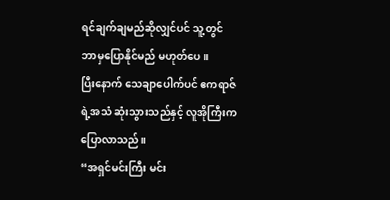ရင်ချက်ချမည်ဆိုလျှင်ပင် သူ့တွင် ဘာမှပြောနိုင်မည် မဟုတ်ပေ။
ပြီးနောက် သေချာပေါက်ပင် ဧကရာဇ်ရဲ့အသံ ဆုံးသွားသည်နှင့် လူအိုကြီးက ပြောလာသည်။
“အရှင်မင်းကြီး မင်း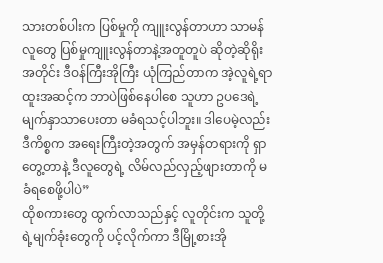သားတစ်ပါးက ပြစ်မှုကို ကျူးလွန်တာဟာ သာမန်လူတွေ ပြစ်မှုကျူးလွန်တာနဲ့အတူတူပဲ ဆိုတဲ့ဆိုရိုးအတိုင်း ဒီဝန်ကြီးအိုကြီး ယုံကြည်တာက အဲ့လူရဲ့ရာထူးအဆင့်က ဘာပဲဖြစ်နေပါစေ သူဟာ ဥပဒေရဲ့မျက်နှာသာပေးတာ မခံရသင့်ပါဘူး။ ဒါပေမဲ့လည်း ဒီကိစ္စက အရေးကြီးတဲ့အတွက် အမှန်တရားကို ရှာတွေ့တာနဲ့ ဒီလူတွေရဲ့ လိမ်လည်လှည့်ဖျားတာကို မခံရစေဖို့ပါပဲ”
ထိုစကားတွေ ထွက်လာသည်နှင့် လူတိုင်းက သူတို့ရဲ့မျက်ခုံးတွေကို ပင့်လိုက်ကာ ဒီမြို့စားအို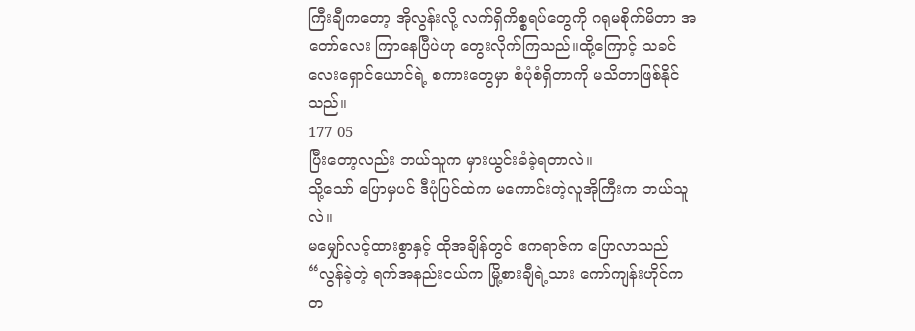ကြီးချီကတော့ အိုလွန်းလို့ လက်ရှိကိစ္စရပ်တွေကို ဂရုမစိုက်မိတာ အတော်လေး ကြာနေပြီပဲဟု တွေးလိုက်ကြသည်။ထို့ကြောင့် သခင်လေးရှောင်ယောင်ရဲ့ စကားတွေမှာ စံပုံစံရှိတာကို မသိတာဖြစ်နိုင်သည်။
177 05
ပြီးတော့လည်း ဘယ်သူက မှားယွင်းခံခဲ့ရတာလဲ။
သို့သော် ပြောမှပင် ဒီပုံပြင်ထဲက မကောင်းတဲ့လူအိုကြီးက ဘယ်သူလဲ။
မမျှော်လင့်ထားစွာနှင့် ထိုအချိန်တွင် ဧကရာဇ်က ပြောလာသည်
“လွန်ခဲ့တဲ့ ရက်အနည်းငယ်က မြို့စားချီရဲ့သား ကော်ကျန်းဟိုင်က တ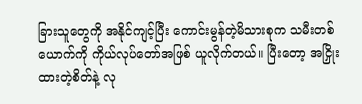ခြားသူတွေကို အနိုင်ကျင့်ပြီး ကောင်းမွန်တဲ့မိသားစုက သမီးတစ်ယောက်ကို ကိုယ်လုပ်တော်အဖြစ် ယူလိုက်တယ်။ ပြီးတော့ အငြှိုးထားတဲ့စိတ်နဲ့ လု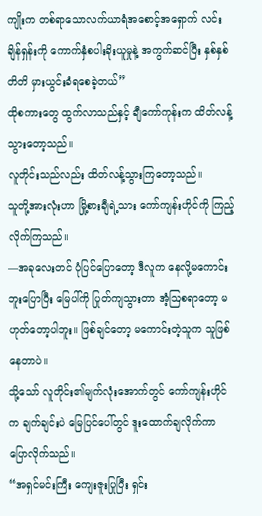ကျိုးက တစ်ရာသောလက်ယာရံအစောင့်အရှောက် လင်းချိန်ရှန်းကို ကောက်နှံစပါးခိုးယူမှုနဲ့ အကွက်ဆင်ပြီး နှစ်နှစ်တိတိ မှားယွင်းခံရစေခဲ့တယ်”
ထိုစကားတွေ ထွက်လာသည်နှင့် ချီကော်ကုန်းက ထိတ်လန့်သွားတော့သည်။
လူတိုင်းသည်လည်း ထိတ်လန့်သွားကြတော့သည်။
သူတို့အားလုံးဟာ မြို့စားချီရဲ့သား ကော်ကျန်းဟိုင်ကို ကြည့်လိုက်ကြသည်။
—အခုလေးတင် ပုံပြင်ပြောတော့ ဒီလူက နေလို့မကောင်းဘူးပြောပြီး မြေပါ်ကို ပြုတ်ကျသွားတာ အံ့ဩစရာတော့ မဟုတ်တော့ပါဘူး။ ဖြစ်ချင်တော့ မကောင်းတဲ့သူက သူဖြစ်နေတာပဲ။
သို့သော် လူတိုင်း၏မျက်လုံးအောက်တွင် ကော်ကျန်းဟိုင်က ချက်ချင်းပဲ မြေပြင်ပေါ်တွင် ဒူးထောက်ချလိုက်ကာ ပြောလိုက်သည်။
“အရှင်မင်းကြီး ကျေးဇူးပြုပြီး ရှင်း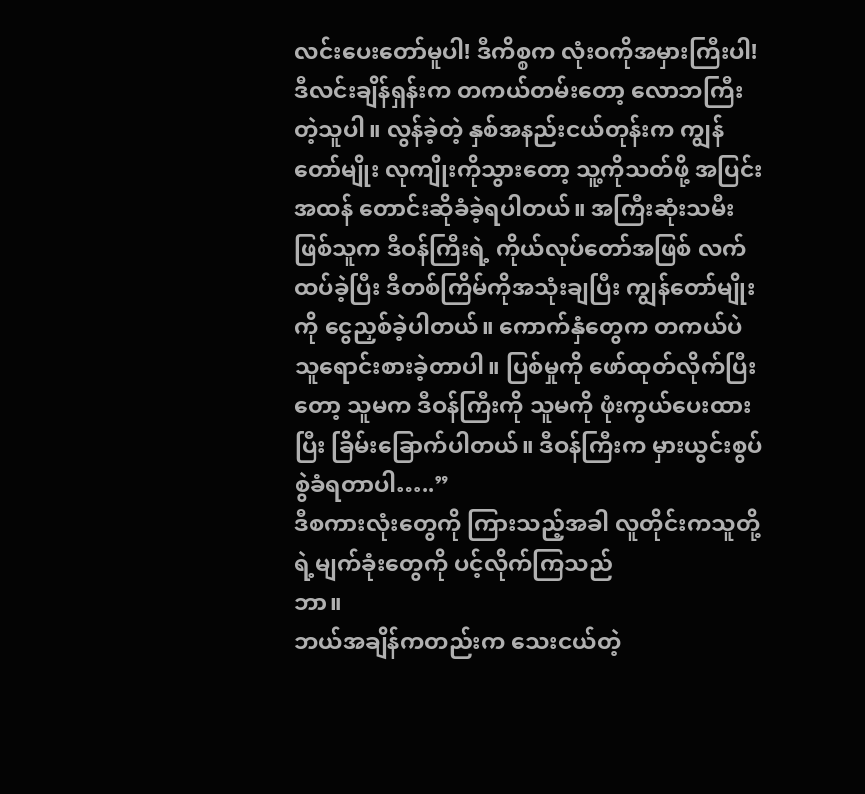လင်းပေးတော်မူပါ! ဒီကိစ္စက လုံးဝကိုအမှားကြီးပါ! ဒီလင်းချိန်ရှန်းက တကယ်တမ်းတော့ လောဘကြီးတဲ့သူပါ။ လွန်ခဲ့တဲ့ နှစ်အနည်းငယ်တုန်းက ကျွန်တော်မျိုး လုကျိုးကိုသွားတော့ သူ့ကိုသတ်ဖို့ အပြင်းအထန် တောင်းဆိုခံခဲ့ရပါတယ်။ အကြီးဆုံးသမီးဖြစ်သူက ဒီဝန်ကြီးရဲ့ ကိုယ်လုပ်တော်အဖြစ် လက်ထပ်ခဲ့ပြီး ဒီတစ်ကြိမ်ကိုအသုံးချပြီး ကျွန်တော်မျိုးကို ငွေညှစ်ခဲ့ပါတယ်။ ကောက်နှံတွေက တကယ်ပဲ သူရောင်းစားခဲ့တာပါ။ ပြစ်မှုကို ဖော်ထုတ်လိုက်ပြီးတော့ သူမက ဒီဝန်ကြီးကို သူမကို ဖုံးကွယ်ပေးထားပြီး ခြိမ်းခြောက်ပါတယ်။ ဒီဝန်ကြီးက မှားယွင်းစွပ်စွဲခံရတာပါ…..”
ဒီစကားလုံးတွေကို ကြားသည့်အခါ လူတိုင်းကသူတို့ရဲ့မျက်ခုံးတွေကို ပင့်လိုက်ကြသည်
ဘာ။
ဘယ်အချိန်ကတည်းက သေးငယ်တဲ့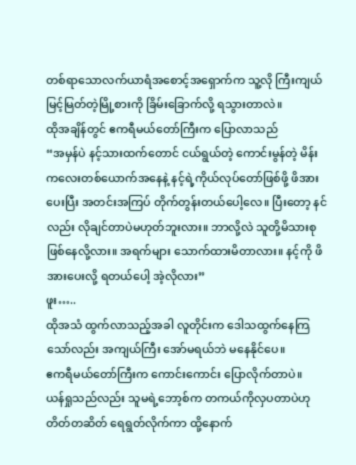တစ်ရာသောလက်ယာရံအစောင့်အရှောက်က သူ့လို ကြီးကျယ်မြင့်မြတ်တဲ့မြို့စားကို ခြိမ်းခြောက်လို့ ရသွားတာလဲ။
ထိုအချိန်တွင် ဧကရီမယ်တော်ကြီးက ပြောလာသည်
“အမှန်ပဲ နင့်သားထက်တောင် ငယ်ရွယ်တဲ့ ကောင်းမွန်တဲ့ မိန်းကလေးတစ်ယောက်အနေနဲ့ နင့်ရဲ့ကိုယ်လုပ်တော်ဖြစ်ဖို့ ဖိအားပေးပြီး အတင်းအကြပ် တိုက်တွန်းတယ်ပေါ့လေ။ ပြီးတော့ နင်လည်း လိုချင်တာပဲမဟုတ်ဘူးလား။ ဘာလို့လဲ သူတို့မိသားစု ဖြစ်နေလို့လား။ အရက်များ သောက်ထားမိတာလား။ နင့်ကို ဖိအားပေးလို့ ရတယ်ပေါ့ အဲ့လိုလား”
ဖူး…..
ထိုအသံ ထွက်လာသည့်အခါ လူတိုင်းက ဒေါသထွက်နေကြသော်လည်း အကျယ်ကြီး အော်မရယ်ဘဲ မနေနိုင်ပေ။
ဧကရီမယ်တော်ကြီးက ကောင်းကောင်း ပြောလိုက်တာပဲ။
ယန်ရှုသည်လည်း သူမရဲ့ဘော့စ်က တကယ်ကိုလှပတာပဲဟု တိတ်တဆိတ် ရေရွတ်လိုက်ကာ ထို့နောက်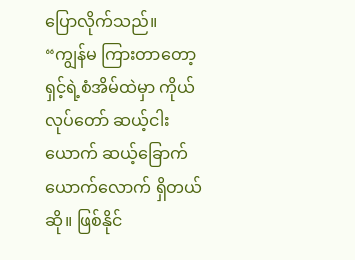ပြောလိုက်သည်။
“ကျွန်မ ကြားတာတော့ ရှင့်ရဲ့စံအိမ်ထဲမှာ ကိုယ်လုပ်တော် ဆယ့်ငါးယောက် ဆယ့်ခြောက်ယောက်လောက် ရှိတယ်ဆို။ ဖြစ်နိုင်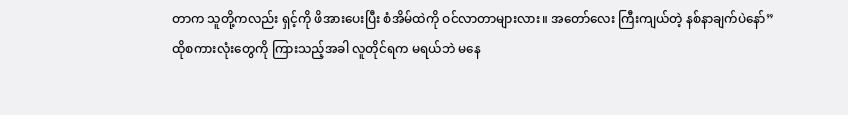တာက သူတို့ကလည်း ရှင့်ကို ဖိအားပေးပြီး စံအိမ်ထဲကို ဝင်လာတာများလား။ အတော်လေး ကြီးကျယ်တဲ့ နစ်နာချက်ပဲနော်”
ထိုစကားလုံးတွေကို ကြားသည့်အခါ လူတိုင်ရက မရယ်ဘဲ မနေ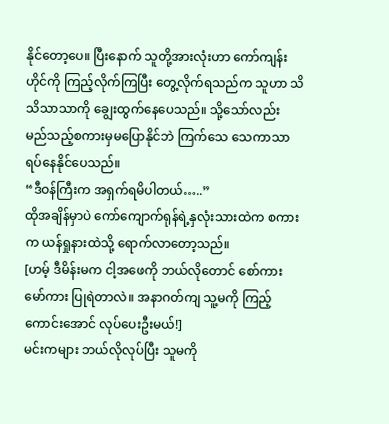နိုင်တော့ပေ။ ပြီးနောက် သူတို့အားလုံးဟာ ကော်ကျန်းဟိုင်ကို ကြည့်လိုက်ကြပြီး တွေ့လိုက်ရသည်က သူဟာ သိသိသာသာကို ချွေးထွက်နေပေသည်။ သို့သော်လည်း မည်သည့်စကားမှမပြောနိုင်ဘဲ ကြက်သေ သေကာသာ ရပ်နေနိုင်ပေသည်။
“ဒီဝန်ကြီးက အရှက်ရမိပါတယ်…..”
ထိုအချိန်မှာပဲ ကော်ကျောက်ရုန်ရဲ့နှလုံးသားထဲက စကားက ယန်ရှုနားထဲသို့ ရောက်လာတော့သည်။
[ဟမ့် ဒီမိန်းမက ငါ့အဖေကို ဘယ်လိုတောင် စော်ကားမော်ကား ပြုရဲတာလဲ။ အနာဂတ်ကျ သူ့မကို ကြည့်ကောင်းအောင် လုပ်ပေးဦးမယ်!]
မင်းကများ ဘယ်လိုလုပ်ပြီး သူမကို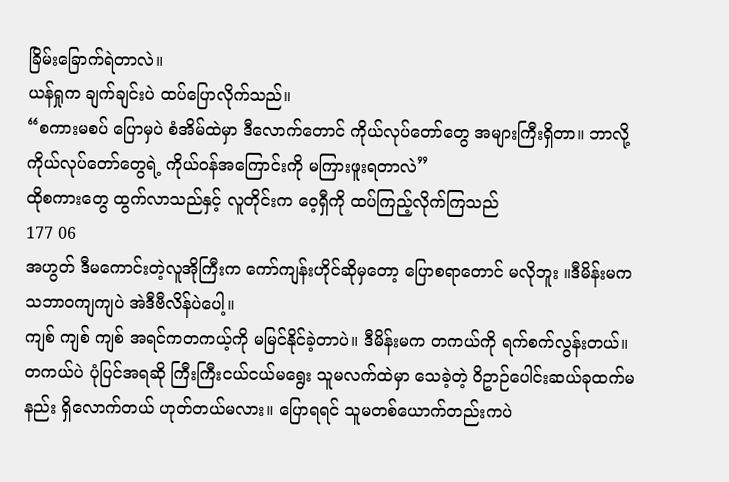ခြိမ်းခြောက်ရဲတာလဲ။
ယန်ရှုက ချက်ချင်းပဲ ထပ်ပြောလိုက်သည်။
“စကားမစပ် ပြောမှပဲ စံအိမ်ထဲမှာ ဒီလောက်တောင် ကိုယ်လုပ်တော်တွေ အများကြီးရှိတာ။ ဘာလို့ ကိုယ်လုပ်တော်တွေရဲ့ ကိုယ်ဝန်အကြောင်းကို မကြားဖူးရတာလဲ”
ထိုစကားတွေ ထွက်လာသည်နှင့် လူတိုင်းက ဝေ့ရှီကို ထပ်ကြည့်လိုက်ကြသည်
177 06
အဟွတ် ဒီမကောင်းတဲ့လူအိုကြီးက ကော်ကျန်းဟိုင်ဆိုမှတော့ ပြောစရာတောင် မလိုဘူး ။ဒီမိန်းမက သဘာဝကျကျပဲ အဲဒီဗီလိန်ပဲပေါ့။
ကျစ် ကျစ် ကျစ် အရင်ကတကယ့်ကို မမြင်နိုင်ခဲ့တာပဲ။ ဒီမိန်းမက တကယ်ကို ရက်စက်လွန်းတယ်။ တကယ်ပဲ ပုံပြင်အရဆို ကြီးကြီးငယ်ငယ်မရွေး သူမလက်ထဲမှာ သေခဲ့တဲ့ ဝိဥာဉ်ပေါင်းဆယ်ခုထက်မနည်း ရှိလောက်တယ် ဟုတ်တယ်မလား။ ပြောရရင် သူမတစ်ယောက်တည်းကပဲ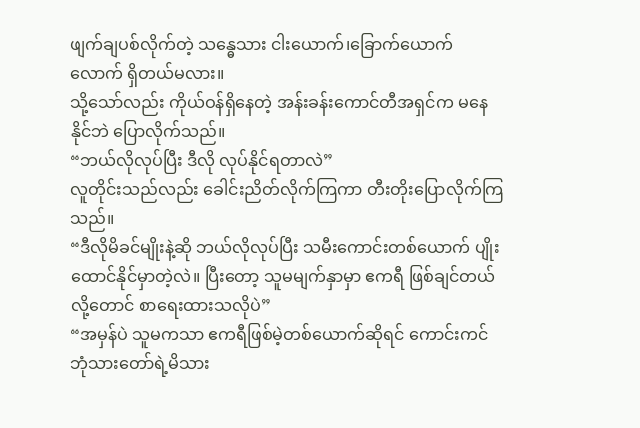ဖျက်ချပစ်လိုက်တဲ့ သန္ဓေသား ငါးယောက်၊ခြောက်ယောက်လောက် ရှိတယ်မလား။
သို့သော်လည်း ကိုယ်ဝန်ရှိနေတဲ့ အန်းခန်းကောင်တီအရှင်က မနေနိုင်ဘဲ ပြောလိုက်သည်။
“ဘယ်လိုလုပ်ပြီး ဒီလို လုပ်နိုင်ရတာလဲ”
လူတိုင်းသည်လည်း ခေါင်းညိတ်လိုက်ကြကာ တီးတိုးပြောလိုက်ကြသည်။
“ဒီလိုမိခင်မျိုးနဲ့ဆို ဘယ်လိုလုပ်ပြီး သမီးကောင်းတစ်ယောက် ပျိုးထောင်နိုင်မှာတဲ့လဲ။ ပြီးတော့ သူမမျက်နှာမှာ ဧကရီ ဖြစ်ချင်တယ်လို့တောင် စာရေးထားသလိုပဲ”
“အမှန်ပဲ သူမကသာ ဧကရီဖြစ်မဲ့တစ်ယောက်ဆိုရင် ကောင်းကင်ဘုံသားတော်ရဲ့မိသား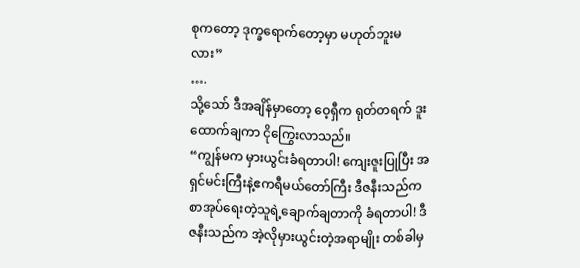စုကတော့ ဒုက္ခရောက်တော့မှာ မဟုတ်ဘူးမလား”
….
သို့သော် ဒီအချိန်မှာတော့ ဝေ့ရှီက ရုတ်တရက် ဒူးထောက်ချကာ ငိုကြွေးလာသည်။
“ကျွန်မက မှားယွင်းခံရတာပါ! ကျေးဇူးပြုပြီး အရှင်မင်းကြီးနဲ့ဧကရီမယ်တော်ကြီး ဒီဇနီးသည်က စာအုပ်ရေးတဲ့သူရဲ့ချောက်ချတာကို ခံရတာပါ! ဒီဇနီးသည်က အဲ့လိုမှားယွင်းတဲ့အရာမျိုး တစ်ခါမှ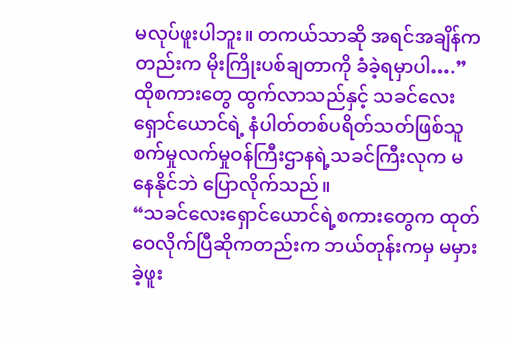မလုပ်ဖူးပါဘူး။ တကယ်သာဆို အရင်အချိန်ကတည်းက မိုးကြိုးပစ်ချတာကို ခံခဲ့ရမှာပါ….”
ထိုစကားတွေ ထွက်လာသည်နှင့် သခင်လေး ရှောင်ယောင်ရဲ့ နံပါတ်တစ်ပရိတ်သတ်ဖြစ်သူ စက်မှုလက်မှုဝန်ကြီးဌာနရဲ့သခင်ကြီးလုက မနေနိုင်ဘဲ ပြောလိုက်သည်။
“သခင်လေးရှောင်ယောင်ရဲ့စကားတွေက ထုတ်ဝေလိုက်ပြီဆိုကတည်းက ဘယ်တုန်းကမှ မမှားခဲ့ဖူး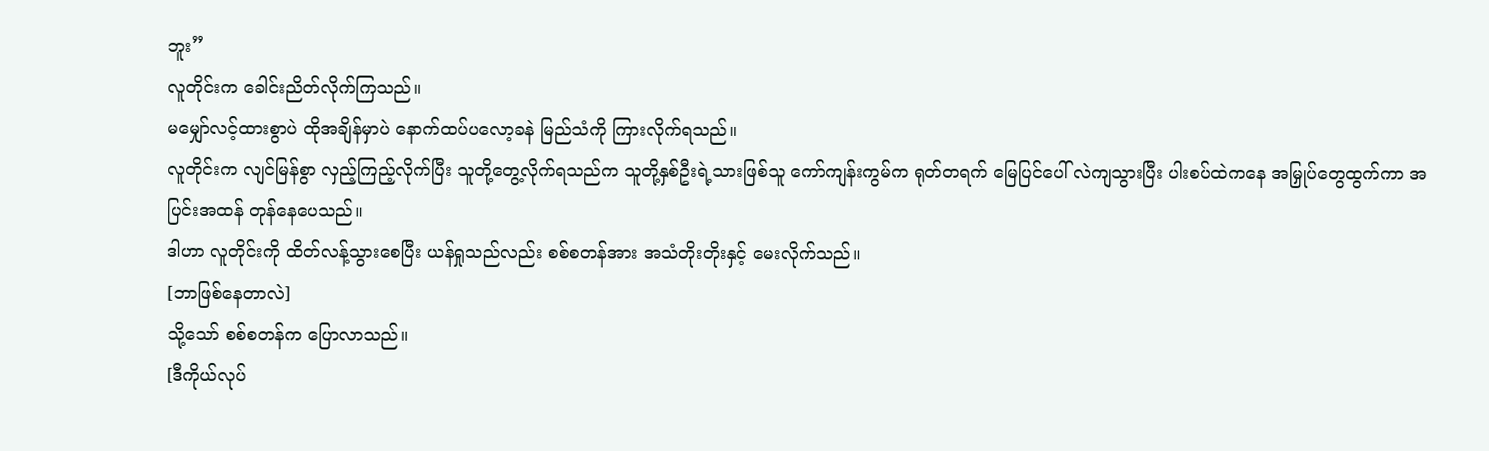ဘူး”
လူတိုင်းက ခေါင်းညိတ်လိုက်ကြသည်။
မမျှော်လင့်ထားစွာပဲ ထိုအချိန်မှာပဲ နောက်ထပ်ပလော့ခနဲ မြည်သံကို ကြားလိုက်ရသည်။
လူတိုင်းက လျင်မြန်စွာ လှည့်ကြည့်လိုက်ပြီး သူတို့တွေ့လိုက်ရသည်က သူတို့နှစ်ဦးရဲ့သားဖြစ်သူ ကော်ကျန်းကွမ်က ရုတ်တရက် မြေပြင်ပေါ် လဲကျသွားပြီး ပါးစပ်ထဲကနေ အမြှုပ်တွေထွက်ကာ အပြင်းအထန် တုန်နေပေသည်။
ဒါဟာ လူတိုင်းကို ထိတ်လန့်သွားစေပြီး ယန်ရှုသည်လည်း စစ်စတန်အား အသံတိုးတိုးနှင့် မေးလိုက်သည်။
[ဘာဖြစ်နေတာလဲ]
သို့သော် စစ်စတန်က ပြောလာသည်။
[ဒီကိုယ်လုပ်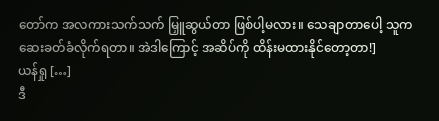တော်က အလကားသက်သက် မြှူဆွယ်တာ ဖြစ်ပါ့မလား။ သေချာတာပေါ့ သူက ဆေးခတ်ခံလိုက်ရတာ။ အဲဒါကြောင့် အဆိပ်ကို ထိန်းမထားနိုင်တော့တာ!]
ယန်ရှု […]
ဒီ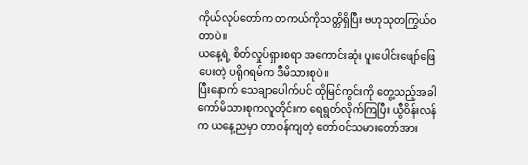ကိုယ်လုပ်တော်က တကယ်ကိုသတ္တိရှိပြီး ဗဟုသုတကြွယ်ဝတာပဲ။
ယနေ့ရဲ့ စိတ်လှုပ်ရှားစရာ အကောင်းဆုံး ပူးပေါင်းဖျော်ဖြေပေးတဲ့ ပရိုဂရမ်က ဒီမိသားစုပဲ။
ပြီးနောက် သေချာပေါက်ပင် ထိုမြင်ကွင်းကို တွေ့သည့်အခါ ကော်မိသားစုကလူတိုင်းက ရေရွတ်လိုက်ကြပြီး ယွီဝိန်းလန်က ယနေ့ညမှာ တာဝန်ကျတဲ့ တော်ဝင်သမားတော်အား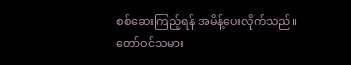စစ်ဆေးကြည့်ရန် အမိန့်ပေးလိုက်သည်။
တော်ဝင်သမား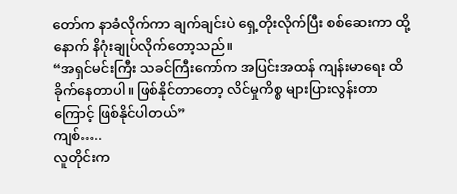တော်က နာခံလိုက်ကာ ချက်ချင်းပဲ ရှေ့တိုးလိုက်ပြီး စစ်ဆေးကာ ထို့နောက် နိဂုံးချုပ်လိုက်တော့သည်။
“အရှင်မင်းကြီး သခင်ကြီးကော်က အပြင်းအထန် ကျန်းမာရေး ထိခိုက်နေတာပါ။ ဖြစ်နိုင်တာတော့ လိင်မှုကိစ္စ များပြားလွန်းတာကြောင့် ဖြစ်နိုင်ပါတယ်”
ကျစ်…..
လူတိုင်းက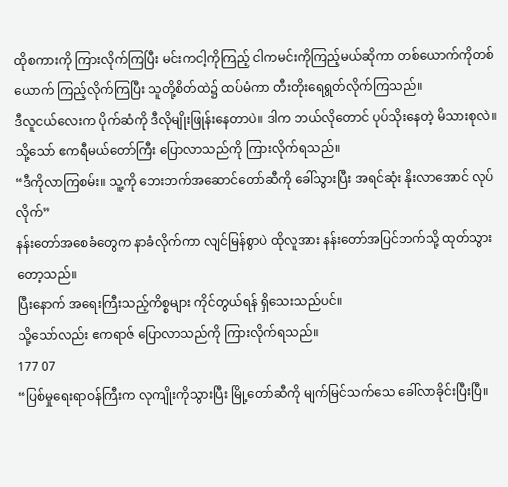ထိုစကားကို ကြားလိုက်ကြပြီး မင်းကငါ့ကိုကြည့် ငါကမင်းကိုကြည့်မယ်ဆိုကာ တစ်ယောက်ကိုတစ်ယောက် ကြည့်လိုက်ကြပြီး သူတို့စိတ်ထဲ၌ ထပ်မံကာ တီးတိုးရေရွတ်လိုက်ကြသည်။
ဒီလူငယ်လေးက ပိုက်ဆံကို ဒီလိုမျိုးဖြုန်းနေတာပဲ။ ဒါက ဘယ်လိုတောင် ပုပ်သိုးနေတဲ့ မိသားစုလဲ။
သို့သော် ဧကရီမယ်တော်ကြီး ပြောလာသည်ကို ကြားလိုက်ရသည်။
“ဒီကိုလာကြစမ်း။ သူ့ကို ဘေးဘက်အဆောင်တော်ဆီကို ခေါ်သွားပြီး အရင်ဆုံး နိုးလာအောင် လုပ်လိုက်”
နန်းတော်အစေခံတွေက နာခံလိုက်ကာ လျင်မြန်စွာပဲ ထိုလူအား နန်းတော်အပြင်ဘက်သို့ ထုတ်သွားတော့သည်။
ပြီးနောက် အရေးကြီးသည့်ကိစ္စများ ကိုင်တွယ်ရန် ရှိသေးသည်ပင်။
သို့သော်လည်း ဧကရာဇ် ပြောလာသည်ကို ကြားလိုက်ရသည်။
177 07
“ပြစ်မှုရေးရာဝန်ကြီးက လုကျိုးကိုသွားပြီး မြို့တော်ဆီကို မျက်မြင်သက်သေ ခေါ်လာခိုင်းပြီးပြီ။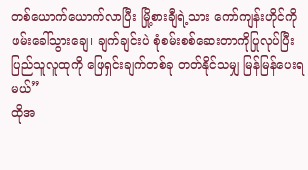တစ်ယောက်ယောက်လာပြီး မြို့စားချီရဲ့သား ကော်ကျန်းဟိုင်ကို ဖမ်းခေါ်သွားချေ၊ ချက်ချင်းပဲ စုံစမ်းစစ်ဆေးတာကိုပြုလုပ်ပြီး ပြည်သူလူထုကို ဖြေရှင်းချက်တစ်ခု တတ်နိုင်သမျှ မြန်မြန်ပေးရမယ်”
ထိုအ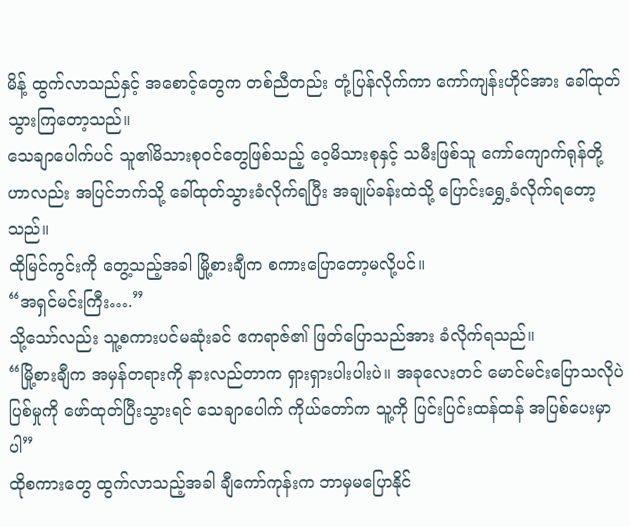မိန့် ထွက်လာသည်နှင့် အစောင့်တွေက တစ်ညီတည်း တုံ့ပြန်လိုက်ကာ ကော်ကျန်းဟိုင်အား ခေါ်ထုတ်သွားကြတော့သည်။
သေချာပေါက်ပင် သူ၏မိသားစုဝင်တွေဖြစ်သည့် ဝေ့မိသားစုနှင့် သမီးဖြစ်သူ ကော်ကျောက်ရုန်တို့ဟာလည်း အပြင်ဘက်သို့ ခေါ်ထုတ်သွားခံလိုက်ရပြီး အချုပ်ခန်းထဲသို့ ပြောင်းရွှေ့ခံလိုက်ရတော့သည်။
ထိုမြင်ကွင်းကို တွေ့သည့်အခါ မြို့စားချီက စကားပြောတော့မလို့ပင်။
“အရှင်မင်းကြီး….”
သို့သော်လည်း သူ့စကားပင်မဆုံးခင် ဧကရာဇ်၏ ဖြတ်ပြောသည်အား ခံလိုက်ရသည်။
“မြို့စားချီက အမှန်တရားကို နားလည်တာက ရှားရှားပါးပါးပဲ။ အခုလေးတင် မောင်မင်းပြောသလိုပဲ ပြစ်မှုကို ဖော်ထုတ်ပြီးသွားရင် သေချာပေါက် ကိုယ်တော်က သူ့ကို ပြင်းပြင်းထန်ထန် အပြစ်ပေးမှာပါ”
ထိုစကားတွေ ထွက်လာသည့်အခါ ချီကော်ကုန်းက ဘာမှမပြောနိုင်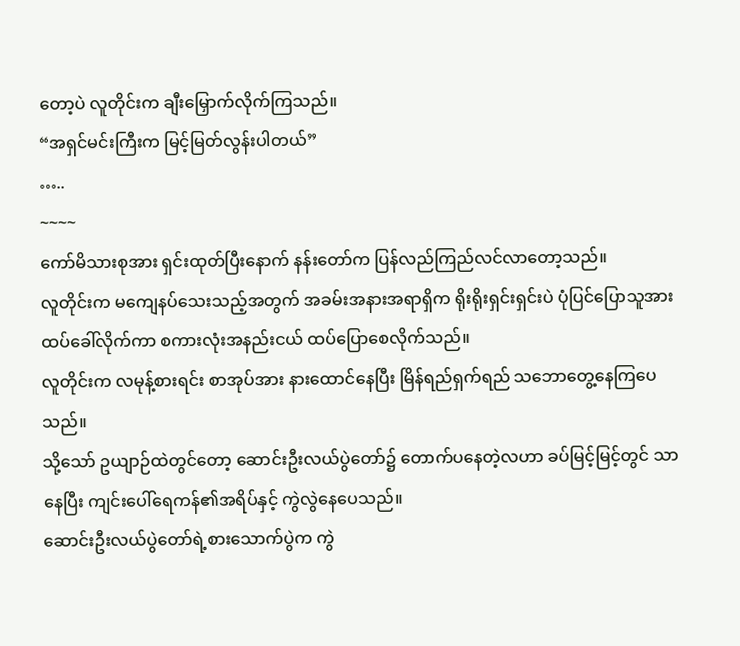တော့ပဲ လူတိုင်းက ချီးမြှောက်လိုက်ကြသည်။
“အရှင်မင်းကြီးက မြင့်မြတ်လွန်းပါတယ်”
…..
~~~~
ကော်မိသားစုအား ရှင်းထုတ်ပြီးနောက် နန်းတော်က ပြန်လည်ကြည်လင်လာတော့သည်။
လူတိုင်းက မကျေနပ်သေးသည့်အတွက် အခမ်းအနားအရာရှိက ရိုးရိုးရှင်းရှင်းပဲ ပုံပြင်ပြောသူအား ထပ်ခေါ်လိုက်ကာ စကားလုံးအနည်းငယ် ထပ်ပြောစေလိုက်သည်။
လူတိုင်းက လမုန့်စားရင်း စာအုပ်အား နားထောင်နေပြီး မြိန်ရည်ရှက်ရည် သဘောတွေ့နေကြပေသည်။
သို့သော် ဥယျာဉ်ထဲတွင်တော့ ဆောင်းဦးလယ်ပွဲတော်၌ တောက်ပနေတဲ့လဟာ ခပ်မြင့်မြင့်တွင် သာနေပြီး ကျင်းပေါ်ရေကန်၏အရိပ်နှင့် ကွဲလွဲနေပေသည်။
ဆောင်းဦးလယ်ပွဲတော်ရဲ့စားသောက်ပွဲက ကွဲ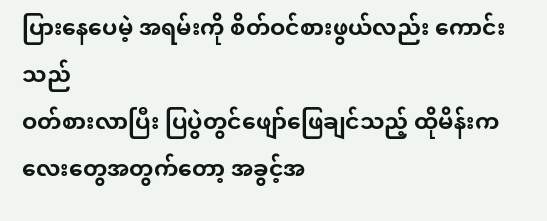ပြားနေပေမဲ့ အရမ်းကို စိတ်ဝင်စားဖွယ်လည်း ကောင်းသည်
ဝတ်စားလာပြီး ပြပွဲတွင်ဖျော်ဖြေချင်သည့် ထိုမိန်းကလေးတွေအတွက်တော့ အခွင့်အ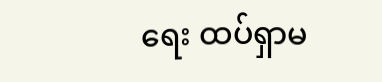ရေး ထပ်ရှာမ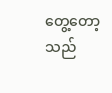တွေ့တော့သည်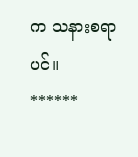က သနားစရာပင်။
******